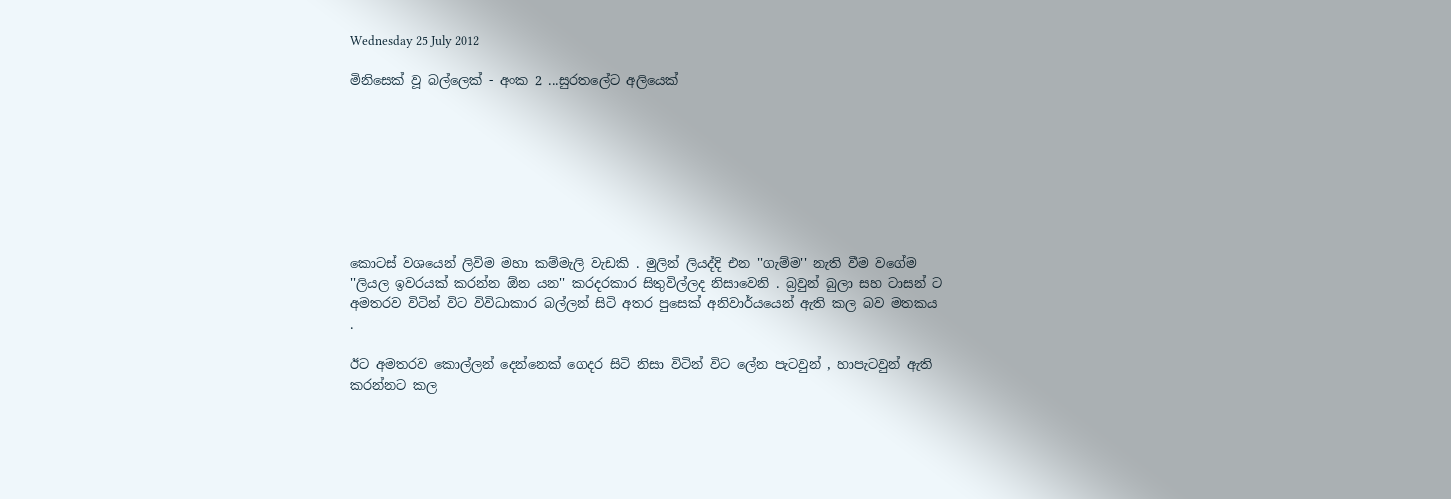Wednesday 25 July 2012

මිනිසෙක් වූ බල්ලෙක් - අංක 2 ...සුරතලේට අලියෙක්








කොටස් වශයෙන් ලිවිම මහා කම්මැලි වැඩකි . මුලින් ලියද්දි එන ''ගැම්ම'' නැති වීම වගේම ''ලියල ඉවරයක් කරන්න ඕන යන'' කරදරකාර සිතුවිල්ලද නිසාවෙනි . බ්‍රවුන් බුලා සහ ටාසන් ට අමතරව විටින් විට විවිධාකාර බල්ලන් සිටි අතර පුසෙක් අනිවාර්යයෙන් ඇති කල බව මතකය .

ඊට අමතරව කොල්ලන් දෙන්නෙක් ගෙදර සිටි නිසා විටින් විට ලේන පැටවුන් , හාපැටවුන් ඇති කරන්නට කල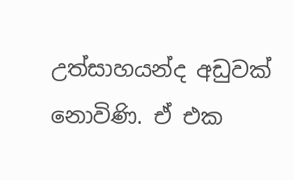උත්සාහයන්ද අඩුවක් නොවිණි. ඒ එක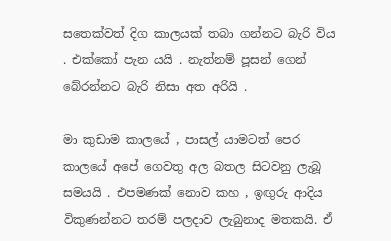සතෙක්වත් දිග කාලයක් තබා ගන්නට බැරි විය . එක්කෝ පැන යයි . නැත්නම් පූසන් ගෙන් බේරන්නට බැරි නිසා අත අරියි .

මා කුඩාම කාලයේ , පාසල් යාමටත් පෙර කාලයේ අපේ ගෙවතු අල බතල සිටවනු ලැබූ සමයයි . එපමණක් නොව කහ , ඉඟුරු ආදිය විකුණන්නට තරම් පලදාව ලැබුනාද මතකයි. ඒ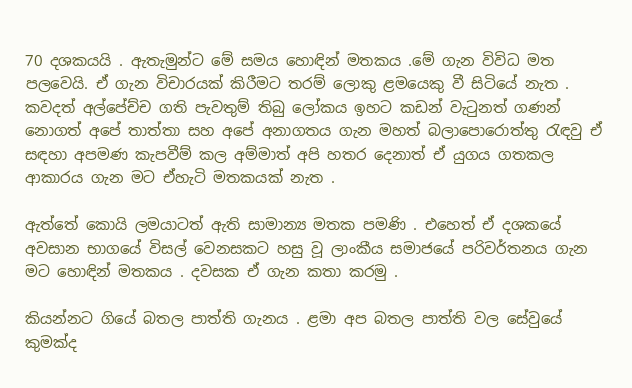70 දශකයයි . ඇතැමුන්ට මේ සමය හොඳින් මතකය .මේ ගැන විවිධ මත පලවෙයි. ඒ ගැන විචාරයක් කිරීමට තරම් ලොකු ළමයෙකු වී සිටියේ නැත . කවදත් අල්පේච්ච ගති පැවතුම් තිබු ලෝකය ඉහට කඩන් වැටුනත් ගණන් නොගත් අපේ තාත්තා සහ අපේ අනාගතය ගැන මහත් බලාපොරොත්තු රැඳවු ඒ සඳහා අපමණ කැපවීම් කල අම්මාත් අපි හතර දෙනාත් ඒ යුගය ගතකල ආකාරය ගැන මට ඒහැටි මතකයක් නැත .

ඇත්තේ කොයි ලමයාටත් ඇති සාමාන්‍ය මතක පමණි . එහෙත් ඒ දශකයේ අවසාන භාගයේ විසල් වෙනසකට හසු වූ ලාංකීය සමාජයේ පරිවර්තනය ගැන මට හොඳින් මතකය . දවසක ඒ ගැන කතා කරමු .

කියන්නට ගියේ බතල පාත්ති ගැනය . ළමා අප බතල පාත්ති වල සේවුයේ කුමක්ද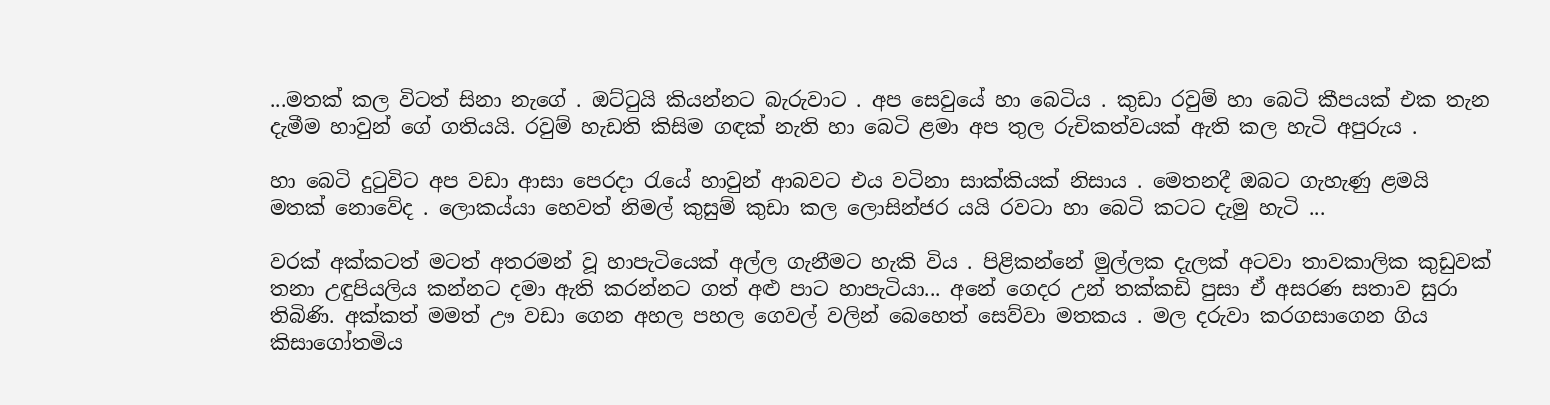...මතක් කල විටත් සිනා නැගේ . ඔට්ටුයි කියන්නට බැරුවාට . අප සෙවුයේ හා බෙටිය . කුඩා රවුම් හා බෙටි කීපයක් එක තැන දැමීම හාවුන් ගේ ගතියයි. රවුම් හැඩති කිසිම ගඳක් නැති හා බෙටි ළමා අප තුල රුචිකත්වයක් ඇති කල හැටි අපුරුය .

හා බෙටි දුටුවිට අප වඩා ආසා පෙරදා රැයේ හාවුන් ආබවට එය වටිනා සාක්කියක් නිසාය . මෙතනදී ඔබට ගැහැණු ළමයි මතක් නොවේද . ලොකය්යා හෙවත් නිමල් කුසුම් කුඩා කල ලොසින්ජර යයි රවටා හා බෙටි කටට දැමු හැටි ...

වරක් අක්කටත් මටත් අතරමන් වූ හාපැටියෙක් අල්ල ගැනීමට හැකි විය . පිළිකන්නේ මුල්ලක දැලක් අටවා තාවකාලික කුඩුවක් තනා උඳුපියලිය කන්නට දමා ඇති කරන්නට ගත් අළු පාට හාපැටියා... අනේ ගෙදර උන් තක්කඩි පුසා ඒ අසරණ සතාව සුරා තිබිණි. අක්කත් මමත් ඌ වඩා ගෙන අහල පහල ගෙවල් වලින් බෙහෙත් සෙව්වා මතකය . මල දරුවා කරගසාගෙන ගිය කිසාගෝතමිය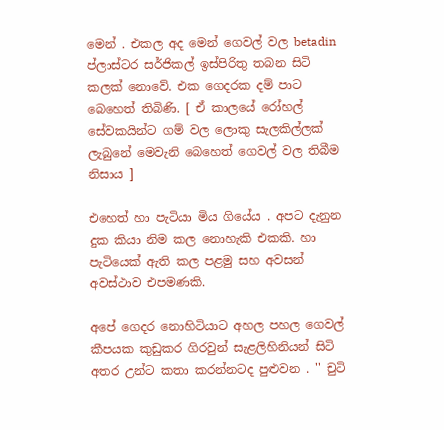මෙන් . එකල අද මෙන් ගෙවල් වල betadin ප්ලාස්ටර සර්ජිකල් ඉස්පිරිතු තබන සිටි කලක් නොවේ. එක ගෙදරක දම් පාට බෙහෙත් තිබිණි. [ ඒ කාලයේ රෝහල් සේවකයින්ට ගම් වල ලොකු සැලකිල්ලක් ලැබුනේ මෙවැනි බෙහෙත් ගෙවල් වල තිබීම නිසාය ]

එහෙත් හා පැටියා මිය ගියේය . අපට දැනුන දුක කියා නිම කල නොහැකි එකකි. හා පැටියෙක් ඇති කල පළමු සහ අවසන් අවස්ථාව එපමණකි.

අපේ ගෙදර නොහිටියාට අහල පහල ගෙවල් කීපයක කුඩුකර ගිරවුන් සැළලිහිනියන් සිටි අතර උන්ට කතා කරන්නටද පුළුවන . '' චුටි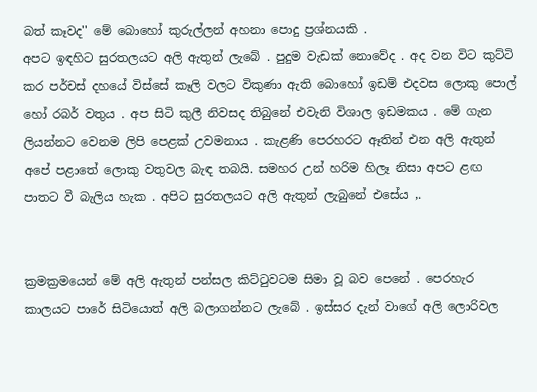බත් කෑවද'' මේ බොහෝ කුරුල්ලන් අහනා පොදු ප්‍රශ්නයකි .
අපට ඉඳහිට සුරතලයට අලි ඇතුන් ලැබේ . පුදුම වැඩක් නොවේද . අද වන විට කුට්ටි කර පර්චස් දහයේ විස්සේ කෑලි වලට විකුණා ඇති බොහෝ ඉඩම් එදවස ලොකු පොල් හෝ රබර් වතුය . අප සිටි කුලී නිවසද තිබුනේ එවැනි විශාල ඉඩමකය . මේ ගැන ලියන්නට වෙනම ලිපි පෙළක් උවමනාය . කැළණි පෙරහරට ඈතින් එන අලි ඇතුන් අපේ පළාතේ ලොකු වතුවල බැඳ තබයි. සමහර උන් හරිම හිලෑ නිසා අපට ළඟ පාතට වී බැලිය හැක . අපිට සුරතලයට අලි ඇතුන් ලැබුනේ එසේය ,.


ක්‍රමක්‍රමයෙන් මේ අලි ඇතුන් පන්සල කිට්ටුවටම සිමා වූ බව පෙනේ . පෙරහැර කාලයට පාරේ සිටියොත් අලි බලාගන්නට ලැබේ . ඉස්සර දැන් වාගේ අලි ලොරිවල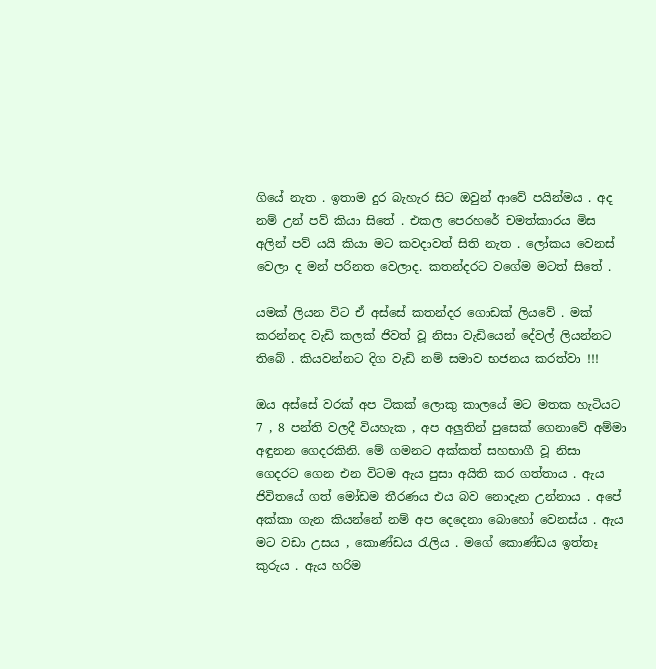ගියේ නැත . ඉතාම දුර බැහැර සිට ඔවුන් ආවේ පයින්මය . අද නම් උන් පව් කියා සිතේ . එකල පෙරහරේ චමත්කාරය මිස අලින් පව් යයි කියා මට කවදාවත් සිති නැත . ලෝකය වෙනස් වෙලා ද මන් පරිනත වෙලාද. කතන්දරට වගේම මටත් සිතේ .

යමක් ලියන විට ඒ අස්සේ කතන්දර ගොඩක් ලියවේ . මක් කරන්නද වැඩි කලක් ජිවත් වූ නිසා වැඩියෙන් දේවල් ලියන්නට තිබේ . කියවන්නට දිග වැඩි නම් සමාව භජනය කරත්වා !!!

ඔය අස්සේ වරක් අප ටිකක් ලොකු කාලයේ මට මතක හැටියට 7 , 8 පන්ති වලදී වියහැක , අප අලුතින් පුසෙක් ගෙනාවේ අම්මා අඳුනන ගෙදරකිනි. මේ ගමනට අක්කත් සහභාගී වූ නිසා ගෙදරට ගෙන එන විටම ඇය පුසා අයිති කර ගත්තාය . ඇය ජිවිතයේ ගත් මෝඩම තීරණය එය බව නොදැන උන්නාය . අපේ අක්කා ගැන කියන්නේ නම් අප දෙදෙනා බොහෝ වෙනස්ය . ඇය මට වඩා උසය , කොණ්ඩය රැලිය . මගේ කොණ්ඩය ඉත්තෑ කුරුය . ඇය හරිම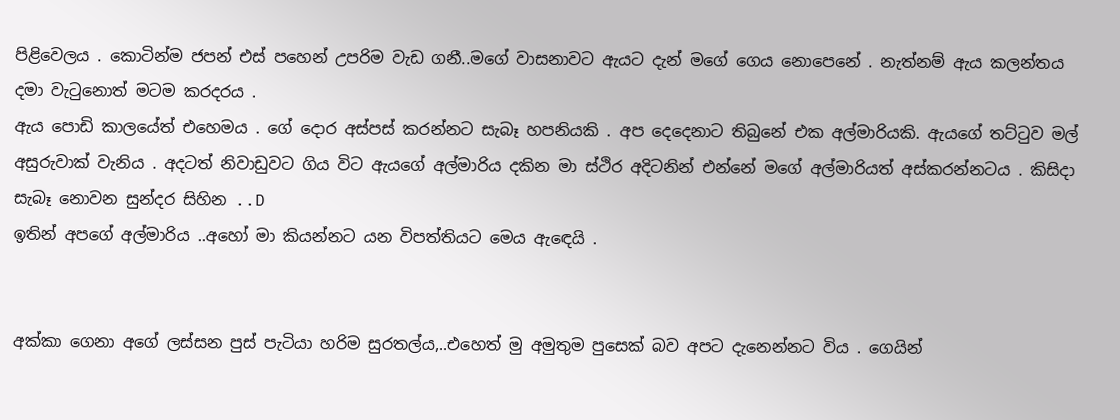පිළිවෙලය . කොටින්ම ජපන් එස් පහෙන් උපරිම වැඩ ගනී..මගේ වාසනාවට ඇයට දැන් මගේ ගෙය නොපෙනේ . නැත්නම් ඇය කලන්තය දමා වැටුනොත් මටම කරදරය .
ඇය පොඩි කාලයේත් එහෙමය . ගේ දොර අස්පස් කරන්නට සැබෑ හපනියකි . අප දෙදෙනාට තිබුනේ එක අල්මාරියකි. ඇයගේ තට්ටුව මල් අසුරුවාක් වැනිය . අදටත් නිවාඩුවට ගිය විට ඇයගේ අල්මාරිය දකින මා ස්ථිර අදිටනින් එන්නේ මගේ අල්මාරියත් අස්කරන්නටය . කිසිදා සැබෑ නොවන සුන්දර සිහින ..D
ඉතින් අපගේ අල්මාරිය ..අහෝ මා කියන්නට යන විපත්තියට මෙය ඇඳෙයි .


අක්කා ගෙනා අගේ ලස්සන පුස් පැටියා හරිම සුරතල්ය,..එහෙත් මු අමුතුම පුසෙක් බව අපට දැනෙන්නට විය . ගෙයින්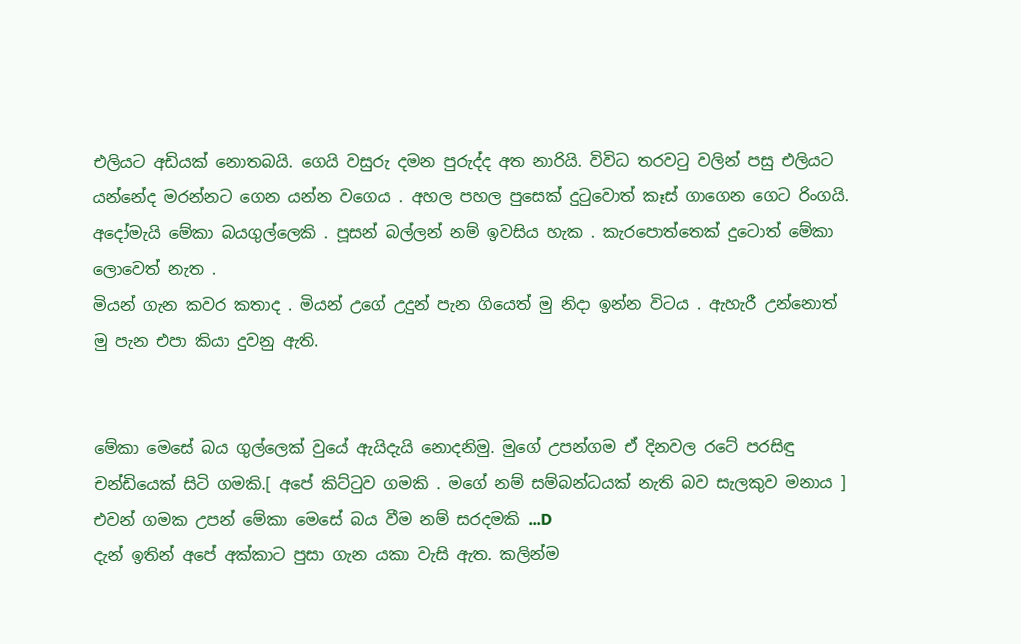එලියට අඩියක් නොතබයි. ගෙයි වසුරු දමන පුරුද්ද අත නාරියි. විවිධ තරවටු වලින් පසු එලියට යන්නේද මරන්නට ගෙන යන්න වගෙය . අහල පහල පුසෙක් දුටුවොත් කෑස් ගාගෙන ගෙට රිංගයි. අදෝමැයි මේකා බයගුල්ලෙකි . පූසන් බල්ලන් නම් ඉවසිය හැක . කැරපොත්තෙක් දුටොත් මේකා ලොවෙත් නැත .
මියන් ගැන කවර කතාද . මියන් උගේ උදුන් පැන ගියෙත් මු නිදා ඉන්න විටය . ඇහැරී උන්නොත් මු පැන එපා කියා දුවනු ඇති.


මේකා මෙසේ බය ගුල්ලෙක් වුයේ ඇයිදැයි නොදනිමු. මුගේ උපන්ගම ඒ දිනවල රටේ පරසිඳු චන්ඩියෙක් සිටි ගමකි.[ අපේ කිට්ටුව ගමකි . මගේ නම් සම්බන්ධයක් නැති බව සැලකුව මනාය ] එවන් ගමක උපන් මේකා මෙසේ බය වීම නම් සරදමකි ...D
දැන් ඉතින් අපේ අක්කාට පුසා ගැන යකා වැසි ඇත. කලින්ම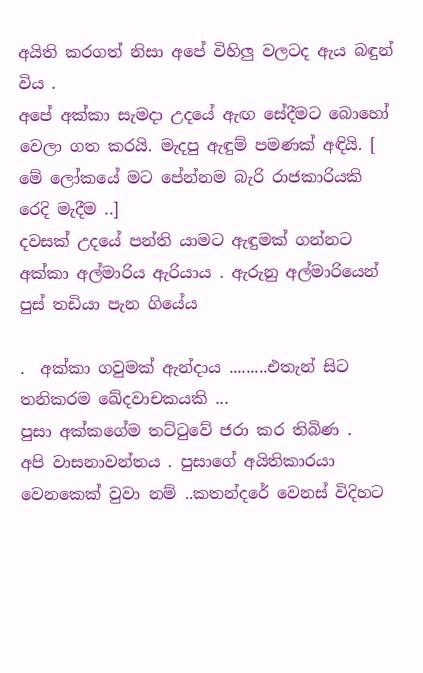අයිති කරගත් නිසා අපේ විහිලු වලටද ඇය බඳුන් විය .
අපේ අක්කා සැමදා උදයේ ඇඟ සේදීමට බොහෝ වෙලා ගත කරයි. මැදපු ඇඳුම් පමණක් අඳියි. [ මේ ලෝකයේ මට පේන්නම බැරි රාජකාරියකි රෙදි මැදීම ..]
දවසක් උදයේ පන්ති යාමට ඇඳුමක් ගන්නට අක්කා අල්මාරිය ඇරියාය . ඇරුනු අල්මාරියෙන් පුස් තඩියා පැන ගියේය

.  අක්කා ගවුමක් ඇන්දාය .........එතැන් සිට තනිකරම ඛේදවාචකයකි ...
පුසා අක්කගේම තට්ටුවේ ජරා කර තිබිණ .
අපි වාසනාවන්තය . පුසාගේ අයිතිකාරයා වෙනකෙක් වුවා නම් ..කතන්දරේ වෙනස් විදිහට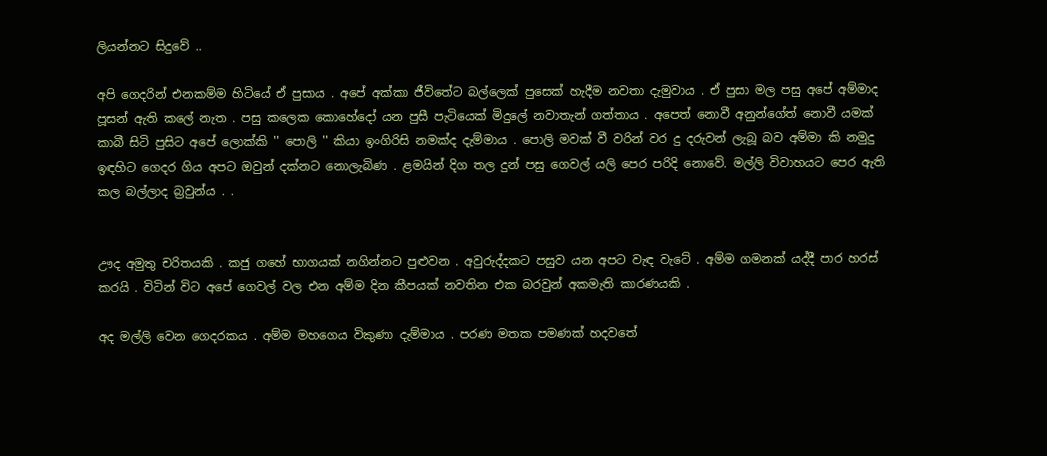ලියන්නට සිදුවේ ..

අපි ගෙදරින් එනකම්ම හිටියේ ඒ පුසාය . අපේ අක්කා ජීවිතේට බල්ලෙක් පුසෙක් හැදීම නවතා දැමුවාය . ඒ පුසා මල පසු අපේ අම්මාද පූසන් ඇති කලේ නැත . පසු කලෙක කොහේදෝ යන පුසී පැටියෙක් මිදුලේ නවාතැන් ගත්තාය . අපෙත් නොවී අනුන්ගේත් නොවී යමක් කාබී සිටි පුසිට අපේ ලොක්කි '' පොලි '' කියා ඉංගිරිසි නමක්ද දැම්මාය . පොලි මවක් වී වරින් වර දු දරුවන් ලැබූ බව අම්මා කි නමුදු ඉඳහිට ගෙදර ගිය අපට ඔවුන් දක්නට නොලැබිණ . ළමයින් දිග තල දුන් පසු ගෙවල් යලි පෙර පරිදි නොවේ. මල්ලි විවාහයට පෙර ඇති කල බල්ලාද බ්‍රවුන්ය . .


ඌද අමුතු චරිතයකි . කජු ගහේ භාගයක් නගින්නට පුළුවන . අවුරුද්දකට පසුව යන අපට වැඳ වැටේ . අම්ම ගමනක් යද්දී පාර හරස් කරයි . විටින් විට අපේ ගෙවල් වල එන අම්ම දින කීපයක් නවතින එක බරවුන් අකමැති කාරණයකි .

අද මල්ලි වෙන ගෙදරකය . අම්ම මහගෙය විකුණා දැම්මාය . පරණ මතක පමණක් හදවතේ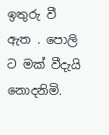ඉතුරු වී ඇත . පොලි ට මක් වීදැයි නොදනිමි.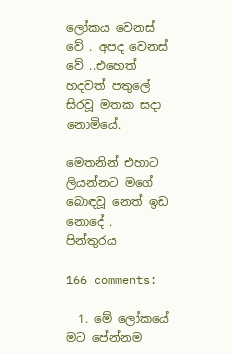ලෝකය වෙනස් වේ . අපද වෙනස් වේ ..එහෙත් හදවත් පතුලේ සිරවූ මතක සදා නොමියේ.

මෙතනින් එහාට ලියන්නට මගේ බොඳවූ නෙත් ඉඩ නොදේ .
පින්තුරය

166 comments:

  1. මේ ලෝකයේ මට පේන්නම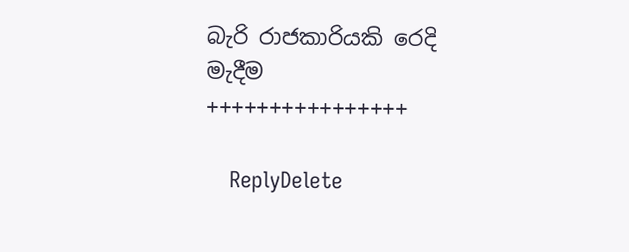බැරි රාජකාරියකි රෙදි මැදීම ++++++++++++++++

    ReplyDelete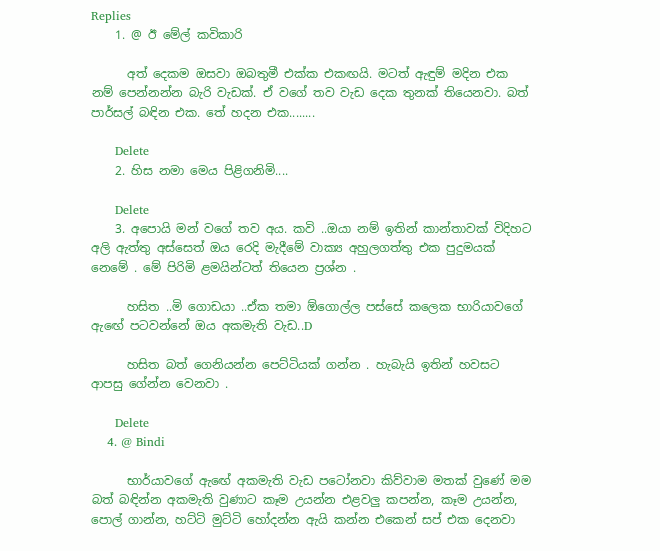Replies
    1. @ ඊ මේල් කවිකාරි

      අත් දෙකම ඔසවා ඔබතුමී එක්ක එකඟයි. මටත් ඇඳුම් මදින එක නම් පෙන්නන්න බැරි වැඩක්. ඒ වගේ තව වැඩ දෙක තුනක් තියෙනවා. බත් පාර්සල් බඳින එක. තේ හදන එක........

      Delete
    2. හිස නමා මෙය පිළිගනිමි....

      Delete
    3. අපොයි මන් වගේ තව අය. කවි ..ඔයා නම් ඉතින් කාන්තාවක් විදිහට අලි ඇත්තු අස්සෙත් ඔය රෙදි මැදීමේ වාක්‍ය අහුලගත්තු එක පුදුමයක් නෙමේ . මේ පිරිමි ළමයින්ටත් තියෙන ප්‍රශ්න .

      හසිත ..මි ගොඩයා ..ඒක තමා ඕගොල්ල පස්සේ කලෙක භාරියාවගේ ඇඟේ පටවන්නේ ඔය අකමැති වැඩ..D

      හසිත බත් ගෙනියන්න පෙට්ටියක් ගන්න . හැබැයි ඉතින් හවසට ආපසු ගේන්න වෙනවා .

      Delete
    4. @ Bindi

      භාර්යාවගේ ඇඟේ අකමැති වැඩ පටෝනවා කිව්වාම මතක් වුණේ මම බත් බඳින්න අකමැති වුණාට කෑම උයන්න එළවලු කපන්න, කෑම උයන්න, පොල් ගාන්න, හට්ටි මුට්ටි හෝදන්න ඇයි කන්න එකෙන් සප් එක දෙනවා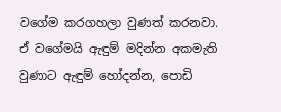වගේම කරගහලා වුණත් කරනවා. ඒ වගේමයි ඇඳුම් මදින්න අකමැති වුණාට ඇඳුම් හෝදන්න, පොඩි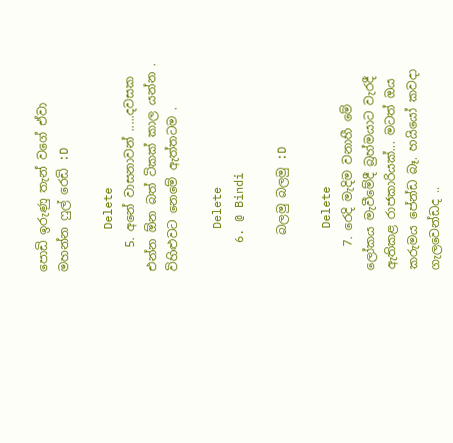පොඩි ඉරුණු තැන් වගේ ඒවා මහන්න ෆුල් රෙඩි :D

      Delete
    5. අනේ වාසනාවන් .....දවසක එන්න ඕන බත් ටිකක් කාල යන්න . විහිළුවට නෙමේ ඇත්තටම .

      Delete
    6. @ Bindi

      බලමු බලමු :D

      Delete
    7. රෙදි මැදිම වනාහී මේ ලෝකය මැවීමේදී බ්‍රහ්මයාට වැරදී ඇතිකළ රාජකාරියක්... මටත් ඔය කරුමය පේන්ඩ බෑ. හයියෝ කවදා ගැලවෙන්ඩද ..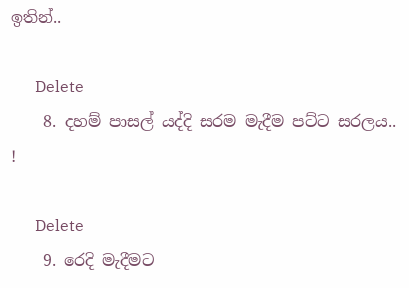ඉතින්..

      Delete
    8. දහම් පාසල් යද්දි සරම මැදීම පට්ට සරලය.. !

      Delete
    9. රෙදි මැදීමට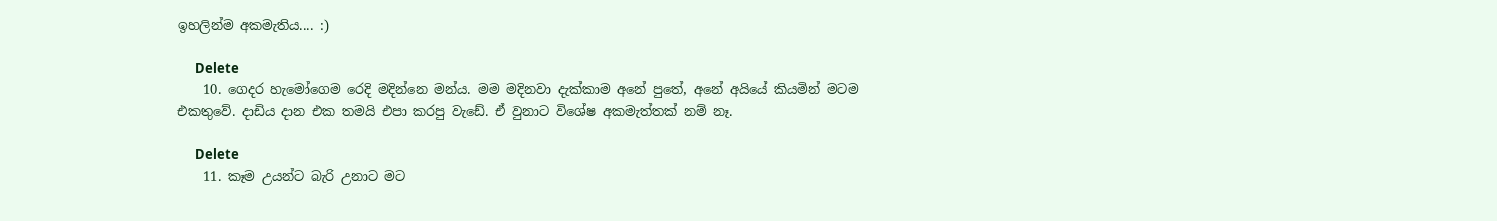ඉහලින්ම අකමැතිය.... :)

      Delete
    10. ගෙදර හැමෝගෙම රෙදි මදින්නෙ මන්ය. මම මදිනවා දැක්කාම අනේ පුතේ, අනේ අයියේ කියමින් මටම එකතුවේ. දාඩිය දාන එක තමයි එපා කරපු වැඩේ. ඒ වුනාට විශේෂ අකමැත්තක් නම් නෑ.

      Delete
    11. කෑම උයන්ට බැරි උනාට මට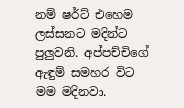නම් ෂර්ට් එහෙම ලස්සනට මදින්ට පුලුවනි. අප්පච්චිගේ ඇඳුම් සමහර විට මම මදිනවා.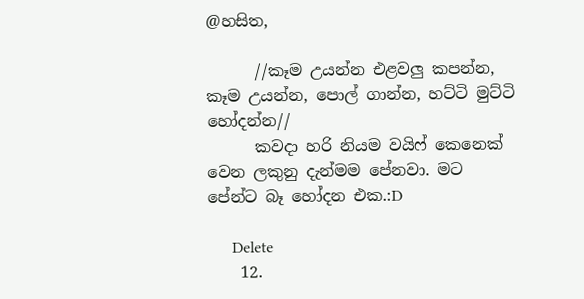@හසිත,

      //කෑම උයන්න එළවලු කපන්න, කෑම උයන්න, පොල් ගාන්න, හට්ටි මුට්ටි හෝදන්න//
      කවදා හරි නියම වයිෆ් කෙනෙක් වෙන ලකුනු දැන්මම පේනවා. මට පේන්ට බෑ හෝදන එක.:D

      Delete
    12.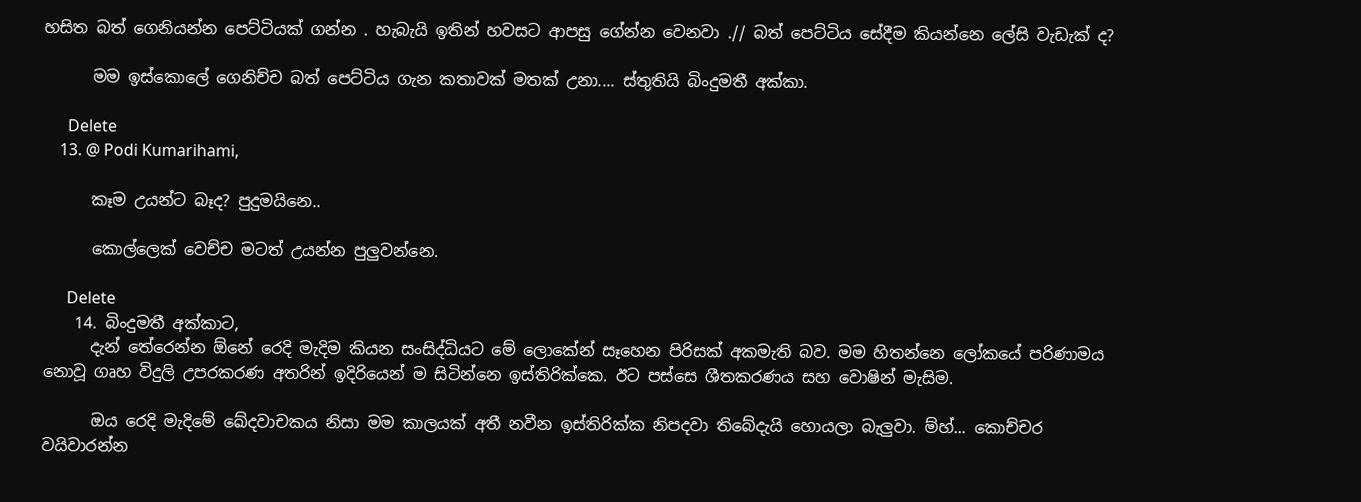හසිත බත් ගෙනියන්න පෙට්ටියක් ගන්න . හැබැයි ඉතින් හවසට ආපසු ගේන්න වෙනවා .// බත් පෙට්ටිය සේදීම කියන්නෙ ලේසි වැඩැක් ද?

      මම ඉස්කොලේ ගෙනිච්ච බත් පෙට්ටිය ගැන කතාවක් මතක් උනා.... ස්තුතියි බිංදුමතී අක්කා.

      Delete
    13. @ Podi Kumarihami,

      කෑම උයන්ට බෑද? පුදුමයිනෙ..

      කොල්ලෙක් වෙච්ච මටත් උයන්න පුලුවන්නෙ.

      Delete
    14. බිංදුමතී අක්කාට,
      දැන් තේරෙන්න ඕනේ රෙදි මැදිම කියන සංසිද්ධියට මේ ලොකේන් සෑහෙන පිරිසක් අකමැති බව. මම හිතන්නෙ ලෝකයේ පරිණාමය නොවූ ගෘහ විදුලි උපරකරණ අතරින් ඉදිරියෙන් ම සිටින්නෙ ඉස්තිරික්කෙ. ඊට පස්සෙ ශීතකරණය සහ වොෂින් මැසිම.

      ඔය රෙදි මැදිමේ ඛේදවාචකය නිසා මම කාලයක් අතී නවීන ඉස්තිරික්ක නිපදවා තිබේදැයි හොයලා බැලුවා. ම්හ්... කොච්චර වයිවාරන්න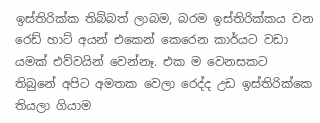ඉස්තිරික්ක තිබ්බත් ලාබම, බරම ඉස්තිරික්කය වන රෙඩ් හාට් අයන් එකෙන් කෙරෙන කාර්යට වඩා යමක් එව්වයින් වෙන්නෑ. එක ම වෙනසකට තිබුනේ අපිට අමතක වෙලා රෙද්ද උඩ ඉස්තිරික්කෙ තියලා ගියාම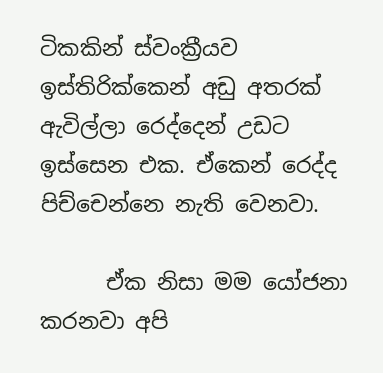ටිකකින් ස්වංක්‍රීයව ඉස්තිරික්කෙන් අඩු අතරක් ඇවිල්ලා රෙද්දෙන් උඩට ඉස්සෙන එක. ඒකෙන් රෙද්ද පිච්චෙන්නෙ නැති වෙනවා.

      ඒක නිසා මම යෝජනා කරනවා අපි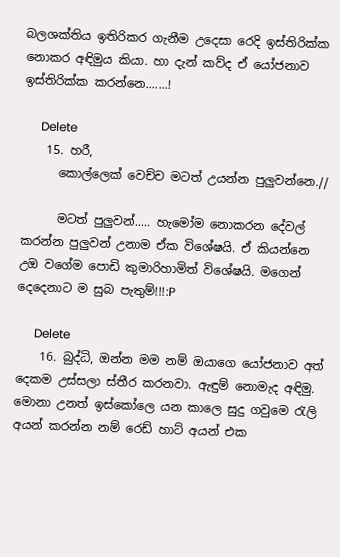බලශක්තිය ඉතිරිකර ගැනීම උදෙසා රෙදි ඉස්තිරික්ක නොකර අඳිමුය කියා. හා දැන් කව්ද ඒ යෝජනාව ඉස්තිරික්ක කරන්නෙ.......!

      Delete
    15. හරී,
      කොල්ලෙක් වෙච්ච මටත් උයන්න පුලුවන්නෙ.//

      මටත් පුලුවන්..... හැමෝම නොකරන දේවල් කරන්න පුලුවන් උනාම ඒක විශේෂයි. ඒ කියන්නෙ උඔ වගේම පොඩි කුමාරිහාමිත් විශේෂයි. මගෙන් දෙදෙනාට ම සුබ පැතුම්!!!:P

      Delete
    16. බුද්ධි, ඔන්න මම නම් ඔයාගෙ යෝජනාව අත් දෙකම උස්සලා ස්තීර කරනවා. ඇඳුම් නොමැද අඳිමු. මොනා උනත් ඉස්කෝලෙ යන කාලෙ සුදු ගවුමෙ රැලි අයන් කරන්න නම් රෙඩ් හාට් අයන් එක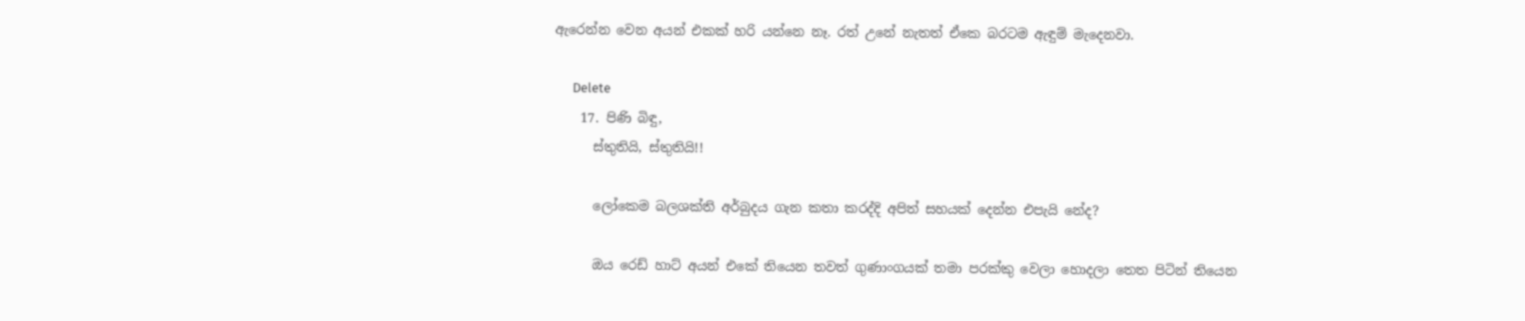ඇරෙන්න වෙන අයන් එකක් හරි යන්නෙ නෑ. රත් උනේ නැතත් ඒකෙ බරටම ඇඳුම් මැදෙනවා.

      Delete
    17. පිණි බිඳු,
      ස්තුතියි, ස්තුතියි!!

      ලෝකෙම බලශක්ති අර්බුදය ගැන කතා කරද්දි අපිත් සහයක් දෙන්න එපැයි නේද?

      ඔය රෙඩ් හාට් අයන් එකේ තියෙන තවත් ගුණාංගයක් තමා පරක්කු වෙලා හොදලා තෙත පිටින් තියෙන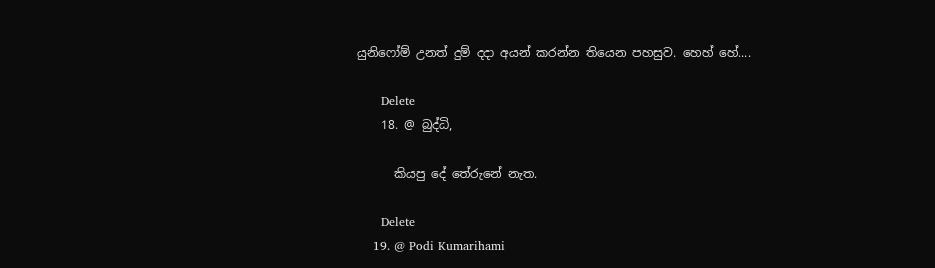යුනිෆෝම් උනත් දුම් දදා අයන් කරන්න තියෙන පහසුව. හෙහ් හේ....

      Delete
    18. @ බුද්ධි,

      කියපු දේ තේරුනේ නැත.

      Delete
    19. @ Podi Kumarihami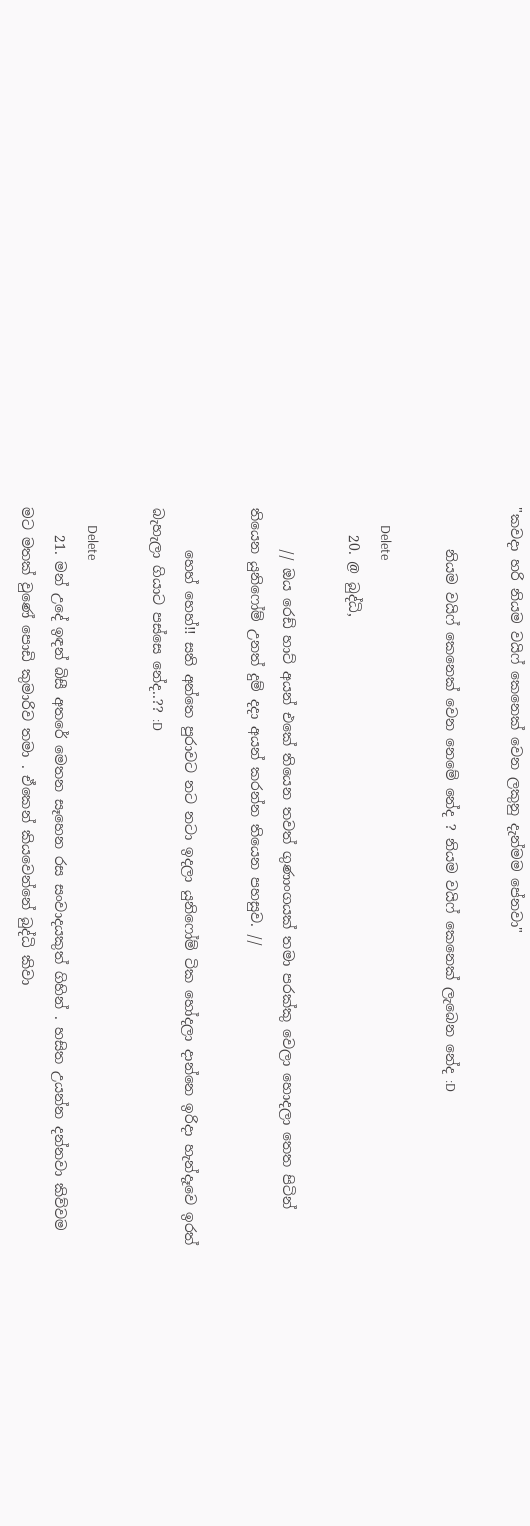"කවදා හරි නියම වයිෆ් කෙනෙක් වෙන ලකුනු දැන්මම පේනවා"

      නියම වයිෆ් කෙනෙක් වෙන නෙමේ නේද ? නියම වයිෆ් කෙනෙක් ලැබෙන නේද :D

      Delete
    20. @ බුද්ධි,

      // ඔය රෙඩ් හාට් අයන් එකේ තියෙන තවත් ගුණාංගයක් තමා පරක්කු වෙලා හොදලා තෙත පිටින් තියෙන යුනිෆෝම් උනත් දුම් දදා අයන් කරන්න තියෙන පහසුව. //

      හෙහ් හෙහ්!! සති අන්තෙ පුරාවට නට නටා ඉදලා යුනිෆෝම් ටික හෝදලා දාන්නෙ ඉරිදා හැන්දෑවෙ ඉරත් බැහැලා ගියාට පස්සෙ නේද..?? :D

      Delete
    21. මන් උදේ ඉඳන් බිසී අතරේ මෙතන සෑහෙන රස සංවාදයකුත් ගිහින් . හසිත උයන්න දන්නවා කිව්වම මට මතක් වුණේ පොඩි කුමාරිව තමා . ඒකෙන් කියවෙන්නේ බුද්ධි කිවා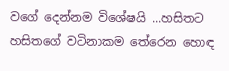වගේ දෙන්නම විශේෂයි ...හසිතට හසිතගේ වටිනාකම තේරෙන හොඳ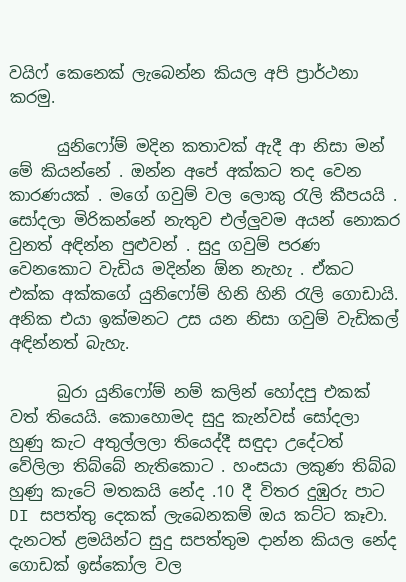වයිෆ් කෙනෙක් ලැබෙන්න කියල අපි ප්‍රාර්ථනා කරමු.

      යුනිෆෝම් මදින කතාවක් ඇදී ආ නිසා මන් මේ කියන්නේ . ඔන්න අපේ අක්කට තද වෙන කාරණයක් . මගේ ගවුම් වල ලොකු රැලි කීපයයි . සෝදලා මිරිකන්නේ නැතුව එල්ලුවම අයන් නොකර වුනත් අඳින්න පුළුවන් . සුදු ගවුම් පරණ වෙනකොට වැඩිය මදින්න ඕන නැහැ . ඒකට එක්ක අක්කගේ යුනිෆෝම් හිනි හිනි රැලි ගොඩායි. අනික එයා ඉක්මනට උස යන නිසා ගවුම් වැඩිකල් අඳින්නත් බැහැ.

      බුරා යුනිෆෝම් නම් කලින් හෝදපු එකක් වත් තියෙයි. කොහොමද සුදු කැන්වස් සෝදලා හුණු කැට අතුල්ලලා තියෙද්දී සඳුදා උදේටත් වේලිලා තිබ්බේ නැතිකොට . හංසයා ලකුණ තිබ්බ හුණු කැටේ මතකයි නේද .10 දී විතර දුඹුරු පාට DI සපත්තු දෙකක් ලැබෙනකම් ඔය කට්ට කෑවා. දැනටත් ළමයින්ට සුදු සපත්තුම දාන්න කියල නේද ගොඩක් ඉස්කෝල වල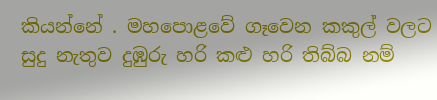කියන්නේ . මහපොළවේ ගෑවෙන කකුල් වලට සුදු නැතුව දුඹුරු හරි කළු හරි තිබ්බ නම්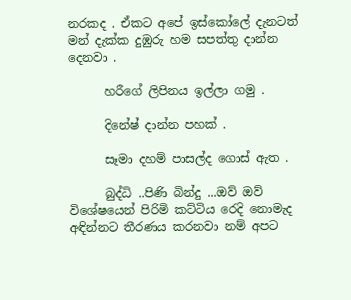නරකද . ඒකට අපේ ඉස්කෝලේ දැනටත් මන් දැක්ක දුඹුරු හම සපත්තු දාන්න දෙනවා .

      හරීගේ ලිපිනය ඉල්ලා ගමු .

      දිනේෂ් දාන්න පහක් .

      සෑමා දහම් පාසල්ද ගොස් ඇත .

      බුද්ධි ..පිණි බින්දු ...ඔව් ඔව් විශේෂයෙන් පිරිමි කට්ටිය රෙදි නොමැද අඳින්නට තීරණය කරනවා නම් අපට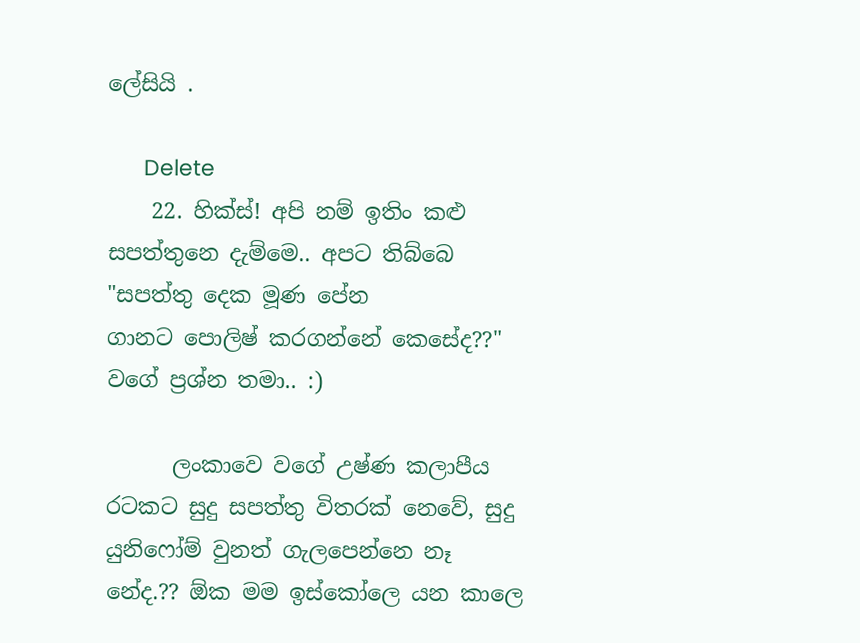ලේසියි .

      Delete
    22. හික්ස්! අපි නම් ඉතිං කළු සපත්තුනෙ දැම්මෙ‍‍.. අපට තිබ්බෙ "සපත්තු දෙක මූණ පේන ගානට ‍පොලිෂ් කරගන්නේ කෙසේද??" වගේ ප්‍රශ්න තමා.. :)

      ලංකාවෙ වගේ උෂ්ණ කලාපීය රටකට සුදු සපත්තු විතරක් නෙවේ, සුදු යුනිෆෝම් වුනත් ගැලපෙන්නෙ නෑ නේද.?? ඕක මම ඉස්කෝලෙ යන කාලෙ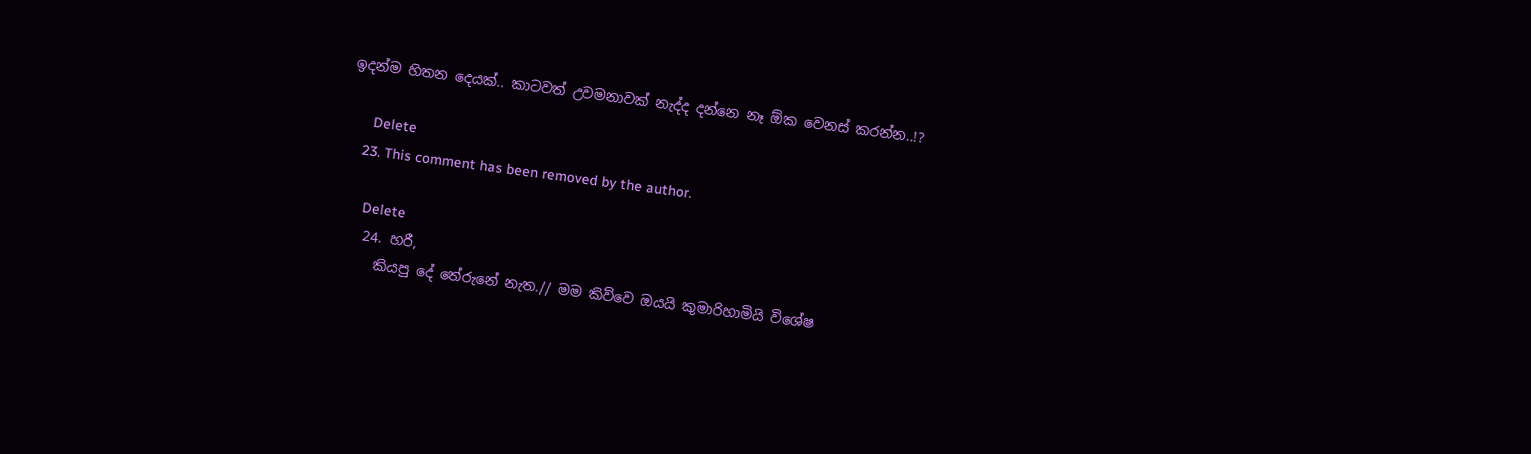ඉදන්ම හිතන දෙයක්.. කාටවත් උවමනාවක් නැද්ද දන්නෙ නෑ ඕක වෙනස් කරන්න..!?

      Delete
    23. This comment has been removed by the author.

      Delete
    24. හරී,
      කියපු දේ තේරුනේ නැත.// මම කිව්වෙ ඔයයි කුමාරිහාමියි විශේෂ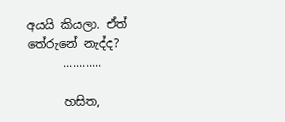අයයි කියලා. ඒත් තේරුනේ නැද්ද?
      ............

      හසිත,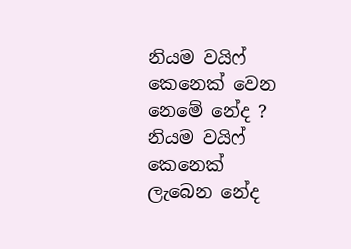නියම වයිෆ් කෙනෙක් වෙන නෙමේ නේද ? නියම වයිෆ් කෙනෙක් ලැබෙන නේද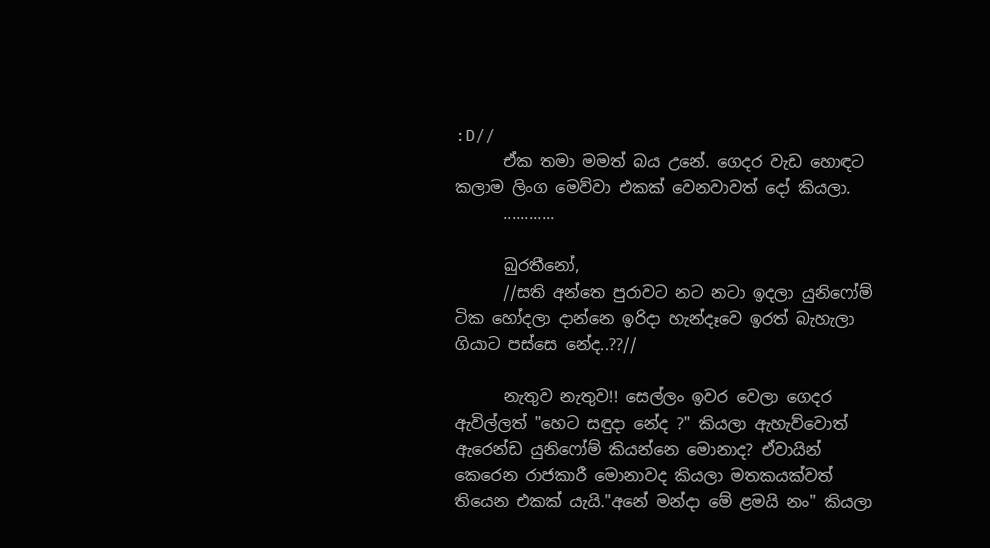:D//
      ඒක තමා මමත් බය උනේ. ගෙදර වැඩ හොඳට කලාම ලිංග මෙව්වා එකක් වෙනවාවත් දෝ කියලා.
      ............

      බුරතීනෝ,
      //සති අන්තෙ පුරාවට නට නටා ඉදලා යුනිෆෝම් ටික හෝදලා දාන්නෙ ඉරිදා හැන්දෑවෙ ඉරත් බැහැලා ගියාට පස්සෙ නේද..??//

      නැතුව නැතුව!! සෙල්ලං ඉවර වෙලා ගෙදර ඇවිල්ලත් "හෙට සඳුදා නේද ?" කියලා ඇහැව්වොත් ඇරෙන්ඩ යුනිෆෝම් කියන්නෙ මොනාද? ඒවායින් කෙරෙන රාජකාරී මොනාවද කියලා මතකයක්වත් තියෙන එකක් යැයි."අනේ මන්දා මේ ළමයි නං" කියලා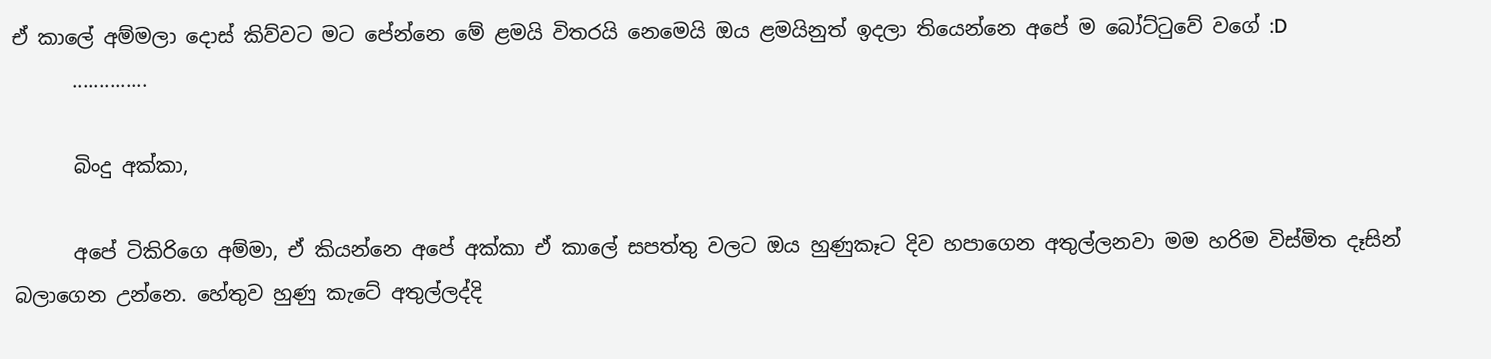ඒ කාලේ අම්මලා දොස් කිව්වට මට පේන්නෙ මේ ළමයි විතරයි නෙමෙයි ඔය ළමයිනුත් ඉදලා තියෙන්නෙ අපේ ම බෝට්ටුවේ වගේ :D
      ..............

      බිංදු අක්කා,

      අපේ ටිකිරිගෙ අම්මා, ඒ කියන්නෙ අපේ අක්කා ඒ කාලේ සපත්තු වලට ඔය හුණුකෑට දිව හපාගෙන අතුල්ලනවා මම හරිම විස්මිත දෑසින් බලාගෙන උන්නෙ. හේතුව හුණු කැටේ අතුල්ලද්දි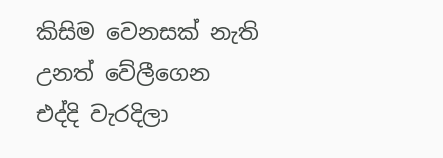කිසිම වෙනසක් නැති උනත් වේලීගෙන එද්දි වැරදිලා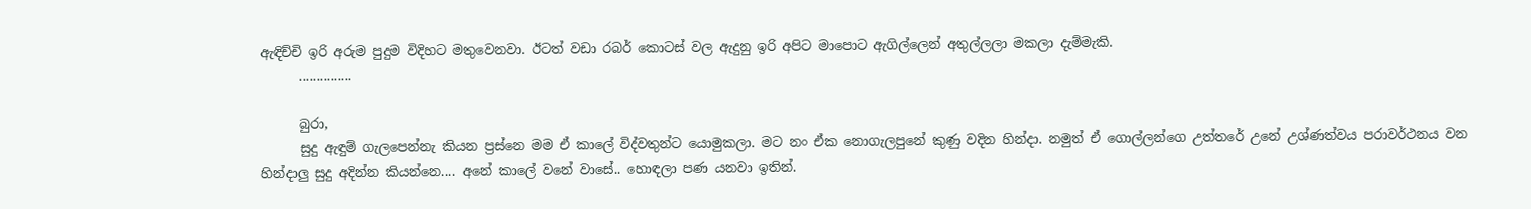ඇඳිච්චි ඉරි අරුම පුදුම විදිහට මතුවෙනවා. ඊටත් වඩා රබර් කොටස් වල ඇදුනු ඉරි අපිට මාපොට ඇගිල්ලෙන් අතුල්ලලා මකලා දැම්මැකි.
      ...............

      බුරා,
      සුදු ඇඳුම් ගැලපෙන්නැ කියන ප්‍රස්නෙ මම ඒ කාලේ විද්වතුන්ට යොමුකලා. මට නං ඒක නොගැලපුනේ කුණු වදින හින්දා. නමුත් ඒ ගොල්ලන්ගෙ උත්තරේ උනේ උශ්ණත්වය පරාවර්ථනය වන හින්දාලු සුදු අදින්න කියන්නෙ.... අනේ කාලේ වනේ වාසේ.. හොඳලා පණ යනවා ඉතින්.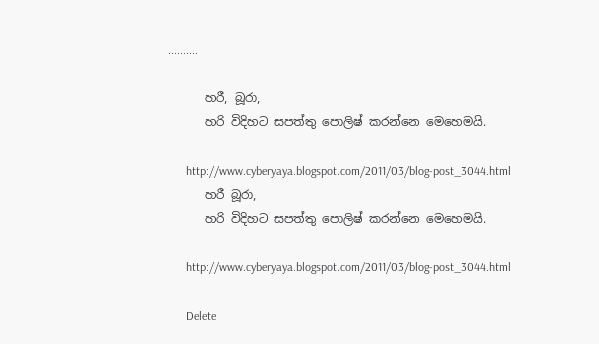..........

      හරී, බූරා,
      හරි විදිහට සපත්තු පොලිෂ් කරන්නෙ මෙහෙමයි.

      http://www.cyberyaya.blogspot.com/2011/03/blog-post_3044.html
      හරී බූරා,
      හරි විදිහට සපත්තු පොලිෂ් කරන්නෙ මෙහෙමයි.

      http://www.cyberyaya.blogspot.com/2011/03/blog-post_3044.html

      Delete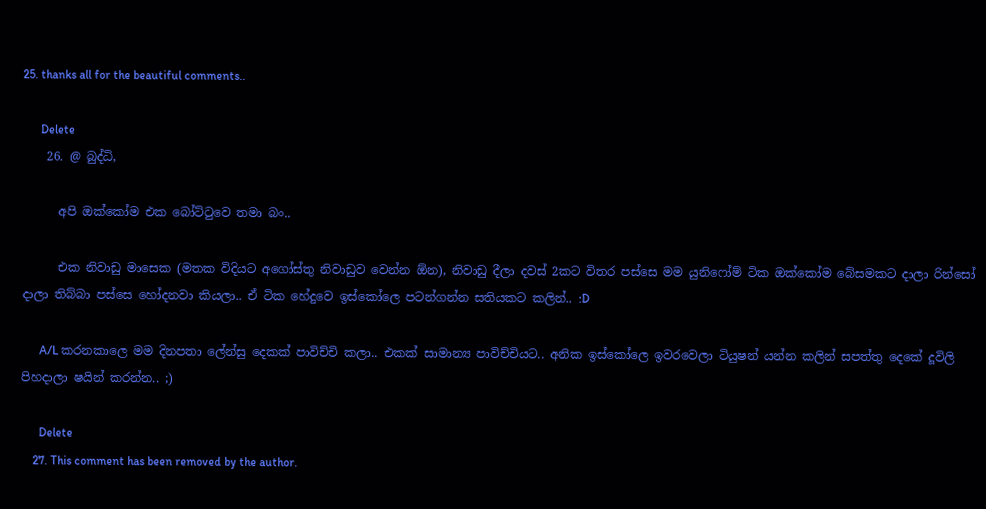25. thanks all for the beautiful comments..

      Delete
    26. @ බුද්ධි,

      අපි ඔක්කෝම එක බෝට්ටුවෙ තමා බං..

      එක නිවාඩු මාසෙක (මතක විදියට අගෝස්තු නිවාඩුව වෙන්න ඕන), නිවාඩු දීලා දවස් 2කට විතර පස්සෙ මම යුනිෆෝම් ටික ඔක්කෝම බේසමකට දාලා රින්සෝ දාලා තිබ්බා පස්සෙ හෝදනවා කියලා.. ඒ ටික හේදුවෙ ඉස්කෝලෙ පටන්ගන්න සතියකට කලින්.. :D

      A/L කරන‍කාලෙ මම දිනපතා ලේන්සු දෙකක් පාවිච්චි කලා.. එකක් සාමාන්‍ය පාවිච්චියට.. අනික ඉස්කෝලෙ ඉවරවෙලා ටියුෂන් යන්න කලින් සපත්තු දෙකේ දූවිලි පිහදාලා ෂයින් කරන්න.. ;)

      Delete
    27. This comment has been removed by the author.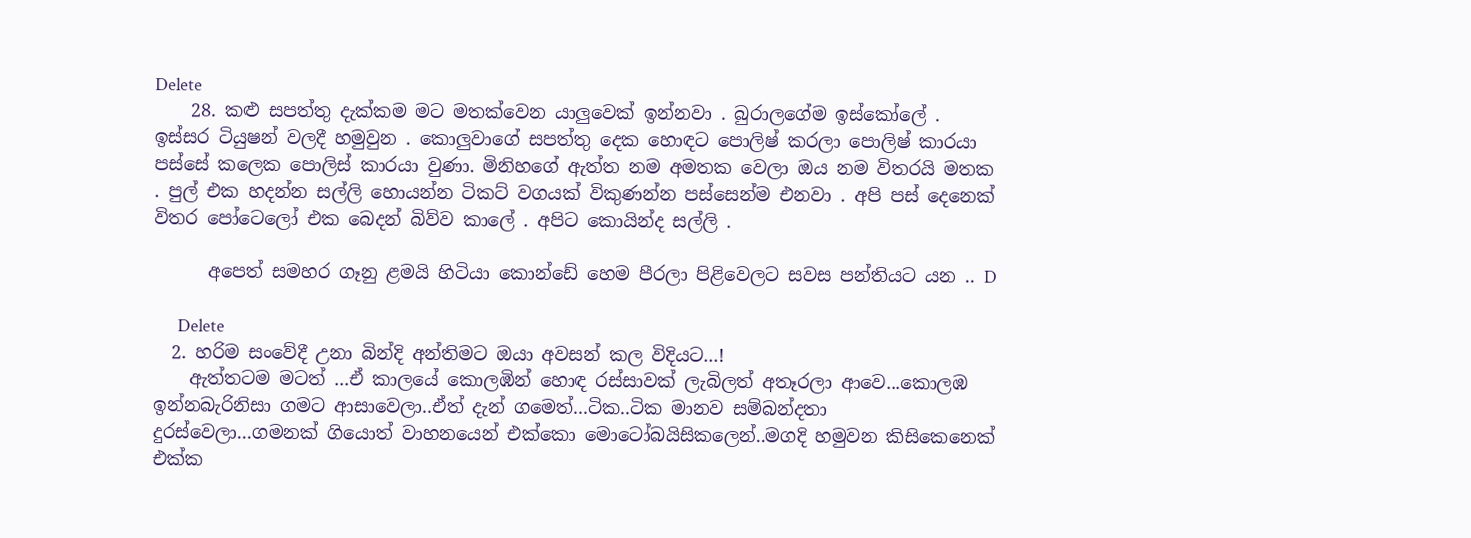Delete
    28. කළු සපත්තු දැක්කම මට මතක්වෙන යාලුවෙක් ඉන්නවා . බුරාලගේම ඉස්කෝලේ . ඉස්සර ටියුෂන් වලදී හමුවුන . කොලුවාගේ සපත්තු දෙක හොඳට පොලිෂ් කරලා පොලිෂ් කාරයා පස්සේ කලෙක පොලිස් කාරයා වුණා. මිනිහගේ ඇත්ත නම අමතක වෙලා ඔය නම විතරයි මතක . පුල් එක හදන්න සල්ලි හොයන්න ටිකට් වගයක් විකුණන්න පස්සෙන්ම එනවා . අපි පස් දෙනෙක් විතර පෝටෙලෝ එක බෙදන් බිව්ව කාලේ . අපිට කොයින්ද සල්ලි .

      අපෙත් සමහර ගෑනු ළමයි හිටියා කොන්ඩේ හෙම පීරලා පිළිවෙලට සවස පන්තියට යන .. D

      Delete
  2. හරිම සංවේදී උනා බින්දි අන්තිමට ඔයා අවසන් කල විදියට...!
    ඇත්තටම මටත් ...ඒ කාලයේ කොලඹින් හොඳ රස්සාවක් ලැබිලත් අතෑරලා ආවෙ...කොලඹ ඉන්නබැරිනිසා ගමට ආසාවෙලා..ඒත් දැන් ගමෙත්...ටික..ටික මානව සම්බන්දතා දුරස්වෙලා...ගමනක් ගියොත් වාහනයෙන් එක්කො මොටෝබයිසිකලෙන්..මගදි හමුවන කිසිකෙනෙක් එක්ක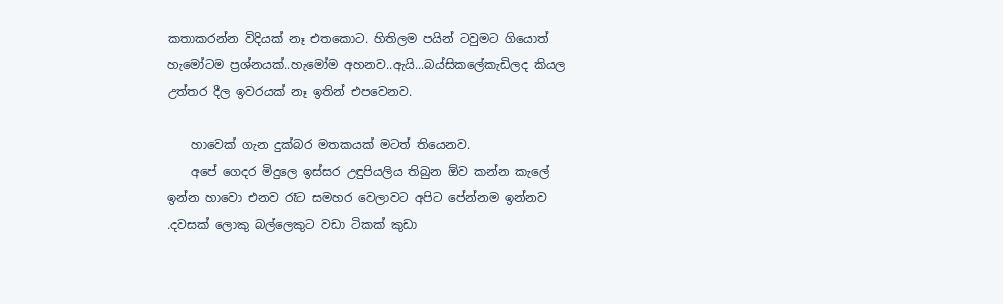කතාකරන්න විදියක් නෑ එතකොට. හිතිලම පයින් ටවුමට ගියොත් හැමෝටම ප්‍රශ්නයක්..හැමෝම අහනව..ඇයි...බය්සිකලේකැඩිලද කියල උත්තර දීල ඉවරයක් නෑ ඉතින් එපවෙනව.

    හාවෙක් ගැන දුක්බර මතකයක් මටත් තියෙනව.
    අපේ ගෙදර මිදුලෙ ඉස්සර උඳුපියලිය තිබුන ඕව කන්න කැලේ ඉන්න හාවො එනව රෑට සමහර වෙලාවට අපිට පේන්නම ඉන්නව .දවසක් ලොකු බල්ලෙකුට වඩා ටිකක් කුඩා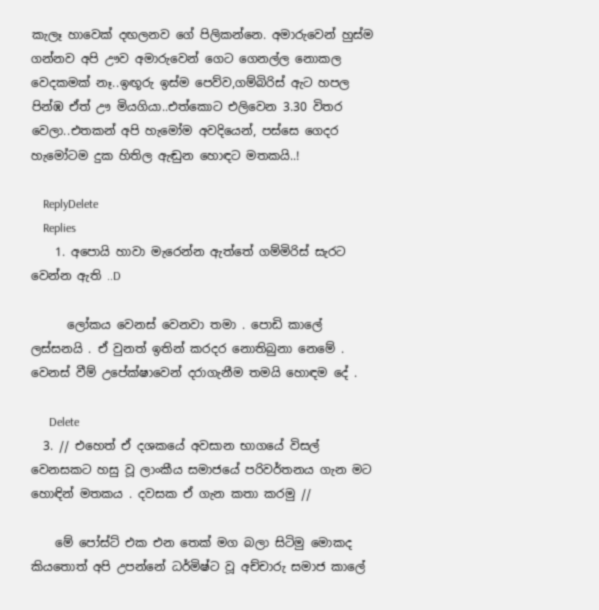කැලෑ හාවෙක් දඟලනව ගේ පිලිකන්නෙ. අමාරුවෙන් හුස්ම ගන්නව අපි ඌව අමාරුවෙන් ගෙට ගෙනල්ල නොකල වෙදකමක් නෑ..ඉඟූරු ඉස්ම පෙව්ව,ගම්බිරිස් ඇට හපල පින්ඹ ඒත් ඌ මියගියා..එත්කොට එලිවෙන 3.30 විතර වෙලා..එතකන් අපි හැමෝම අවදියෙන්, පස්සෙ ගෙදර හැමෝටම දුක හිතිල ඇඬුන හොඳට මතකයි..!

    ReplyDelete
    Replies
    1. අපොයි හාවා මැරෙන්න ඇත්තේ ගම්මිරිස් සැරට වෙන්න ඇති ..D

      ලෝකය වෙනස් වෙනවා තමා . පොඩි කාලේ ලස්සනයි . ඒ වුනත් ඉතින් කරදර නොතිබුනා නෙමේ . වෙනස් වීම් උපේක්ෂාවෙන් දරාගැනීම තමයි හොඳම දේ .

      Delete
  3. // එහෙත් ඒ දශකයේ අවසාන භාගයේ විසල් වෙනසකට හසු වූ ලාංකීය සමාජයේ පරිවර්තනය ගැන මට හොඳින් මතකය . දවසක ඒ ගැන කතා කරමු //

    මේ පෝස්ට් එක එන තෙක් මග බලා සිටිමු මොකද කියතොත් අපි උපන්නේ ධර්මිෂ්ට වූ අච්චාරු සමාජ කාලේ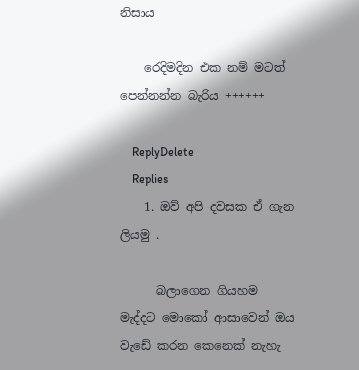නිසාය

    රෙදිමදින එක නම් මටත් පෙන්නන්න බැරිය ++++++

    ReplyDelete
    Replies
    1. ඔව් අපි දවසක ඒ ගැන ලියමු .

      බලාගෙන ගියහම මැද්දට මොකෝ ආසාවෙන් ඔය වැඩේ කරන කෙනෙක් නැහැ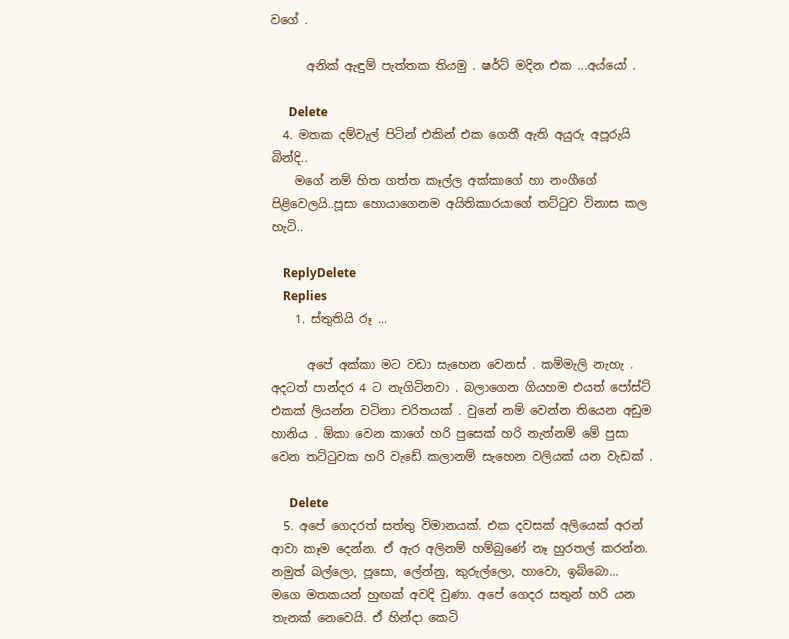වගේ .

      අනික් ඇඳුම් පැත්තක තියමු . ෂර්ට් මදින එක ...අය්යෝ .

      Delete
  4. මතක දම්වැල් පිටින් එකින් එක ගෙතී ඇති අයුරු අපූරුයි බින්දි..
    මගේ නම් හිත ගත්ත කෑල්ල අක්කාගේ හා නංගීගේ පිළිවෙලයි..පූසා හොයාගෙනම අයිතිකාරයාගේ තට්ටුව විනාස කල හැටි..

    ReplyDelete
    Replies
    1. ස්තුතියි රූ ...

      අපේ අක්කා මට වඩා සැහෙන වෙනස් . කම්මැලි නැහැ . අදටත් පාන්දර 4 ට නැගිටිනවා . බලාගෙන ගියහම එයත් පෝස්ට් එකක් ලියන්න වටිනා චරිතයක් . වුනේ නම් වෙන්න තියෙන අඩුම හානිය . ඕකා වෙන කාගේ හරි පුසෙක් හරි නැත්නම් මේ පුසා වෙන තට්ටුවක හරි වැඩේ කලානම් සැහෙන වලියක් යන වැඩක් .

      Delete
  5. අපේ ගෙදරත් සත්තු විමානයක්. එක දවසක් අලියෙක් අරන් ආවා කෑම දෙන්න. ඒ ඇර අලිනම් හම්බුණේ නෑ හුරතල් කරන්න. නමුත් බල්ලො, පූසො, ලේන්නු, කුරුල්ලො, හාවො, ඉබ්බො... මගෙ මතකයන් හුඟක් අවදි වුණා. අපේ ගෙදර සතුන් හරි යන තැනක් නෙවෙයි. ඒ හින්දා කෙටි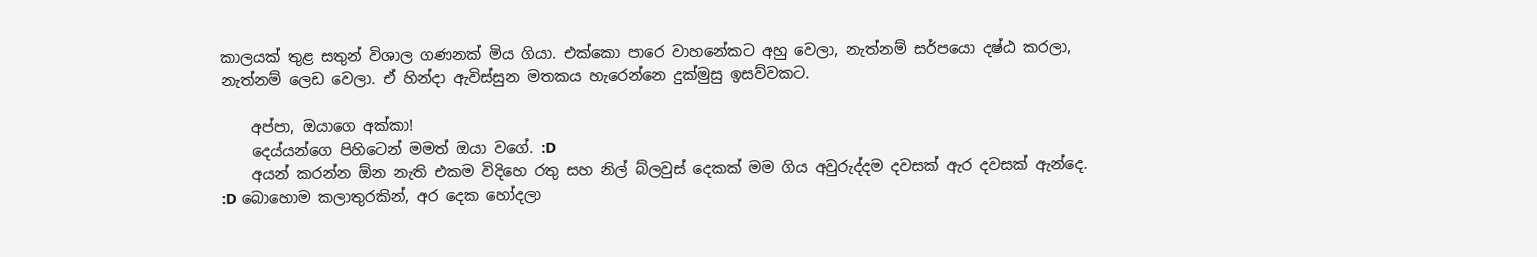කාලයක් තුළ සතුන් විශාල ගණනක් මිය ගියා. එක්කො පාරෙ වාහනේකට අහු වෙලා, නැත්නම් සර්පයො දෂ්ඨ කරලා, නැත්නම් ලෙඩ වෙලා. ඒ හින්දා ඇවිස්සුන මතකය හැරෙන්නෙ දුක්මුසු ඉසව්වකට.

    අප්පා, ඔයාගෙ අක්කා!
    දෙය්යන්ගෙ පිහිටෙන් මමත් ඔයා වගේ. :D
    අයන් කරන්න ඕන නැති එකම විදිහෙ රතු සහ නිල් බ්ලවුස් දෙකක් මම ගිය අවුරුද්දම දවසක් ඇර දවසක් ඇන්දෙ. :D බොහොම කලාතුරකින්, අර දෙක හෝදලා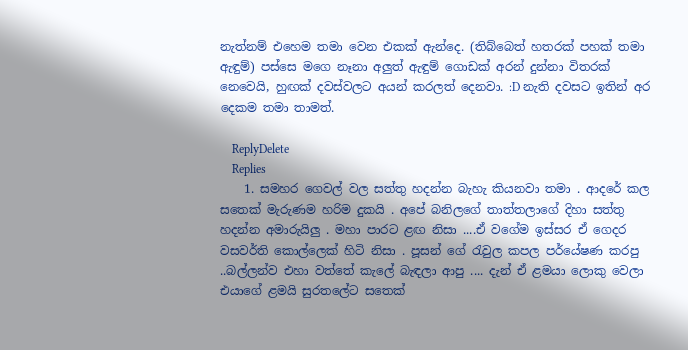නැත්නම් එහෙම තමා වෙන එකක් ඇන්දෙ. (තිබ්බෙත් හතරක් පහක් තමා ඇඳුම්) පස්සෙ මගෙ නෑනා අලුත් ඇඳුම් ගොඩක් අරන් දුන්නා විතරක් නෙවෙයි, හුඟක් දවස්වලට අයන් කරලත් දෙනවා. :D නැති දවසට ඉතින් අර දෙකම තමා තාමත්.

    ReplyDelete
    Replies
    1. සමහර ගෙවල් වල සත්තු හදන්න බැහැ කියනවා තමා . ආදරේ කල සතෙක් මැරුණම හරිම දුකයි . අපේ බනිලගේ තාත්තලාගේ දිහා සත්තු හදන්න අමාරුයිලු . මහා පාරට ළඟ නිසා ....ඒ වගේම ඉස්සර ඒ ගෙදර වසවර්ති කොල්ලෙක් හිටි නිසා . පූසන් ගේ රැවුල කපල පර්යේෂණ කරපු ..බල්ලන්ව එහා වත්තේ කැලේ බැඳලා ආපු .... දැන් ඒ ළමයා ලොකු වෙලා එයාගේ ළමයි සුරතලේට සතෙක්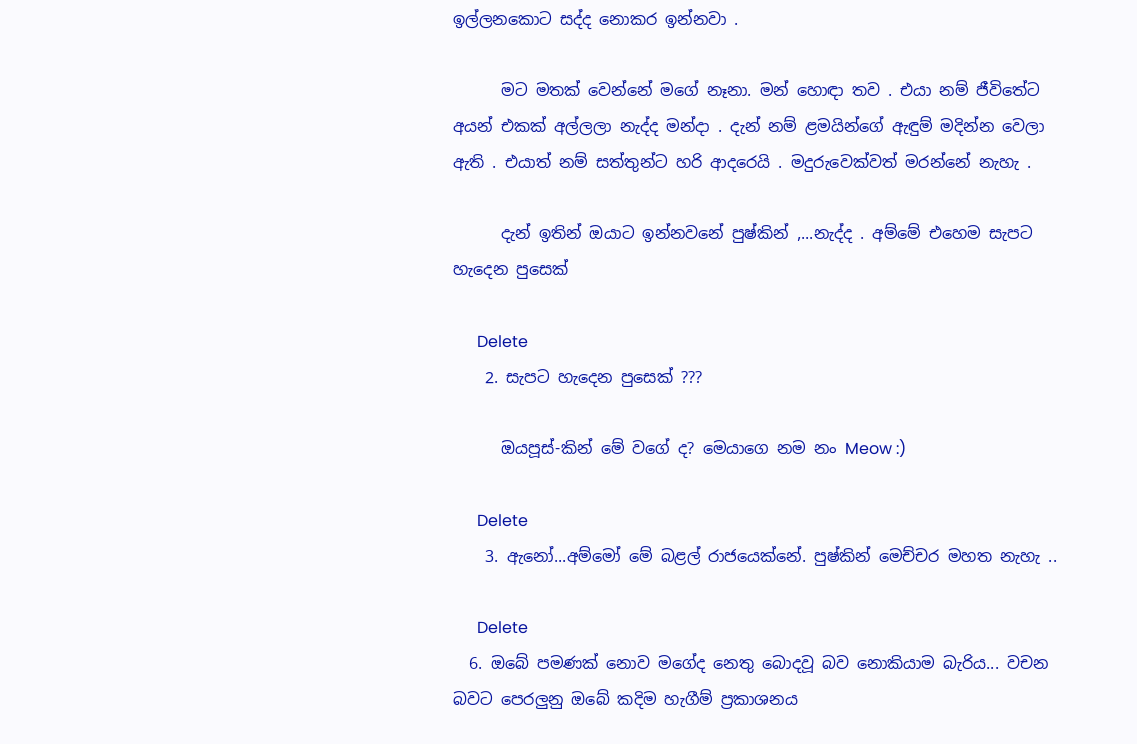ඉල්ලනකොට සද්ද නොකර ඉන්නවා .

      මට මතක් වෙන්නේ මගේ නෑනා. මන් හොඳා තව . එයා නම් ජීවිතේට අයන් එකක් අල්ලලා නැද්ද මන්දා . දැන් නම් ළමයින්ගේ ඇඳුම් මදින්න වෙලා ඇති . එයාත් නම් සත්තුන්ට හරි ආදරෙයි . මදුරුවෙක්වත් මරන්නේ නැහැ .

      දැන් ඉතින් ඔයාට ඉන්නවනේ පුෂ්කින් ,...නැද්ද . අම්මේ එහෙම සැපට හැදෙන පුසෙක්

      Delete
    2. සැපට හැදෙන පුසෙක් ???

      ඔයපූස්-කින් මේ වගේ ද? මෙයාගෙ නම නං Meow :)

      Delete
    3. ඇනෝ...අම්මෝ මේ බළල් රාජයෙක්නේ. පුෂ්කින් මෙච්චර මහත නැහැ ..

      Delete
  6. ඔබේ පමණක් නොව මගේද නෙතු බොදවූ බව නොකියාම බැරිය... වචන බවට පෙරලුනු ඔබේ කදිම හැගීම් ප්‍ර‍කාශනය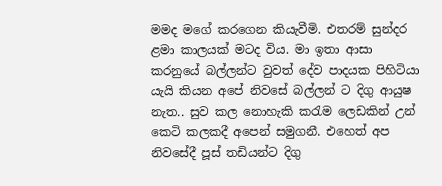මමද මගේ කරගෙන කියැවීමි. එතරම් සුන්දර ළමා කාලයක් මටද විය. මා ඉතා ආසා කරනුයේ බල්ලන්ට වුවත් දේව පාදයක පිහිටියා යැයි කියන අපේ නිවසේ බල්ලන් ට දිගු ආයුෂ නැත.. සුව කල නොහැකි කරැම ලෙඩකින් උන් කෙටි කලකදී අපෙන් සමුගනී. එහෙත් අප නිවසේදී පූස් තඩියන්ට දිගු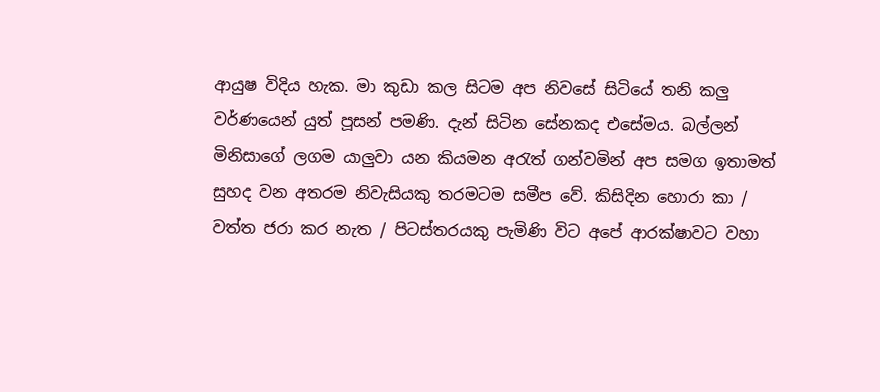ආයුෂ විදිය හැක. මා කුඩා කල සිටම අප නිවසේ සිටියේ තනි කලු වර්ණයෙන් යුත් පූසන් පමණි. දැන් සිටින සේනකද එසේමය. බල්ලන් මිනිසාගේ ලගම යාලුවා යන කියමන අරැත් ගන්වමින් අප සමග ඉතාමත් සුහද වන අතරම නිවැසියකු තරමටම සමීප වේ. කිසිදින හොරා කා / වත්ත ජරා කර නැත / පිටස්තරයකු පැමිණි විට අපේ ආරක්ෂාවට වහා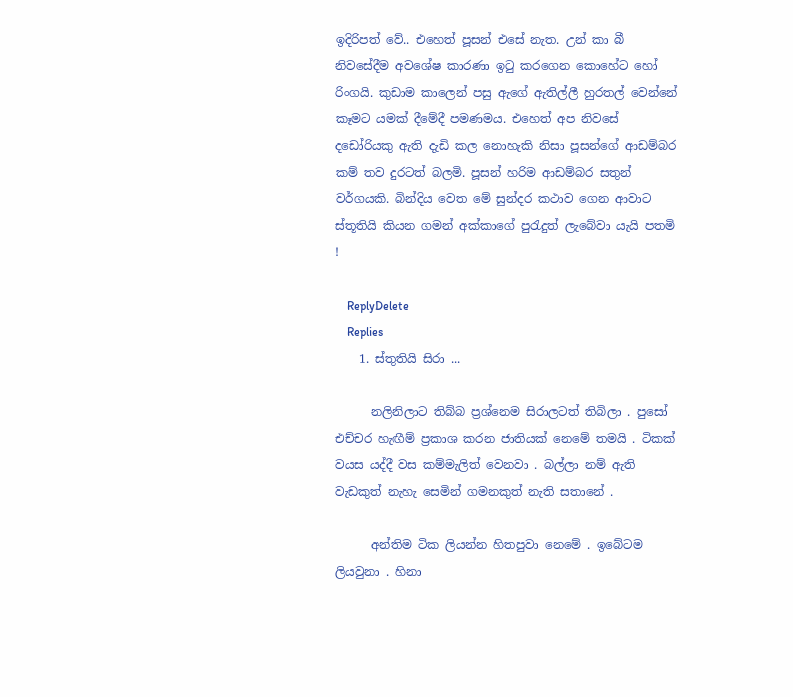ඉදිරිපත් වේ.. එහෙත් පූසන් එසේ නැත. උන් කා බී නිවසේදීම අවශේෂ කාරණා ඉටු කරගෙන කොහේට හෝ රිංගයි. කුඩාම කාලෙන් පසු ඇගේ ඇතිල්ලී හුරතල් වෙන්නේ කෑමට යමක් දීමේදී පමණමය. එහෙත් අප නිවසේ දඩෝරියකු ඇති දැඩි කල නොහැකි නිසා පූසන්ගේ ආඩම්බර කම් තව දුරටත් බලමි. පූසන් හරිම ආඩම්බර සතුන් වර්ගයකි. බින්දිය වෙත මේ සුන්දර කථාව ගෙන ආවාට ස්තූතියි කියන ගමන් අක්කාගේ පුරැදුත් ලැබේවා යැයි පතමි !

    ReplyDelete
    Replies
    1. ස්තුතියි සිරා ...

      නලිනිලාට තිබ්බ ප්‍රශ්නෙම සිරාලටත් තිබිලා . පුසෝ එච්චර හැඟීම් ප්‍රකාශ කරන ජාතියක් නෙමේ තමයි . ටිකක් වයස යද්දී වස කම්මැලිත් වෙනවා . බල්ලා නම් ඇති වැඩකුත් නැහැ සෙමින් ගමනකුත් නැති සතානේ .

      අන්තිම ටික ලියන්න හිතපුවා නෙමේ . ඉබේටම ලියවුනා . හිනා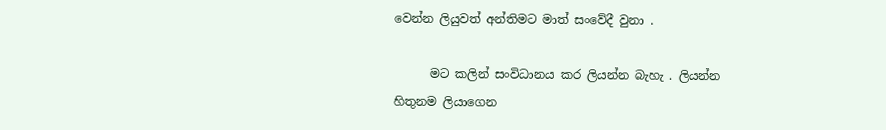වෙන්න ලියුවත් අන්තිමට මාත් සංවේදී වුනා .

      මට කලින් සංවිධානය කර ලියන්න බැහැ . ලියන්න හිතුනම ලියාගෙන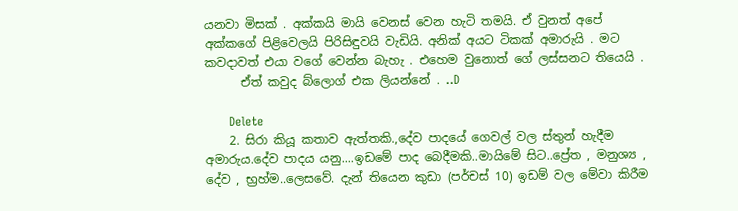යනවා මිසක් . අක්කයි මායි වෙනස් වෙන හැටි තමයි. ඒ වුනත් අපේ අක්කගේ පිළිවෙලයි පිරිසිඳුවයි වැඩියි. අනික් අයට ටිකක් අමාරුයි . මට කවදාවත් එයා වගේ වෙන්න බැහැ . එහෙම වුනොත් ගේ ලස්සනට තියෙයි .
      ඒත් කවුද බ්ලොග් එක ලියන්නේ . ..D

      Delete
    2. සිරා කියූ කතාව ඇත්තකි.,දේව පාදයේ ගෙවල් වල ස්තුන් හැදීම අමාරුය.දේව පාදය යනු....ඉඩමේ පාද බෙදීමකි..මායිමේ සිට..ප්‍රේත , මනුශ්‍ය , දේව , භ්‍රහ්ම..ලෙසවේ. දැන් තියෙන කුඩා (පර්චස් 10) ඉඩම් වල මේවා කිරීම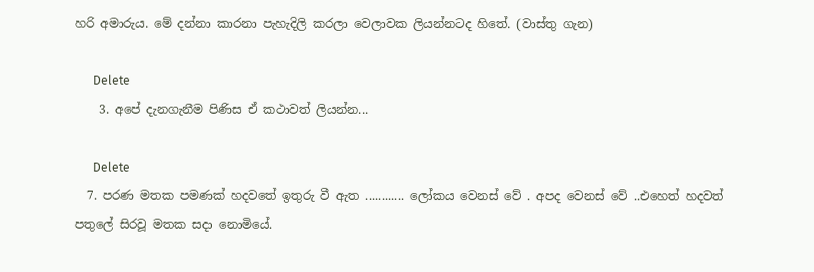හරි අමාරුය. මේ දන්නා කාරනා පැහැදිලි කරලා වෙලාවක ලියන්නටද හිතේ. (වාස්තු ගැන)

      Delete
    3. අපේ දැනගැනීම පිණිස ඒ කථාවත් ලියන්න...

      Delete
  7. පරණ මතක පමණක් හදවතේ ඉතුරු වී ඇත ............ ලෝකය වෙනස් වේ . අපද වෙනස් වේ ..එහෙත් හදවත් පතුලේ සිරවූ මතක සදා නොමියේ.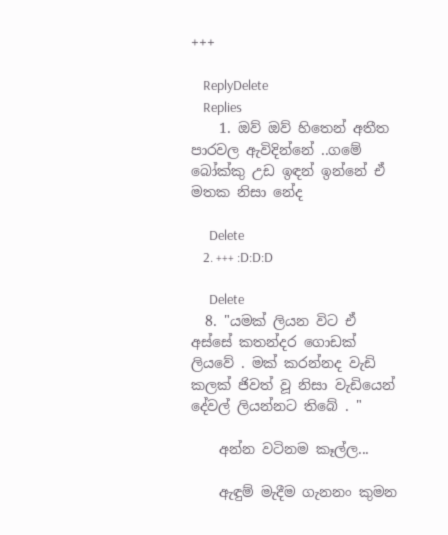+++

    ReplyDelete
    Replies
    1. ඔව් ඔව් හිතෙන් අතීත පාරවල ඇවිදින්නේ ..ගමේ බෝක්කු උඩ ඉඳන් ඉන්නේ ඒ මතක නිසා නේද

      Delete
    2. +++ :D:D:D

      Delete
  8. "යමක් ලියන විට ඒ අස්සේ කතන්දර ගොඩක් ලියවේ . මක් කරන්නද වැඩි කලක් ජිවත් වූ නිසා වැඩියෙන් දේවල් ලියන්නට තිබේ . "

    අන්න වටිනම කෑල්ල...

    ඇඳුම් මැදීම ගැනනං කුමන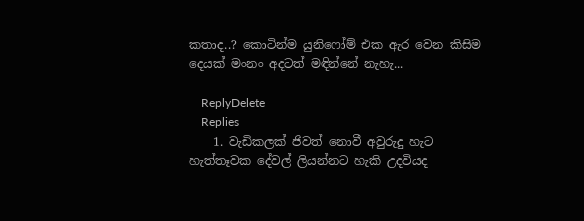කතාද..? කොටින්ම යුනිෆෝම් එක ඇර වෙන කිසිම දෙයක් මංනං අදටත් මඳින්නේ නැහැ...

    ReplyDelete
    Replies
    1. වැඩිකලක් ජිවත් නොවී අවුරුදු හැට හැත්තෑවක දේවල් ලියන්නට හැකි උදවියද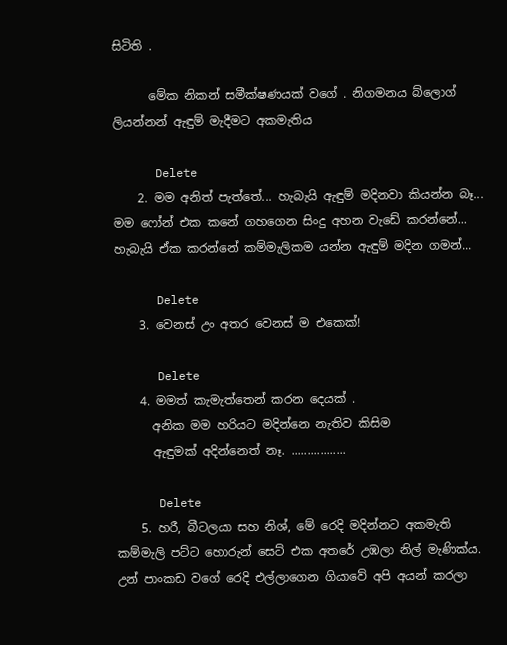සිටිති .

      මේක නිකන් සමීක්ෂණයක් වගේ . නිගමනය බ්ලොග් ලියන්නන් ඇඳුම් මැදීමට අකමැතිය

      Delete
    2. මම අනිත් පැත්තේ... හැබැයි ඇඳුම් මදිනවා කියන්න බෑ... මම ෆෝන් එක කනේ ගහගෙන සිංදු අහන වැඩේ කරන්නේ... හැබැයි ඒක කරන්නේ කම්මැලිකම යන්න ඇඳුම් මදින ගමන්...

      Delete
    3. වෙනස් උං අතර වෙනස් ම එකෙක්!

      Delete
    4. මමත් කැමැත්තෙන් කරන දෙයක් .
      අනික මම හරියට මදින්නෙ නැතිව කිසිම
      ඇඳුමක් අදින්නෙත් නෑ. .................

      Delete
    5. හරී, බීටලයා සහ නිශ්, මේ රෙදි මදින්නට අකමැති කම්මැලි පට්ට හොරුන් සෙට් එක අතරේ උඹලා නිල් මැණික්ය. උන් පාංකඩ වගේ රෙදි එල්ලාගෙන ගියාවේ අපි අයන් කරලා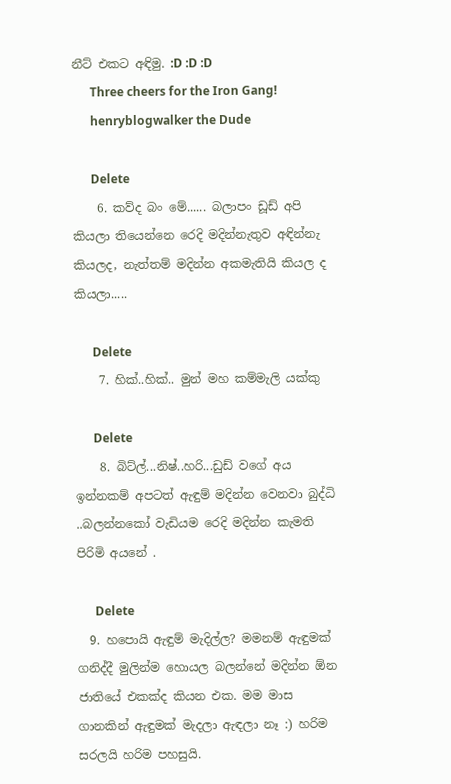නීට් එකට අඳිමු. :D :D :D
      Three cheers for the Iron Gang!
      henryblogwalker the Dude

      Delete
    6. කව්ද බං මේ...... බලාපං ඩූඩ් අපි කියලා තියෙන්නෙ රෙදි මදින්නැතුව අඳින්නැ කියලද, නැත්තම් මදින්න අකමැතියි කියල ද කියලා.....

      Delete
    7. හික්..හික්.. මුන් මහ කම්මැලි යක්කු

      Delete
    8. බිට්ල්...නිෂ්..හ‍රි...ඩුඩ් වගේ අය ඉන්නකම් අපටත් ඇඳුම් මදින්න වෙනවා බුද්ධි ..බලන්නකෝ වැඩියම රෙදි මදින්න කැමති පිරිමි අයනේ .

      Delete
  9. හපොයි ඇඳුම් මැදිල්ල? මමනම් ඇඳුමක් ගනිද්දී මුලින්ම හොයල බලන්නේ මදින්න ඕන ජාතියේ එකක්ද කියන එක. මම මාස ගානකින් ඇඳුමක් මැදලා ඇඳලා නෑ :) හරිම සරලයි හරිම පහසුයි.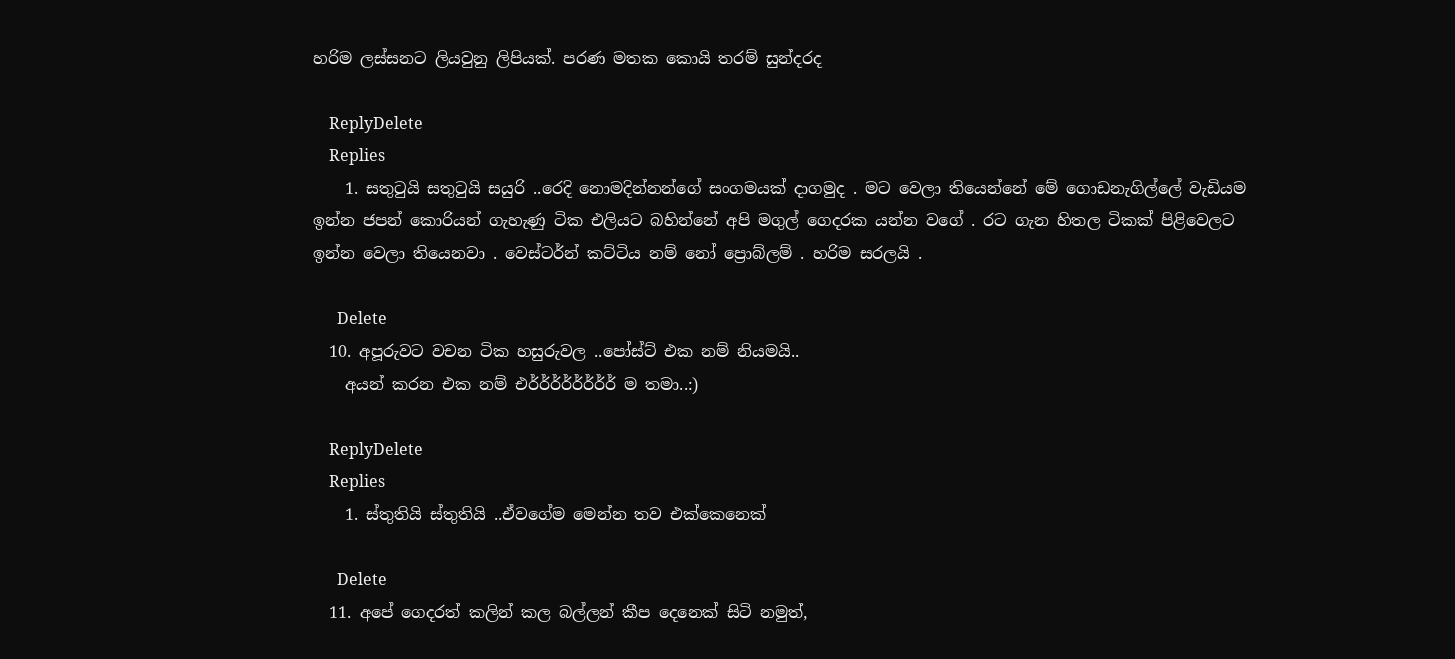හරිම ලස්සනට ලියවුනු ලිපියක්. පරණ මතක කොයි තරම් සුන්දරද

    ReplyDelete
    Replies
    1. සතුටුයි සතුටුයි සයුරි ..රෙදි නොමදින්නන්ගේ සංගමයක් දාගමුද . මට වෙලා තියෙන්නේ මේ ගොඩනැගිල්ලේ වැඩියම ඉන්න ජපන් කොරියන් ගැහැණු ටික එලියට බහින්නේ අපි මගුල් ගෙදරක යන්න වගේ . රට ගැන හිතල ටිකක් පිළිවෙලට ඉන්න වෙලා තියෙනවා . වෙස්ටර්න් කට්ටිය නම් නෝ ප්‍රොබ්ලම් . හරිම සරලයි .

      Delete
  10. අපූරුවට වචන ටික හසුරුවල ..පෝස්ට් එක නම් නියමයි..
    අයන් කරන එක නම් එර්ර්ර්ර්ර්ර්ර්ර් ම තමා..:)

    ReplyDelete
    Replies
    1. ස්තුතියි ස්තුතියි ..ඒවගේම මෙන්න තව එක්කෙනෙක්

      Delete
  11. අපේ ගෙදරත් කලින් කල බල්ලන් කීප දෙනෙක් සිටි නමුත්,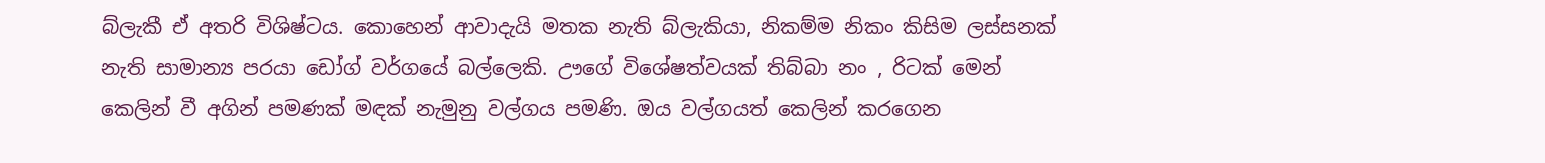බ්ලැකී ඒ අතරි විශිෂ්ටය. කොහෙන් ආවාදැයි මතක නැති බ්ලැකියා, නිකම්ම නිකං කිසිම ලස්සනක් නැති සාමාන්‍ය පරයා ඩෝග් වර්ගයේ බල්ලෙකි. ඌගේ විශේෂත්වයක් තිබ්බා නං , රිටක් මෙන් කෙලින් වී අගින් පමණක් මඳක් නැමුනු වල්ගය පමණි. ඔය වල්ගයත් කෙලින් කරගෙන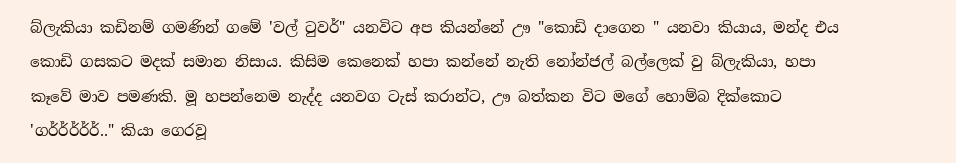බ්ලැකියා කඩිනම් ගමණින් ගමේ 'වල් ‍ටුවර්" යනවිට අප කියන්නේ ඌ "කොඩි දාගෙන " යනවා කියාය, මන්ද එය කොඩි ගසකට මදක් සමාන නිසාය. කිසිම කෙනෙක් හපා කන්නේ නැති නෝන්ජල් බල්ලෙක් වු බ්ලැකියා, හපා කෑවේ මාව පමණකි. මූ හපන්නෙම නැද්ද යනවග ටැස් කරාන්ට, ඌ බත්කන විට මගේ හොම්බ දික්කොට 'ගර්ර්ර්ර්ර්.." කියා ගෙරවූ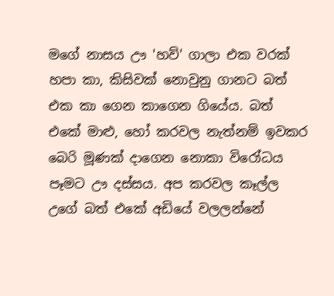මගේ නාසය ඌ 'හව්' ගාලා එක වරක් හපා කා, කිසිවක් නොවුනු ගානට බත් එක කා ගෙන කාගෙන ගියේය. බත් එකේ මාළු, හෝ කරවල නැත්නම් ඉවකර බෙරි මූණක් දාගෙන නොකා විරෝධය පෑමට ඌ දස්සය. අප කරවල කෑල්ල උගේ බත් එකේ අඩියේ වලලන්නේ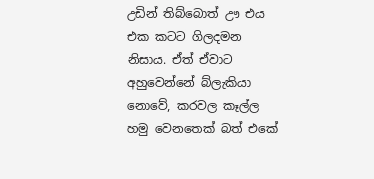උඩින් තිබ්බොත් ඌ එය එක කටට ගිලදමන නිසාය. ඒත් ඒවාට අහුවෙන්නේ බ්ලැකියා නොවේ, කරවල කෑල්ල හමු වෙනතෙක් බත් එකේ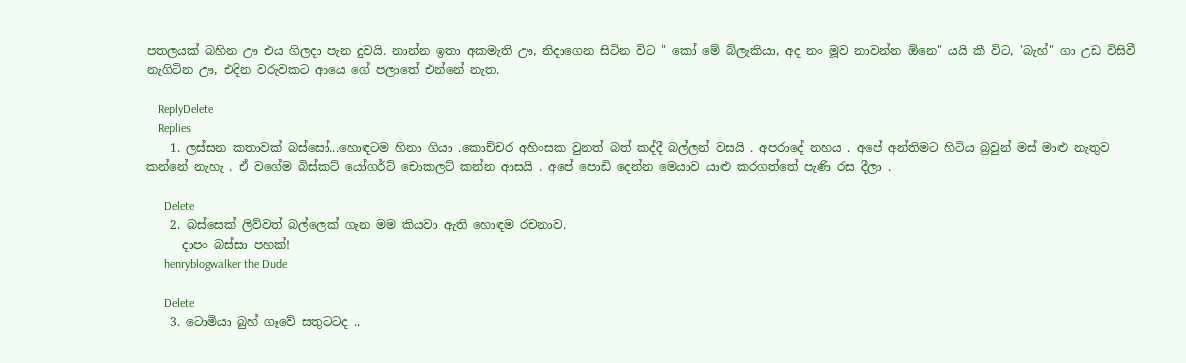පතලයක් බහින ඌ එය ගිලදා පැන දුවයි. නාන්න ඉතා අකමැති ඌ, නිදාගෙන සිටින විට " කෝ මේ බ්ලැකියා, අද නං මූව නාවන්න ඕනෙ" යයි කී විට, 'බැහ්" ගා උඩ විසිවී නැගිටින ඌ, එදින වරුවකට ආයෙ ගේ පලාතේ එන්නේ නැත.

    ReplyDelete
    Replies
    1. ලස්සන කතාවක් බස්සෝ...හොඳටම හිනා ගියා .කොච්චර අහිංසක වුනත් බත් කද්දී බල්ලන් වසයි . අපරාදේ නහය . අපේ අන්තිමට හිටිය බ්‍රවුන් මස් මාළු නැතුව කන්නේ නැහැ . ඒ වගේම බිස්කට් යෝගර්ට් චොකලට් කන්න ආසයි . අපේ පොඩි දෙන්න මෙයාව යාළු කරගත්තේ පැණි රස දීලා .

      Delete
    2. බස්සෙක් ලිව්වත් බල්ලෙක් ගැන මම කියවා ඇති හොඳම රචනාව.
      දාපං බස්සා පහක්!
      henryblogwalker the Dude

      Delete
    3. ටොමියා බුහ් ගෑවේ සතුටටද ..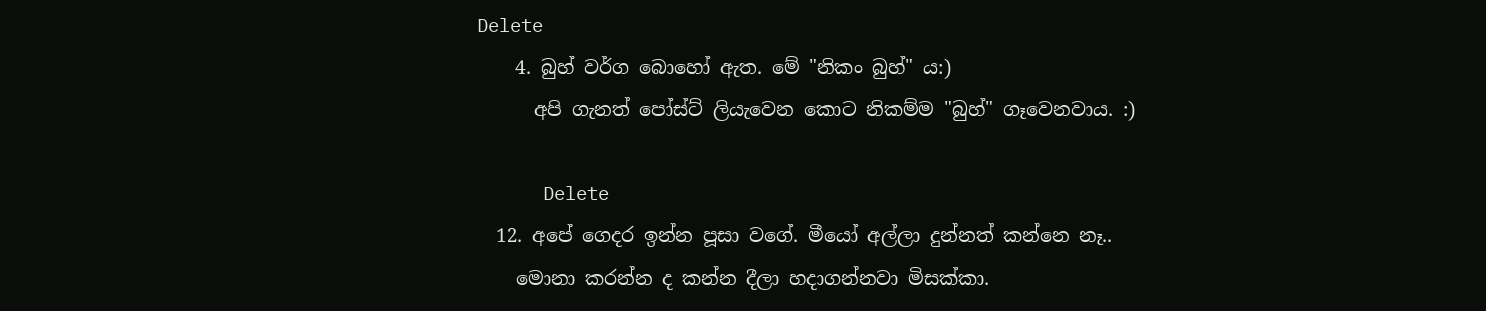Delete
    4. බුහ් වර්ග බොහෝ ඇත. මේ "නිකං බුහ්" ය:)
      අපි ගැනත් පෝස්ට් ලියැවෙන කොට නිකම්ම "බුහ්" ගෑවෙනවාය. :)

      Delete
  12. අපේ ගෙදර ඉන්න පූසා වගේ. මීයෝ අල්ලා දුන්නත් කන්නෙ නෑ..
    මොනා කරන්න ද කන්න දීලා හදාගන්නවා මිසක්කා.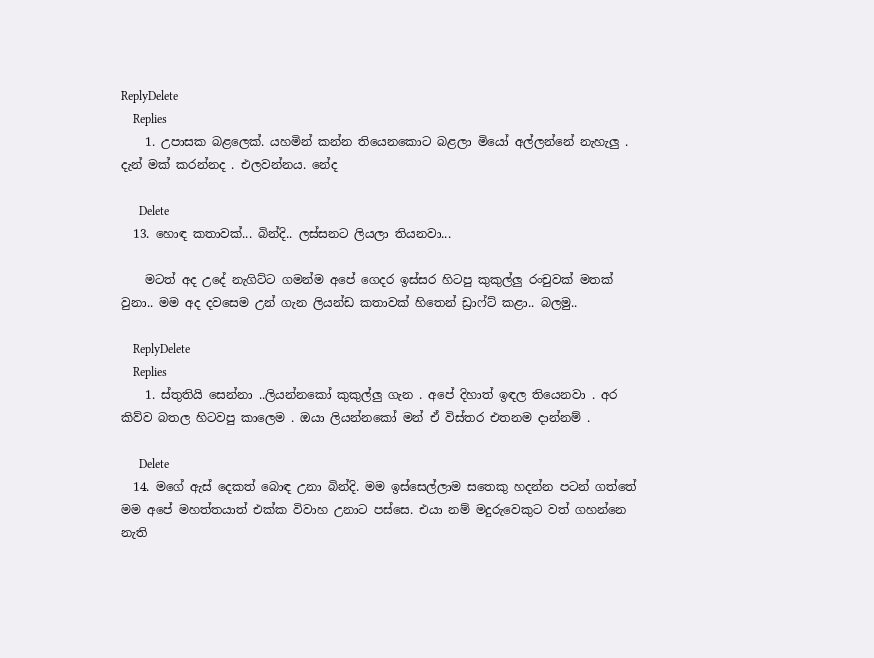ReplyDelete
    Replies
    1. උපාසක බළලෙක්. යහමින් කන්න තියෙනකොට බළලා මියෝ අල්ලන්නේ නැහැලු . දැන් මක් කරන්නද . එලවන්නය. නේද

      Delete
  13. හොඳ කතාවක්... බින්දි.. ලස්සනට ලියලා තියනවා...

    මටත් අද උදේ නැගිට්ට ගමන්ම අපේ ගෙදර ඉස්සර හිටපු කුකුල්ලු රංචුවක් මතක් වුනා.. මම අද දවසෙම උන් ගැන ලියන්ඩ කතාවක් හිතෙන් ඩ්‍රාෆ්ට් කළා.. බලමු..

    ReplyDelete
    Replies
    1. ස්තුතියි සෙන්නා ..ලියන්නකෝ කුකුල්ලු ගැන . අපේ දිහාත් ඉඳල තියෙනවා . අර කිව්ව බතල හිටවපු කාලෙම . ඔයා ලියන්නකෝ මන් ඒ විස්තර එතනම දාන්නම් .

      Delete
  14. මගේ ඇස් දෙකත් බොඳ උනා බින්දි. මම ඉස්සෙල්ලාම සතෙකු හදන්න පටන් ගත්තේ මම අපේ මහත්තයාත් එක්ක විවාහ උනාට පස්සෙ. එයා නම් මදුරුවෙකුට වත් ගහන්නෙ නැති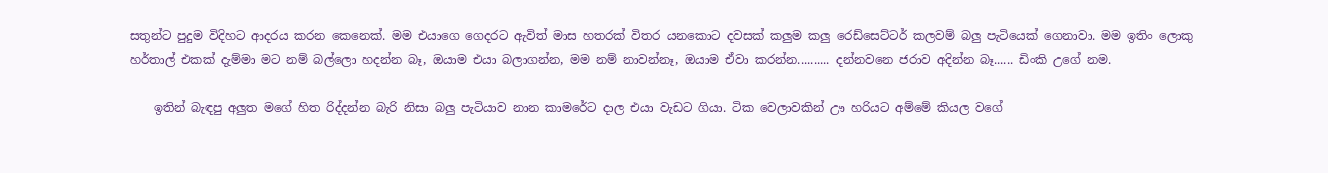සතුන්ට පුදුම විදිහට ආදරය කරන කෙනෙක්. මම එයාගෙ ගෙදරට ඇවිත් මාස හතරක් විතර යනකොට දවසක් කලුම කලු රෙඩ්සෙට්ටර් කලවම් බලු පැටියෙක් ගෙනාවා. මම ඉතිං ලොකු හර්තාල් එකක් දැම්මා මට නම් බල්ලො හදන්න බෑ, ඔයාම එයා බලාගන්න, මම නම් නාවන්නෑ, ඔයාම ඒවා කරන්න.......... දන්නවනෙ ජරාව අදින්න බෑ...... ඩිංකි උගේ නම.

    ඉතින් බැඳපු අලුත මගේ හිත රිද්දන්න බැරි නිසා බලු පැටියාව නාන කාමරේට දාල එයා වැඩට ගියා. ටික වෙලාවකින් ඌ හරියට අම්මේ කියල වගේ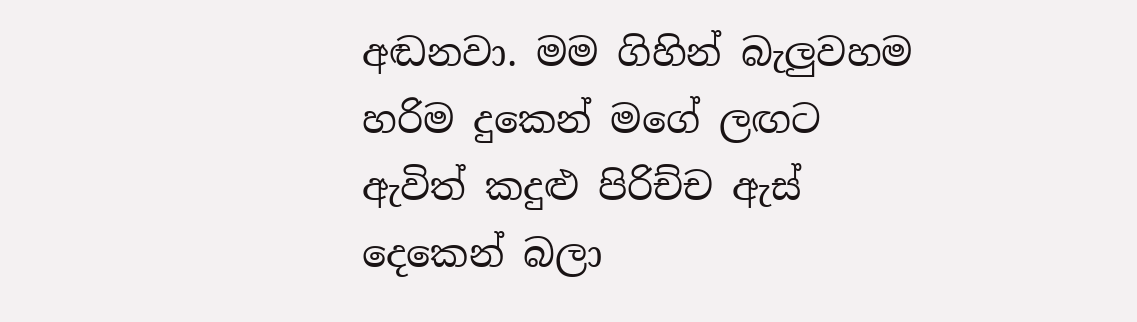අඬනවා. මම ගිහින් බැලුවහම හරිම දුකෙන් මගේ ලඟට ඇවිත් කදුළු පිරිච්ච ඇස් දෙකෙන් බලා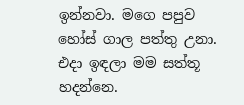ඉන්නවා. මගෙ පපුව හෝස් ගාල පත්තු උනා. එදා ඉඳලා මම සත්තූ හදන්නෙ.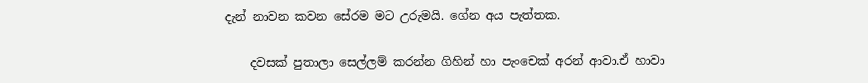දැන් නාවන කවන සේරම මට උරුමයි. ගේන අය පැත්තක.

    දවසක් පුතාලා සෙල්ලම් කරන්න ගිහින් හා පැංචෙක් අරන් ආවා.ඒ හාවා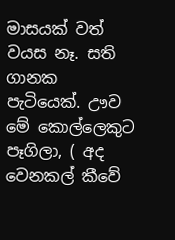මාසයක් වත් වයස නෑ. සති ගානක පැටියෙක්. ඌව මේ කොල්ලෙකුට පෑගිලා, ( අද වෙනකල් කීවේ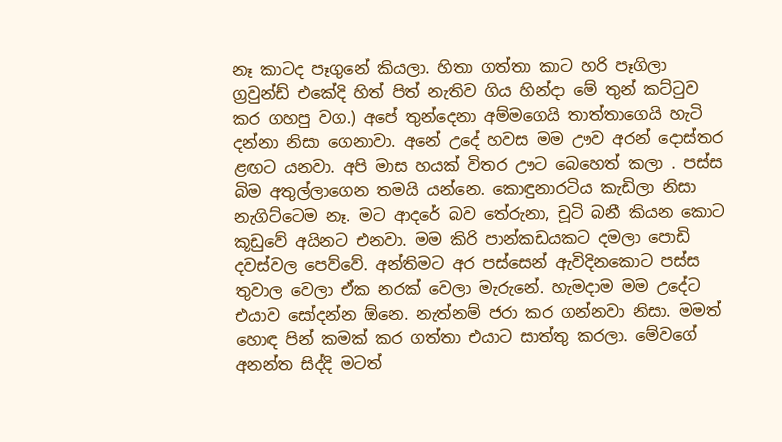නෑ කාටද පෑගුනේ කියලා. හිතා ගත්තා කාට හරි පෑගිලා ග්‍රවුන්ඩ් එකේදි හිත් පිත් නැතිව ගිය හින්දා මේ තුන් කට්ටුව කර ගහපු වග.) අපේ තුන්දෙනා අම්මගෙයි තාත්තාගෙයි හැටි දන්නා නිසා ගෙනාවා. අනේ උදේ හවස මම ඌව අරන් දොස්තර ළඟට යනවා. අපි මාස හයක් විතර ඌට බෙහෙත් කලා . පස්ස බිම අතුල්ලාගෙන තමයි යන්නෙ. කොඳුනාරටිය කැඩිලා නිසා නැගිට්ටෙම නෑ. මට ආදරේ බව තේරුනා, චූටි බනී කියන කොට කූඩුවේ අයිනට එනවා. මම කිරි පාන්කඩයකට දමලා පොඩි දවස්වල පෙව්වේ. අන්තිමට අර පස්සෙන් ඇවිදිනකොට පස්ස තුවාල වෙලා ඒක නරක් වෙලා මැරුනේ. හැමදාම මම උදේට එයාව සෝදන්න ඕනෙ. නැත්නම් ජරා කර ගන්නවා නිසා. මමත් හොඳ පින් කමක් කර ගත්තා එයාට සාත්තු කරලා. මේවගේ අනන්ත සිද්දි මටත්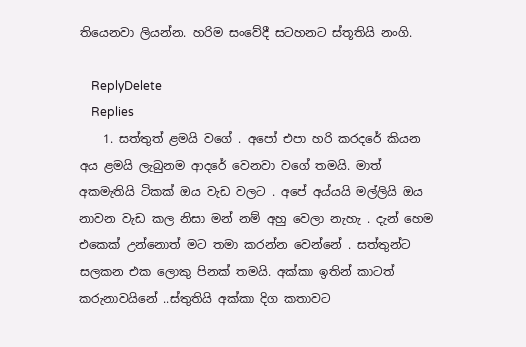තියෙනවා ලියන්න. හරිම සංවේදී සටහනට ස්තූතියි නංගි.

    ReplyDelete
    Replies
    1. සත්තුත් ළමයි වගේ . අපෝ එපා හ‍රි කරදරේ කියන අය ළමයි ලැබුනම ආදරේ වෙනවා වගේ තමයි. මාත් අකමැතියි ටිකක් ඔය වැඩ වලට . අපේ අය්යයි මල්ලියි ඔය නාවන වැඩ කල නිසා මන් නම් අහු වෙලා නැහැ . දැන් හෙම එකෙක් උන්නොත් මට තමා කරන්න වෙන්නේ . සත්තුන්ට සලකන එක ලොකු පිනක් තමයි. අක්කා ඉතින් කාටත් කරුනාවයිනේ ..ස්තුතියි අක්කා දිග කතාවට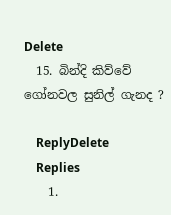Delete
  15. බින්දි කිව්වේ ගෝනවල සුනිල් ගැනද ?

    ReplyDelete
    Replies
    1.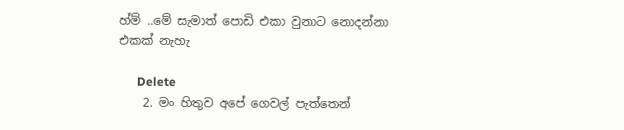හ්ම් ..මේ සැමාත් පොඩි එකා වුනාට නොදන්නා එකක් නැහැ

      Delete
    2. මං හිතුව අපේ ගෙවල් පැත්තෙන්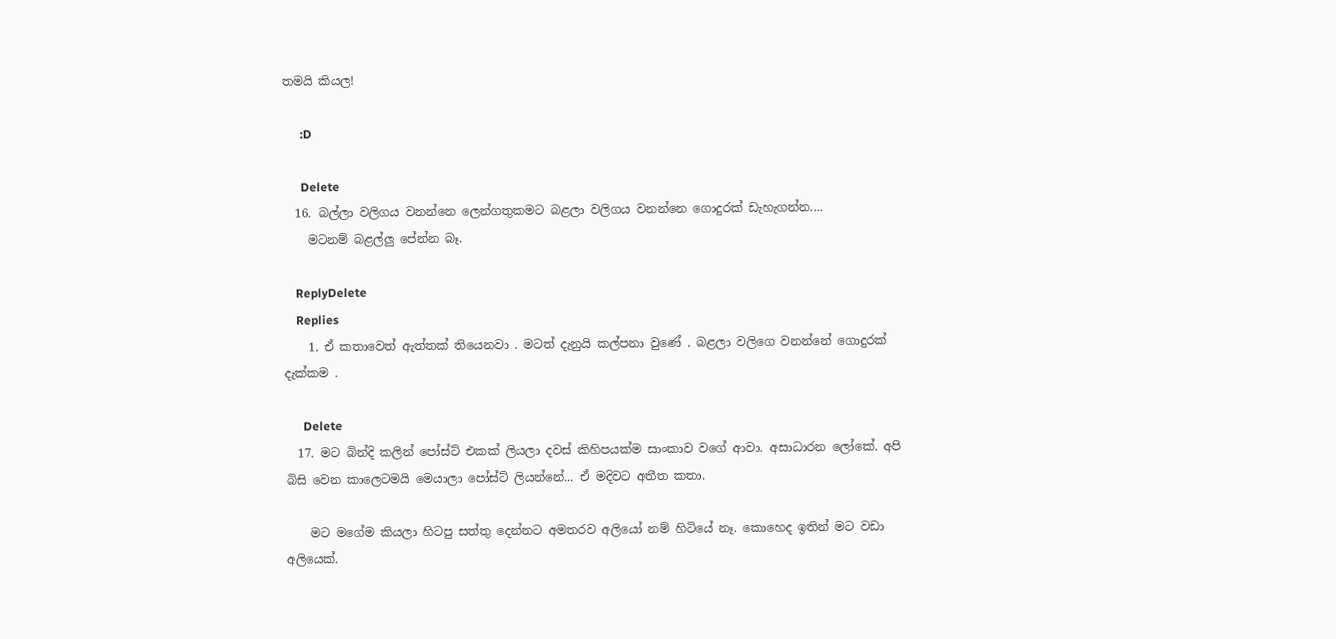තමයි කියල!

      :D

      Delete
  16. බල්ලා වලිගය වනන්නෙ ලෙන්ගතුකමට බළලා වලිගය වනන්නෙ ගොදුරක් ඩැහැගන්න....
    මටනම් බළල්ලු පේන්න බෑ.

    ReplyDelete
    Replies
    1. ඒ කතාවෙත් ඇත්තක් තියෙනවා . මටත් දැනුයි කල්පනා වුණේ . බළලා වලිගෙ වනන්නේ ගොදුරක් දැක්කම .

      Delete
  17. මට බින්දි කලින් පෝස්ට් එකක් ලියලා දවස් කිහිපයක්ම සාංකාව වගේ ආවා. අසාධාරන ලෝකේ. අපි බිසි වෙන කාලෙටමයි මෙයාලා පෝස්ට් ලියන්නේ... ඒ මදිවට අතීත කතා.

    මට මගේම කියලා හිටපු සත්තු දෙන්නට අමතරව අලියෝ නම් හිටියේ නෑ. කොහෙද ඉතින් මට වඩා අලියෙක්.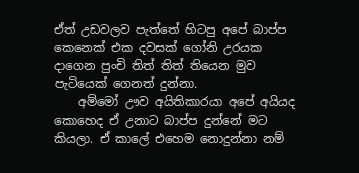ඒත් උඩවලව පැත්තේ හිටපු අපේ බාප්ප කෙනෙක් එක දවසක් ගෝනි උරයක දාගෙන පුංචි තිත් තිත් තියෙන මුව පැටියෙක් ගෙනත් දුන්නා.
    අම්මෝ ඌව අයිතිකාරයා අපේ අයියද කොහෙද ඒ උනාට බාප්ප දුන්නේ මට කියලා. ඒ කාලේ එහෙම නොදුන්නා නම්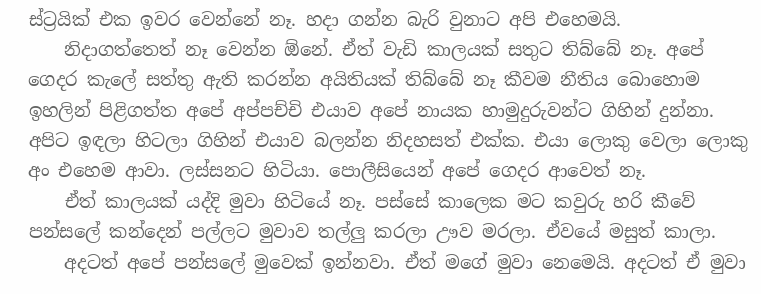ස්ට්‍රයික් එක ඉවර වෙන්නේ නෑ. හදා ගන්න බැරි වුනාට අපි එහෙමයි.
    නිදාගත්තෙත් නෑ වෙන්න ඕනේ. ඒත් වැඩි කාලයක් සතුට තිබ්බේ නෑ. අපේ ගෙදර කැලේ සත්තු ඇති කරන්න අයිතියක් තිබ්බේ නෑ කීවම නීතිය බොහොම ඉහලින් පිළිගත්ත අපේ අප්පච්චි එයාව අපේ නායක හාමුදුරුවන්ට ගිහින් දුන්නා. අපිට ඉඳලා හිටලා ගිහින් එයාව බලන්න නිදහසත් එක්ක. එයා ලොකු වෙලා ලොකු අං එහෙම ආවා. ලස්සනට හිටියා. පොලීසියෙන් අපේ ගෙදර ආවෙත් නෑ.
    ඒත් කාලයක් යද්දි මුවා හිටියේ නෑ. පස්සේ කාලෙක මට කවුරු හරි කීවේ පන්සලේ කන්දෙන් පල්ලට මුවාව තල්ලු කරලා ඌව මරලා. ඒවයේ මසුත් කාලා.
    අදටත් අපේ පන්සලේ මුවෙක් ඉන්නවා. ඒත් මගේ මුවා නෙමෙයි. අදටත් ඒ මුවා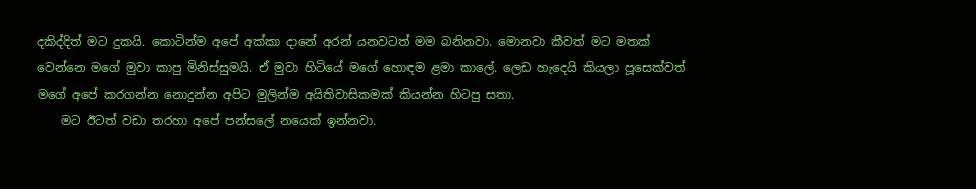දකිද්දිත් මට දුකයි. කොටින්ම අපේ අක්කා දානේ අරන් යනවටත් මම බනිනවා. මොනවා කීවත් මට මතක් වෙන්නෙ මගේ මුවා කාපු මිනිස්සුමයි. ඒ මුවා හිටියේ මගේ හොඳම ළමා කාලේ. ලෙඩ හැදෙයි කියලා පූසෙක්වත් මගේ අපේ කරගන්න නොදුන්න අපිට මුලින්ම අයිතිවාසිකමක් කියන්න හිටපු සතා.
    මට ඊටත් වඩා තරහා අපේ පන්සලේ නයෙක් ඉන්නවා.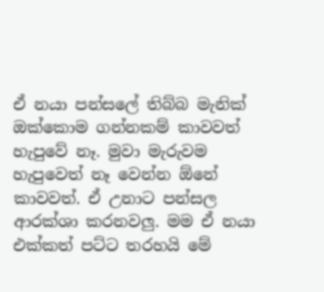ඒ නයා පන්සලේ තිබ්බ මැනික් ඔක්කොම ගන්නකම් කාවවත් හැපුවේ නෑ. මුවා මැරුවම හැපුවෙත් නෑ වෙන්න ඕනේ කාවවත්. ඒ උනාට පන්සල ආරක්ශා කරනවලු. මම ඒ නයා එක්කත් පට්ට තරහයි මේ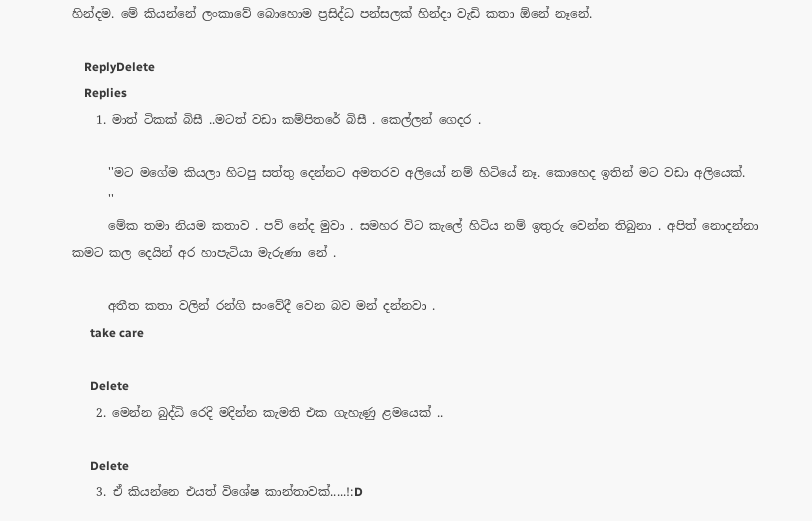හින්දම. මේ කියන්නේ ලංකාවේ බොහොම ප්‍රසිද්ධ පන්සලක් හින්දා වැඩි කතා ඕනේ නෑනේ.

    ReplyDelete
    Replies
    1. මාත් ටිකක් බිසී ..මටත් වඩා කම්පිතරේ බිසී . කෙල්ලන් ගෙදර .

      ''මට මගේම කියලා හිටපු සත්තු දෙන්නට අමතරව අලියෝ නම් හිටියේ නෑ. කොහෙද ඉතින් මට වඩා අලියෙක්.
      ''
      මේක තමා නියම කතාව . පව් නේද මුවා . සමහර විට කැලේ හිටිය නම් ඉතුරු වෙන්න තිබුනා . අපිත් නොදන්නා කමට කල දෙයින් අර හාපැටියා මැරුණා නේ .

      අතීත කතා වලින් රන්ගි සංවේදී වෙන බව මන් දන්නවා .
      take care

      Delete
    2. මෙන්න බුද්ධි රෙදි මදින්න කැමති එක ගැහැණු ළමයෙක් ..

      Delete
    3. ඒ කියන්නෙ එයත් විශේෂ කාන්තාවක්.....!:D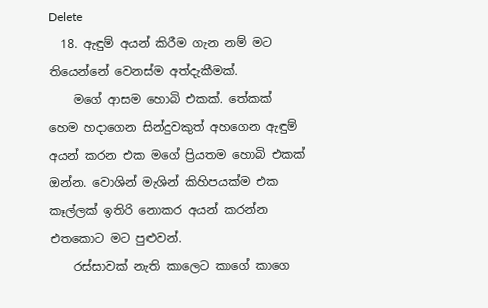Delete
  18. ඇඳුම් අයන් කිරීම ගැන නම් මට තියෙන්නේ වෙනස්ම අත්දැකීමක්.
    මගේ ආසම හොබි එකක්. තේකක් හෙම හදාගෙන සින්දුවකුත් අහගෙන ඇඳුම් අයන් කරන එක මගේ ප්‍රියතම හොබි එකක් ඔන්න. වොශින් මැශින් කිහිපයක්ම එක කෑල්ලක් ඉතිරි නොකර අයන් කරන්න එතකොට මට පුළුවන්.
    රස්සාවක් නැති කාලෙට කාගේ කාගෙ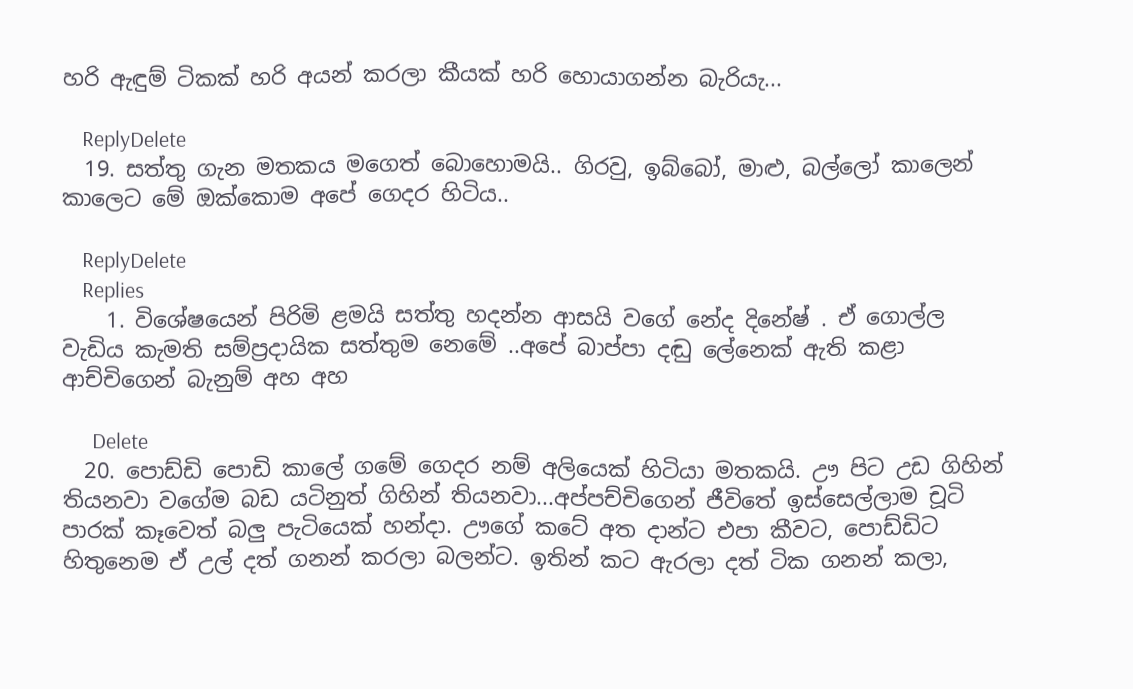හරි ඇඳුම් ටිකක් හරි අයන් කරලා කීයක් හරි හොයාගන්න බැරියැ...

    ReplyDelete
  19. සත්තු ගැන මතකය මගෙත් බොහොමයි.. ගිරවු, ඉබ්බෝ, මාළු, බල්ලෝ කාලෙන් කාලෙට මේ ඔක්කොම අපේ ගෙදර හිටිය..

    ReplyDelete
    Replies
    1. විශේෂයෙන් පිරිමි ළමයි සත්තු හදන්න ආසයි වගේ නේද දිනේෂ් . ඒ ගොල්ල වැඩිය කැමති සම්ප්‍රදායික සත්තුම නෙමේ ..අපේ බාප්පා දඬු ලේනෙක් ඇති කළා ආච්චිගෙන් බැනුම් අහ අහ

      Delete
  20. පොඩ්ඩි පොඩි කාලේ ගමේ ගෙදර නම් අලියෙක් හිටියා මතකයි. ඌ පිට උඩ ගිහින් තියනවා වගේම බඩ යටිනුත් ගිහින් තියනවා...අප්පච්චිගෙන් ජීවිතේ ඉස්සෙල්ලාම චූටි පාරක් කෑවෙත් බලු පැටියෙක් හන්දා. ඌගේ කටේ අත දාන්ට එපා කීවට, පොඩ්ඩිට හිතුනෙම ඒ උල් දත් ගනන් කරලා බලන්ට. ඉතින් කට ඇරලා දත් ටික ගනන් කලා,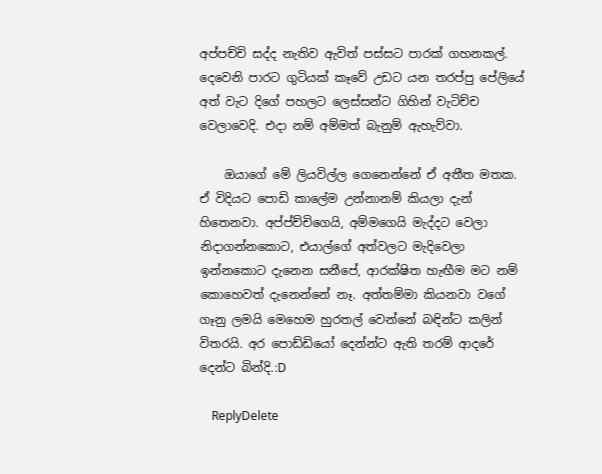අප්පච්චි සද්ද නැතිව ඇවිත් පස්සට පාරක් ගහනකල්. දෙවෙනි පාරට ගුටියක් කෑවේ උඩට යන තරප්පු පේලියේ අත් වැට දිගේ පහලට ලෙස්සන්ට ගිහින් වැටිච්ච වෙලාවෙදි. එදා නම් අම්මත් බැනුම් ඇහැව්වා.

    ඔයාගේ මේ ලියවිල්ල ගෙනෙන්නේ ඒ අතීත මතක. ඒ විදියට පොඩි කාලේම උන්නානම් කියලා දැන් හිතෙනවා. අප්ප්ච්චිගෙයි, අම්මගෙයි මැද්දට වෙලා නිදාගන්නකොට, එයාල්ගේ අත්වලට මැදිවෙලා ඉන්නකොට දැනෙන සනීපේ, ආරක්ෂිත හැඟීම මට නම් කොහෙවත් දැනෙන්නේ නෑ. අත්තම්මා කියනවා වගේ ගෑනු ලමයි මෙහෙම හුරතල් වෙන්නේ බඳින්ට කලින් විතරයි. අර පොඩ්ඩියෝ දෙන්න්ට ඇති තරම් ආදරේ දෙන්ට බින්දි.:D

    ReplyDelete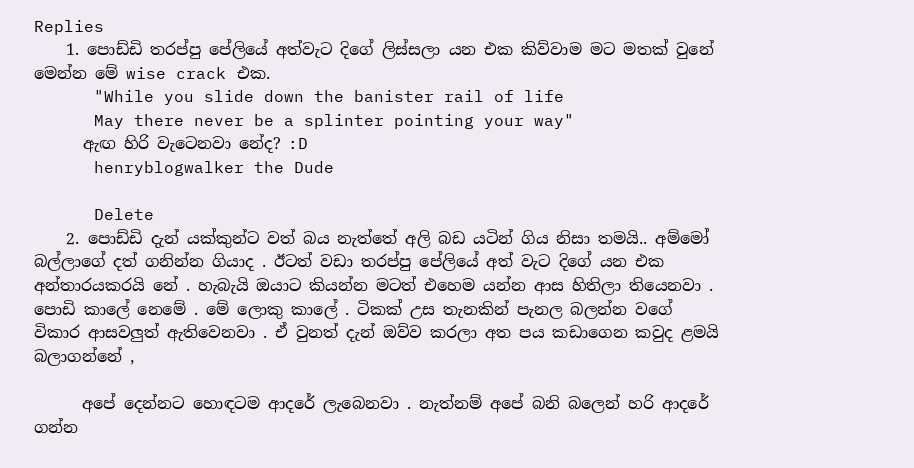Replies
    1. පොඩ්ඩි තරප්පු පේලියේ අත්වැට දිගේ ලිස්සලා යන එක කිව්වාම මට මතක් වුනේ මෙන්න මේ wise crack එක.
      "While you slide down the banister rail of life
      May there never be a splinter pointing your way"
      ඇඟ හිරි වැටෙනවා නේද? :D
      henryblogwalker the Dude

      Delete
    2. පොඩ්ඩි දැන් යක්කුන්ට වත් බය නැත්තේ අලි බඩ යටින් ගිය නිසා තමයි.. අම්මෝ බල්ලාගේ දත් ගනින්න ගියාද . ඊටත් වඩා තරප්පු පේලියේ අත් වැට දිගේ යන එක අන්තාරයකරයි නේ . හැබැයි ඔයාට කියන්න මටත් එහෙම යන්න ආස හිතිලා තියෙනවා . පොඩි කාලේ නෙමේ . මේ ලොකු කාලේ . ටිකක් උස තැනකින් පැනල බලන්න වගේ විකාර ආසවලුත් ඇතිවෙනවා . ඒ වුනත් දැන් ඔව්ව කරලා අත පය කඩාගෙන කවුද ළමයි බලාගන්නේ ,

      අපේ දෙන්නට හොඳටම ආදරේ ලැබෙනවා . නැත්නම් අපේ බනි බලෙන් හ‍රි ආදරේ ගන්න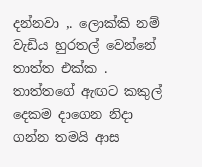දන්නවා ,. ලොක්කි නම් වැඩිය හුරතල් වෙන්නේ තාත්ත එක්ක . තාත්තගේ ඇඟට කකුල් දෙකම දාගෙන නිදා ගන්න තමයි ආස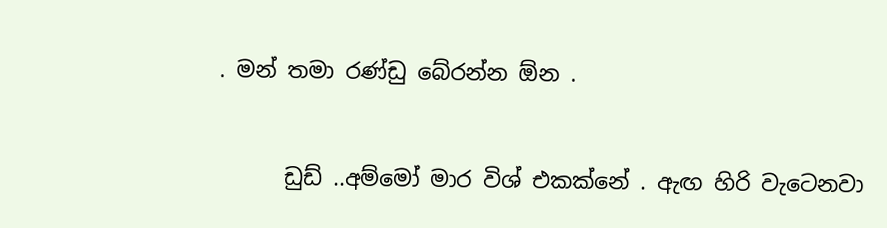. මන් තමා රණ්ඩු බේරන්න ඕන .


      ඩුඩ් ..අම්මෝ මාර විශ් එකක්නේ . ඇඟ හිරි වැටෙනවා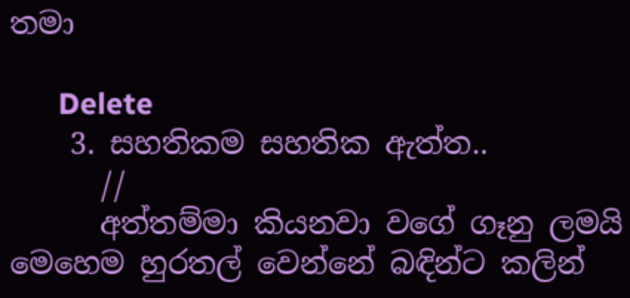තමා

      Delete
    3. සහතිකම සහතික ඇත්ත..
      //
      අත්තම්මා කියනවා වගේ ගෑනු ලමයි මෙහෙම හුරතල් වෙන්නේ බඳින්ට කලින්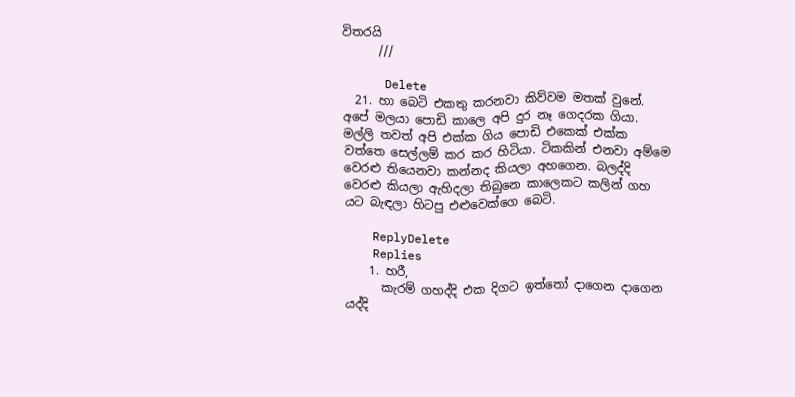විතරයි
      ///

      Delete
  21. හා බෙටි එකතු කරනවා කිව්වම මතක් වුනේ. අපේ මලයා පොඩි කාලෙ අපි දුර නෑ ගෙදරක ගියා. මල්ලි තවත් අපි එක්ක ගිය පොඩි එකෙක් එක්ක වත්තෙ සෙල්ලම් කර කර හිටියා. ටිකකින් එනවා අම්මෙ වෙරළු තියෙනවා කන්නද කියලා අහගෙන. බලද්දි වෙරළු කියලා ඇහිදලා තිබුනෙ කාලෙකට කලින් ගහ යට බැඳලා හිටපු එළුවෙක්ගෙ බෙටි.

    ReplyDelete
    Replies
    1. හරී,
      කැරම් ගහද්දි එක දිගට ඉත්තෝ දාගෙන දාගෙන යද්දි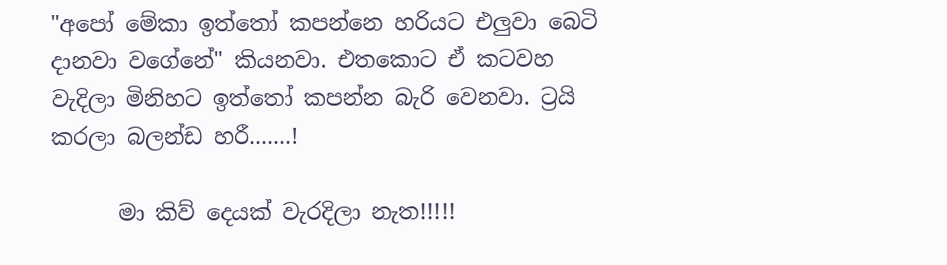"අපෝ මේකා ඉත්තෝ කපන්නෙ හරියට එලුවා බෙටි දානවා වගේනේ" කියනවා. එතකොට ඒ කටවහ වැදිලා මිනිහට ඉත්තෝ කපන්න බැරි වෙනවා. ට්‍රයි කරලා බලන්ඩ හරී.......!

      මා කිව් දෙයක් වැරදිලා නැත!!!!!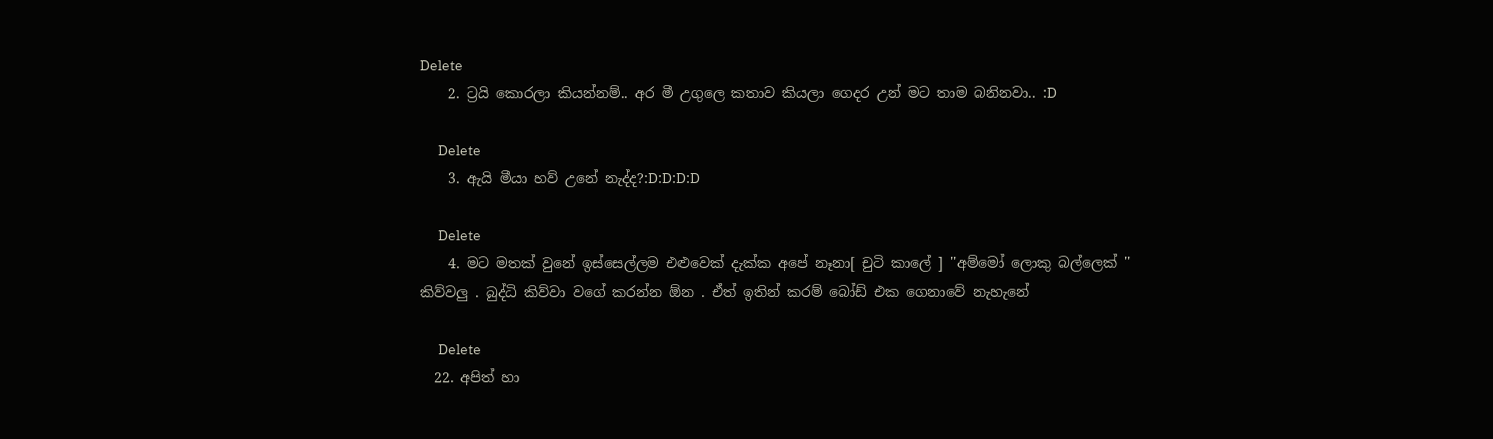Delete
    2. ට්‍රයි කොරලා කියන්නම්.. අර මී උගුලෙ කතාව කියලා ගෙදර උන් මට තාම බනිනවා.. :D

      Delete
    3. ඇයි මීයා හව් උනේ නැද්ද?:D:D:D:D

      Delete
    4. මට මතක් වුනේ ඉස්සෙල්ලම එළුවෙක් දැක්ක අපේ නෑනා[ චුටි කාලේ ] ''අම්මෝ ලොකු බල්ලෙක් '' කිව්වලු . බුද්ධි කිව්වා වගේ කරන්න ඕන . ඒත් ඉතින් කරම් බෝඩ් එක ගෙනාවේ නැහැනේ

      Delete
  22. අපිත් හා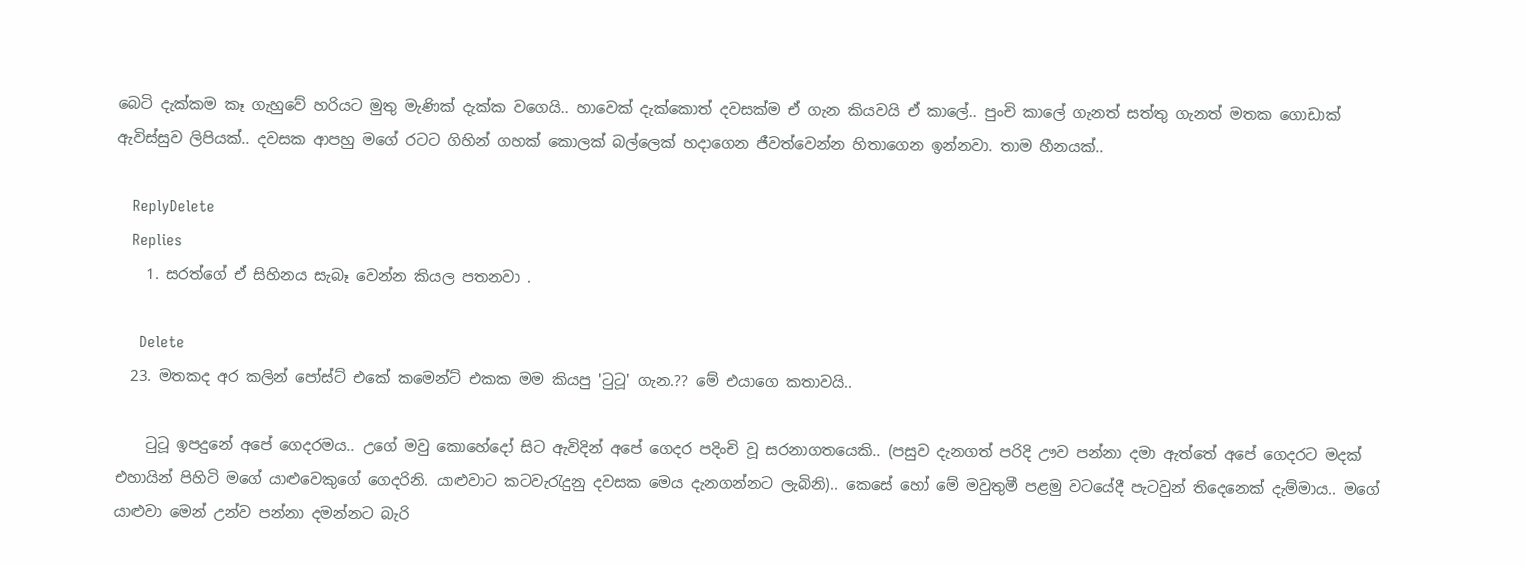බෙටි දැක්කම කෑ ගැහුවේ හරියට මුතු මැණික් දැක්ක වගෙයි.. හාවෙක් දැක්කොත් දවසක්ම ඒ ගැන කියවයි ඒ කාලේ.. පුංචි කාලේ ගැනත් සත්තු ගැනත් මතක ගොඩාක් ඇවිස්සුව ලිපියක්.. දවසක ආපහු මගේ රටට ගිහින් ගහක් කොලක් බල්ලෙක් හදාගෙන ජීවත්වෙන්න හිතාගෙන ඉන්නවා. තාම හීනයක්..

    ReplyDelete
    Replies
    1. සරත්ගේ ඒ සිහිනය සැබෑ වෙන්න කියල පතනවා .

      Delete
  23. මතකද අර කලින් පෝස්ට් එකේ කමෙන්ට් එකක මම කියපු 'ටුටූ' ගැන.?? මේ එයාගෙ කතාවයි..

    ටුටූ ඉපදුනේ අපේ ගෙදරමය.. උගේ මවු කොහේදෝ සිට ඇවිදින් අපේ ගෙදර පදිංචි වූ සරනාගතයෙකි.. (පසුව දැනගත් පරිදි ඌව පන්නා දමා ඇත්තේ අපේ ගෙදරට මදක් එහායින් පිහිටි මගේ යාළුවෙකුගේ ගෙදරිනි. යාළුවාට කටවැරැදුනු දවසක මෙය දැනගන්නට ලැබිනි).. කෙසේ හෝ මේ මවුතුමී පළමු වටයේදී පැටවුන් තිදෙනෙක් දැම්මාය.. මගේ යාළුවා මෙන් උන්ව පන්නා දමන්නට බැරි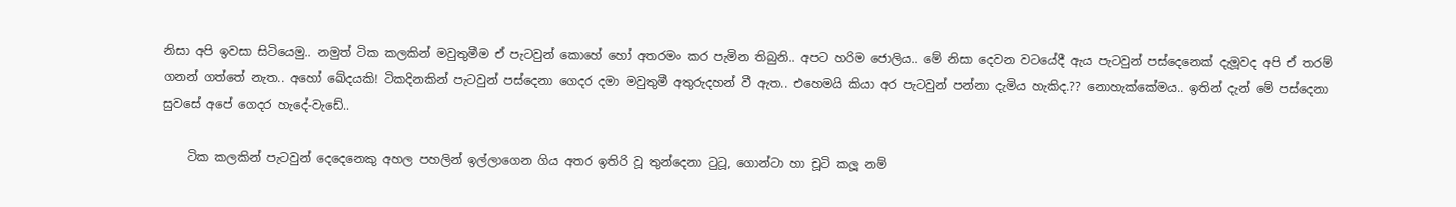නිසා අපි ඉවසා සිටියෙමු.. නමුත් ටික කලකින් මවුතුමීම ඒ පැටවුන් කොහේ හෝ අතරමං කර පැමින තිබුනි.. අපට හරිම ජොලිය.. මේ නිසා දෙවන වටයේදී ඇය පැටවුන් පස්දෙනෙක් දැමූවද අපි ඒ තරම් ගනන් ගත්තේ නැත‍‍‍.. අහෝ ඛේදයකි! ටිකදිනකින් පැටවුන් පස්දෙනා ගෙදර දමා මවුතුමී අතුරුදහන් වී ඇත.. එහෙමයි කියා අර පැටවුන් පන්නා දැමිය හැකිද.?? නොහැක්කේමය.. ඉතින් දැන් මේ පස්දෙනා සුවසේ අපේ ගෙදර හැදේ-වැඩේ..

    ටික කලකින් පැටවුන් දෙදෙනෙකු අහල පහලින් ඉල්ලාගෙන ගිය අතර ඉතිරි වූ තුන්දෙනා ටුටූ, ගොන්ටා හා චූටි කලූ නම්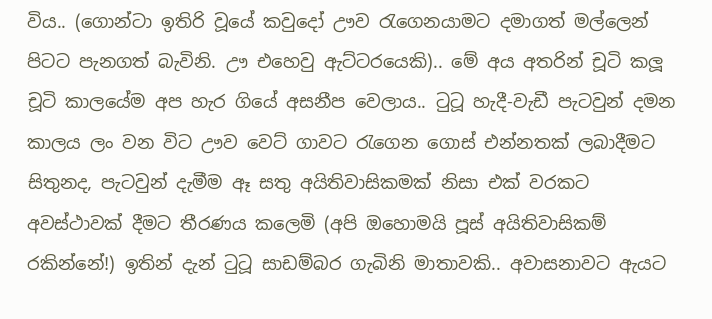විය.. (ගොන්ටා ඉතිරි වූයේ කවුදෝ ඌව රැගෙනයාමට දමාගත් මල්ලෙන් පිටට පැනගත් බැවිනි. ඌ එහෙවු ඇට්ටරයෙකි).. මේ අය අතරින් චූටි කලූ චූටි කාලයේම අප හැර ගියේ අසනීප වෙලාය.. ටුටූ හැදී-වැඩී පැටවුන් දමන කාලය ලං වන විට ඌව වෙට් ගාවට රැගෙන ගොස් එන්නතක් ලබාදීමට සිතුනද, පැටවුන් දැමීම ඈ සතු අයිතිවාසිකමක් නිසා එක් වරකට අවස්ථාවක් දීමට තීරණය කලෙමි (අපි ඔහොමයි පූස් අයිතිවාසිකම් රකින්නේ!) ඉතින් දැන් ටුටූ සාඩම්බර ගැබිනි මාතාවකි.. අවාසනාවට ඇයට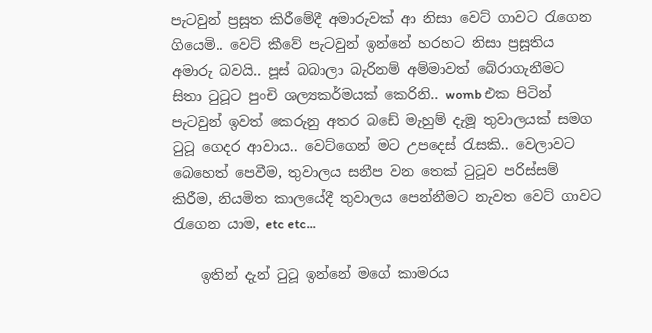පැටවුන් ප්‍රසූත කිරීමේදී අමාරුවක් ආ නිසා වෙට් ගාවට රැගෙන ගියෙමි.. වෙට් කීවේ පැටවුන් ඉන්නේ හරහට නිසා ප්‍රසූතිය අමාරු බවයි.. පූස් බබාලා බැරිනම් අම්මාවත් බේරාගැනීමට සිතා ටුටූට පුංචි ශල්‍යකර්මයක් කෙරිනි.. womb එක පිටින් පැටවුන් ඉවත් කෙරුනු අතර බඩේ මැහුම් දැමූ තුවාලයක් සමග ටුටූ ගෙදර ආවාය.. වෙට්ගෙන් මට උපදෙස් රැසකි.. වෙලාවට බෙහෙත් පෙවීම, තුවාලය සනීප වන තෙක් ටුටූව පරිස්සම් කිරීම, නියමිත කාලයේදී තුවාලය පෙන්නීමට නැවත වෙට් ගාවට රැගෙන යාම, etc etc...

    ඉතින් දැන් ටුටූ ඉන්නේ මගේ කාමරය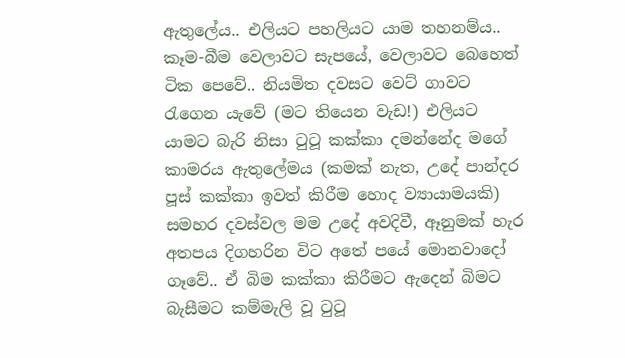ඇතුලේය.. එලියට පහලියට යාම තහනම්ය.. කෑම-බීම වෙලාවට සැපයේ, වෙලාවට බෙ‍හෙත් ටික පෙවේ.. නියමිත දවසට වෙට් ගාවට රැගෙන යැවේ (මට තියෙන වැඩ!) එලියට යාමට බැරි නිසා ටුටූ කක්කා දමන්නේද මගේ කාමරය ඇතුලේමය (කමක් නැත, උ‍දේ පාන්දර පූස් කක්කා ඉවත් කිරීම හොද ව්‍යායාමයකි) සමහර දවස්වල මම උදේ අවදිවී, ඈනුමක් හැර අතපය දිගහරින විට අතේ පයේ මොනවාදෝ ගෑවේ.. ඒ බිම කක්කා කිරීමට ඇදෙන් බිමට බැසීමට කම්මැලි වූ ටුටූ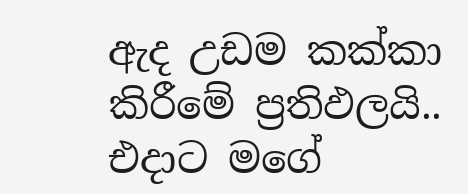ඇද උඩම කක්කා කිරීමේ ප්‍රතිඵලයි.. එදාට මගේ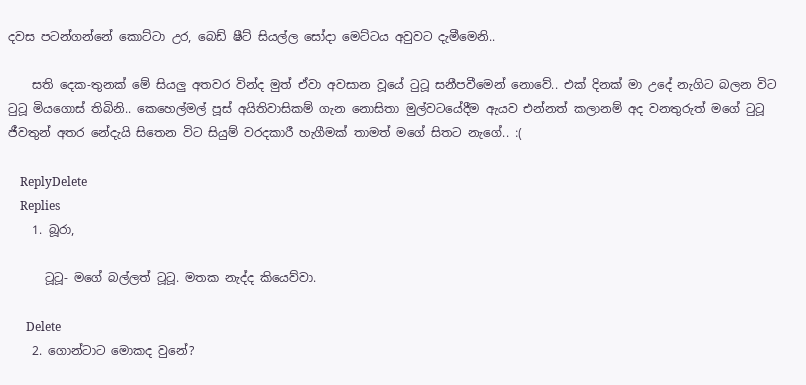දවස පටන්ගන්නේ කොට්ටා උර, බෙඩ් ෂීට් සියල්ල සෝදා මෙට්ටය අවුවට දැමීමෙනි..

    සති දෙක-තුනක් මේ සියලු අතවර වින්ද මුත් ඒවා අවසාන වූ‍යේ ටුටූ සනීපවීමෙන් නොවේ.. එක් දිනක් මා උදේ නැගිට බලන විට ටුටූ මියගොස් තිබිනි.. කෙහෙල්මල් පූස් අයිතිවාසිකම් ගැන නොසිතා මුල්වටයේදීම ඇයව එන්නත් කලානම් අද වනතුරුත් මගේ ටුටූ ජීවතුන් අතර නේදැයි සිතෙන විට සියුම් වරදකාරී හැගීමක් තාමත් මගේ සිතට නැගේ.. :(

    ReplyDelete
    Replies
    1. බූරා,

      ටූටූ- මගේ බල්ලත් ටූටූ. මතක නැද්ද කියෙව්වා.

      Delete
    2. ගොන්ටාට මොකද වුනේ?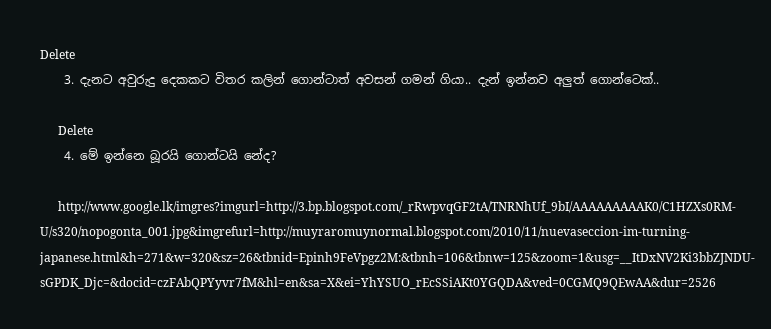Delete
    3. දැනට අවුරුදු ‍දෙකකට විතර කලින් ගොන්ටාත් අවසන් ගමන් ගියා.. දැන් ඉන්නව අලුත් ගොන්ටෙක්..

      Delete
    4. මේ ඉන්නෙ බූරයි ගොන්ටයි නේද?

      http://www.google.lk/imgres?imgurl=http://3.bp.blogspot.com/_rRwpvqGF2tA/TNRNhUf_9bI/AAAAAAAAAK0/C1HZXs0RM-U/s320/nopogonta_001.jpg&imgrefurl=http://muyraromuynormal.blogspot.com/2010/11/nuevaseccion-im-turning-japanese.html&h=271&w=320&sz=26&tbnid=Epinh9FeVpgz2M:&tbnh=106&tbnw=125&zoom=1&usg=__ItDxNV2Ki3bbZJNDU-sGPDK_Djc=&docid=czFAbQPYyvr7fM&hl=en&sa=X&ei=YhYSUO_rEcSSiAKt0YGQDA&ved=0CGMQ9QEwAA&dur=2526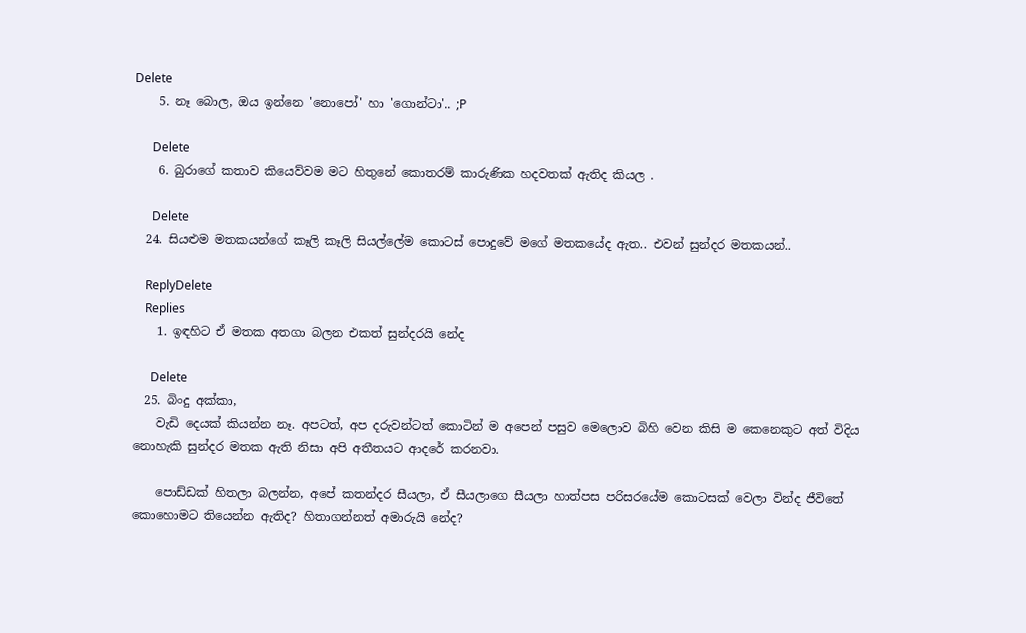Delete
    5. නෑ බොල, ඔය ඉන්නෙ 'නොපෝ' හා 'ගොන්ටා'.. ;P

      Delete
    6. බුරාගේ කතාව කියෙව්වම මට හිතුනේ කොතරම් කාරුණික හදවතක් ඇතිද කියල .

      Delete
  24. සියළුම මතකයන්ගේ කෑලි කෑලි සියල්ලේම කොටස් පොදුවේ මගේ මතකයේද ඇත.. එවන් සුන්දර මතකයන්..

    ReplyDelete
    Replies
    1. ඉඳහිට ඒ මතක අතගා බලන එකත් සුන්දරයි නේද

      Delete
  25. බිංදු අක්කා,
    වැඩි දෙයක් කියන්න නෑ. අපටත්, අප දරුවන්ටත් කොටින් ම අපෙන් පසුව මෙලොව බිහි වෙන කිසි ම කෙනෙකුට අත් විදිය නොහැකි සුන්දර මතක ඇති නිසා අපි අතීතයට ආදරේ කරනවා.

    පොඩ්ඩක් හිතලා බලන්න, අපේ කතන්දර සීයලා, ඒ සීයලාගෙ සීයලා හාත්පස පරිසරයේම කොටසක් වෙලා වින්ද ජීවිතේ කොහොමට තියෙන්න ඇතිද? හිතාගන්නත් අමාරුයි නේද?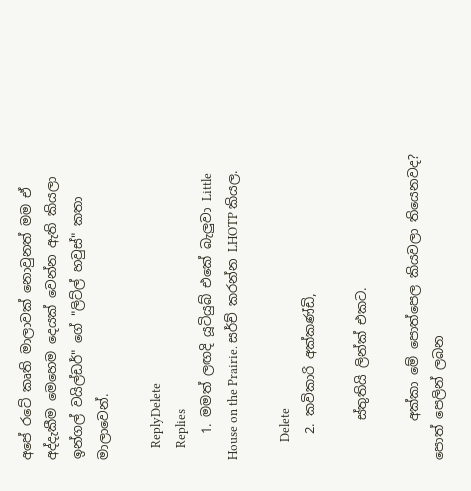අපේ රටේ කෘති මාලාවක් නොවුනත් මම ඒ අද්දැකීම මෙහෙම දෙයක් වෙන්න ඇති කියලා ඉන්ගල් වයිල්ඩර්" ගේ "ලිට්ල් හවුස්" කතා මාලාවෙන්.

    ReplyDelete
    Replies
    1. මමත් ලඟදි යූටියුබ් එකේ බැලුවා Little House on the Prairie. සර්ච් කරන්න LHOTP කියල.

      Delete
    2. කවිකාරි අක්කණ්ඩි,

      ස්තුතියි ලින්ක් එකට.

      අක්කා මේ පොත්පෙල කියවලා තියෙනවද? පොත් පෙලින් ලබන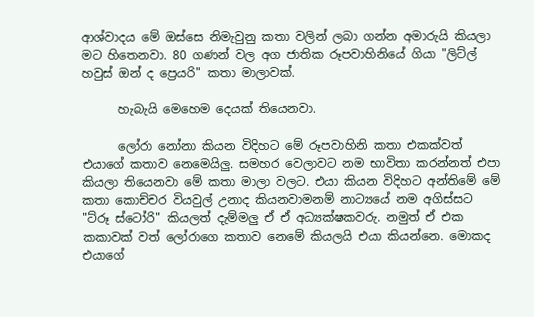ආශ්වාදය මේ ඔස්සෙ නිමැවුනු කතා වලින් ලබා ගන්න අමාරුයි කියලා මට හිතෙනවා. 80 ගණන් වල අග ජාතික රූපවාහිනියේ ගියා "ලිට්ල් හවුස් ඔන් ද ‍ප්‍රෙයරි" කතා මාලාවක්.

      හැබැයි මෙහෙම දෙයක් තියෙනවා.

      ලෝරා නෝනා කියන විදිහට මේ රූපවාහිනි කතා එකක්වත් එයාගේ කතාව නෙමෙයිලු. සමහර වෙලාවට නම භාවිතා කරන්නත් එපා කියලා තියෙනවා මේ කතා මාලා වලට. එයා කියන විදිහට අන්තිමේ මේ කතා කොච්චර වියවුල් උනාද කියනවාමනම් නාට්‍යයේ නම අගිස්සට "ට්රූ ස්ටෝරි" කියලත් දැම්මලු ඒ ඒ අධ්‍යක්ෂකවරු. නමුත් ඒ එක කකාවක් වත් ලෝරාගෙ කතාව නෙමේ කියලයි එයා කියන්නෙ. මොකද එයාගේ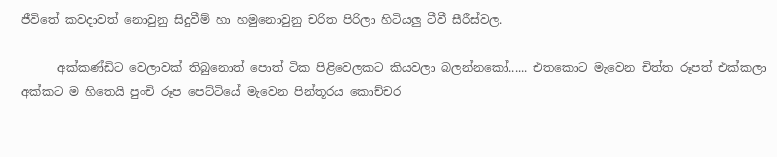ජීවිතේ කවදාවත් නොවුනු සිදුවීම් හා හමුනොවුනු චරිත පිරිලා හිටියලු ටීවී සීරීස්වල.

      අක්කණ්ඩිට වෙලාවක් තිබුනොත් පොත් ටික පිළිවෙලකට කියවලා බලන්නකෝ...... එතකොට මැවෙන චිත්ත රූපත් එක්කලා අක්කට ම හිතෙයි පුංචි රූප පෙට්ටියේ මැවෙන පින්තූරය කොච්චර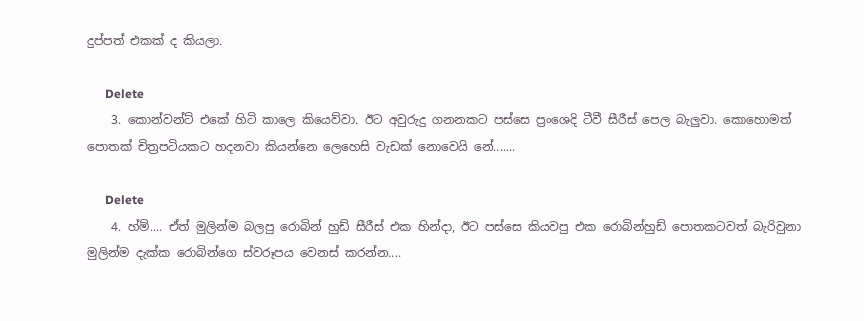දුප්පත් එකක් ද කියලා.

      Delete
    3. කොන්වන්ට් එකේ හිටි කාලෙ කියෙව්වා. ඊට අවුරුදු ගනනකට පස්සෙ ප්‍රංශෙදි ටීවී සීරීස් පෙල බැලුවා. කොහොමත් පොතක් චිත්‍රපටියකට හදනවා කියන්නෙ ලෙහෙසි වැඩක් නොවෙයි නේ.......

      Delete
    4. හ්ම්.... ඒත් මුලින්ම බලපු රොබින් හුඩ් සීරීස් එක හින්දා, ඊට පස්සෙ කියවපු එක රොබින්හුඩ් පොතකටවත් බැරිවුනා මුලින්ම දැක්ක රොබින්ගෙ ස්වරූපය වෙනස් කරන්න....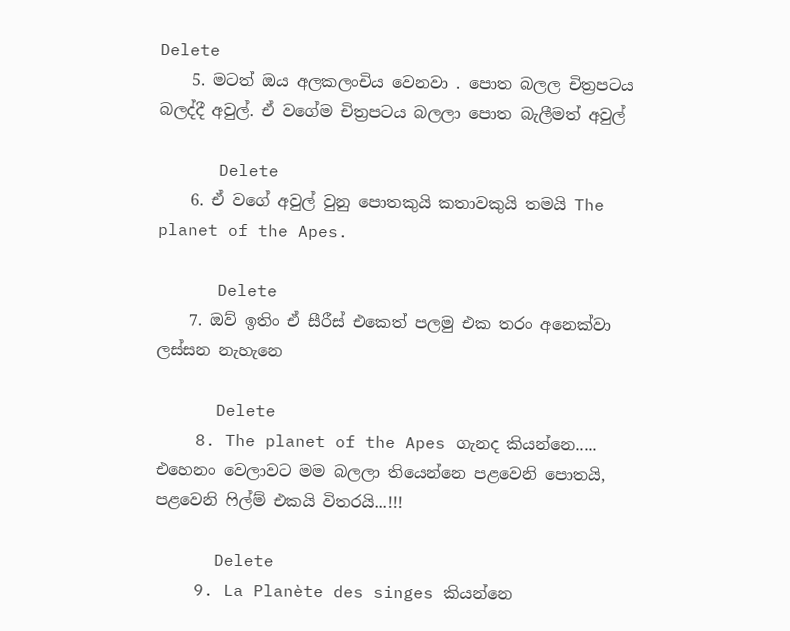Delete
    5. මටත් ඔය අලකලංචිය වෙනවා . පොත බලල චිත්‍රපටය බලද්දී අවුල්. ඒ වගේම චිත්‍රපටය බලලා පොත බැලීමත් අවුල්

      Delete
    6. ඒ වගේ අවුල් වුනු පොතකුයි කතාවකුයි තමයි The planet of the Apes.

      Delete
    7. ඔව් ඉතිං ඒ සීරීස් එකෙත් පලමු එක තරං අනෙක්වා ලස්සන නැහැනෙ

      Delete
    8. The planet of the Apes ගැනද කියන්නෙ..... එහෙනං වෙලාවට මම බලලා තියෙන්නෙ පළවෙනි පොතයි, පළවෙනි ෆිල්ම් එකයි විතරයි...!!!

      Delete
    9. La Planète des singes කියන්නෙ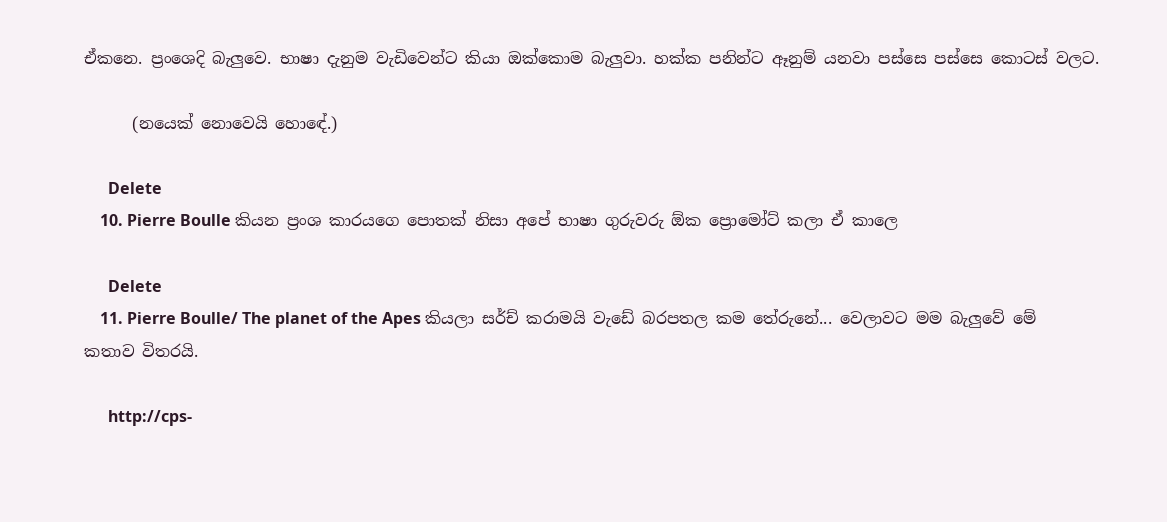ඒකනෙ. ප්‍රංශෙදි බැලුවෙ. භාෂා දැනුම වැඩිවෙන්ට කියා ඔක්කොම බැලුවා. හක්ක පනින්ට ඈනුම් යනවා පස්සෙ පස්සෙ කොටස් වලට.

      (නයෙක් නොවෙයි හොඳේ.)

      Delete
    10. Pierre Boulle කියන ප්‍රංශ කාරයගෙ පොතක් නිසා අපේ භාෂා ගුරුවරු ඕක ප්‍රොමෝට් කලා ඒ කාලෙ

      Delete
    11. Pierre Boulle/ The planet of the Apes කියලා සර්ච් කරාමයි වැඩේ බරපතල කම තේරුනේ... වෙලාවට මම බැලුවේ මේ කතාව විතරයි.

      http://cps-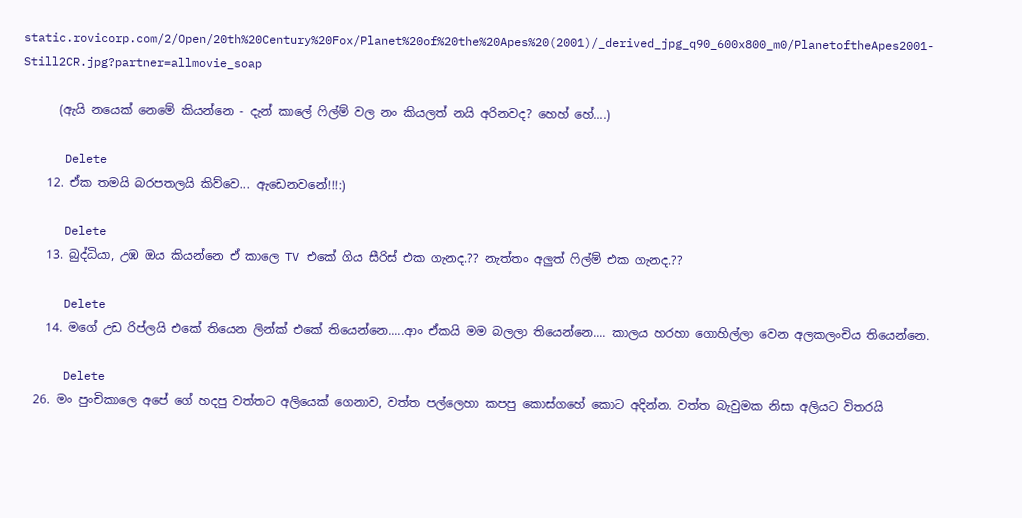static.rovicorp.com/2/Open/20th%20Century%20Fox/Planet%20of%20the%20Apes%20(2001)/_derived_jpg_q90_600x800_m0/PlanetoftheApes2001-Still2CR.jpg?partner=allmovie_soap

      (ඇයි නයෙක් නෙමේ කියන්නෙ - දැන් කාලේ ෆිල්ම් වල නං කියලත් නයි අරිනවද? හෙහ් හේ....)

      Delete
    12. ඒක තමයි බරපතලයි කිව්වෙ... ඇඩෙනවනේ!!!:)

      Delete
    13. බුද්ධියා, උඹ ඔය කියන්නෙ ඒ කාලෙ TV එකේ ගිය සීරිස් එක ගැනද.?? නැත්තං අලුත් ෆිල්ම් එක ගැනද.??

      Delete
    14. මගේ උඩ රිප්ලයි එකේ තියෙන ලින්ක් එකේ තියෙන්නෙ.....ආං ඒකයි මම බලලා තියෙන්නෙ.... කාලය හරහා ගොහිල්ලා වෙන අලකලංචිය තියෙන්නෙ.

      Delete
  26. මං පුංචිකාලෙ අපේ ගේ හදපු වත්තට අලියෙක් ගෙනාව, වත්ත පල්ලෙහා කපපු කොස්ගහේ කොට අදින්න. වත්ත බැවුමක නිසා අලියට විතරයි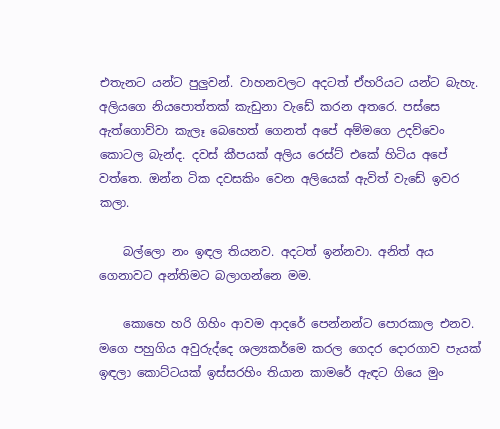එතැනට යන්ට පුලුවන්. වාහනවලට අදටත් ඒහරියට යන්ට බැහැ. අලියගෙ නියපොත්තක් කැඩුනා වැඩේ කරන අතරෙ. පස්සෙ ඇත්ගොව්වා කැලෑ බෙහෙත් ගෙනත් අපේ අම්මගෙ උදව්වෙං කොටල බැන්ද. දවස් කීපයක් අලිය රෙස්ට් එකේ හිටිය අපේ වත්තෙ. ඔන්න ටික දවසකිං වෙන අලියෙක් ඇවිත් වැඩේ ඉවර කලා.

    බල්ලො නං ඉඳල තියනව. අදටත් ඉන්නවා. අනිත් අය ගෙනාවට අන්තිමට බලාගන්නෙ මම.

    කොහෙ හරි ගිහිං ආවම ආදරේ පෙන්නන්ට පොරකාල එනව. මගෙ පහුගිය අවුරුද්දෙ ශල්‍යකර්මෙ කරල ගෙදර දොරගාව පැයක් ඉඳලා කොට්ටයක් ඉස්සරහිං තියාන කාමරේ ඇඳට ගියෙ මුං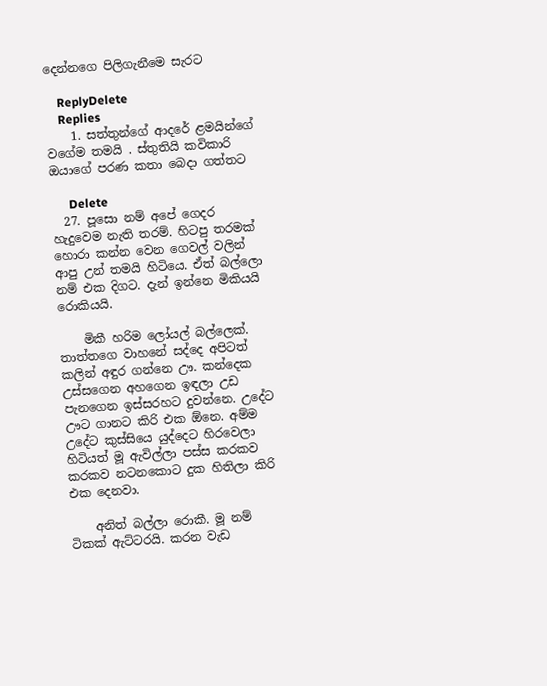දෙන්නගෙ පිලිගැනීමෙ සැරට

    ReplyDelete
    Replies
    1. සත්තුන්ගේ ආදරේ ළමයින්ගේ වගේම තමයි . ස්තුතියි කවිකාරි ඔයාගේ පරණ කතා බෙදා ගත්තට

      Delete
  27. පූසො නම් අපේ ගෙදර හැදුවෙම නැති තරම්. හිටපු තරමක් හොරා කන්න වෙන ගෙවල් වලින් ආපු උන් තමයි හිටියෙ. ඒත් බල්ලො නම් එක දිගට. දැන් ඉන්නෙ මිකියයි රොකියයි.

    මිකී හරිම ලෝයල් බල්ලෙක්. තාත්තගෙ වාහනේ සද්දෙ අපිටත් කලින් අඳුර ගන්නෙ ඌ. කන්දෙක උස්සගෙන අහගෙන ඉඳලා උඩ පැනගෙන ඉස්සරහට දුවන්නෙ. උදේට ඌට ගානට කිරි එක ඕනෙ. අම්ම උදේට කුස්සියෙ යුද්දෙට හිරවෙලා හිටියත් මූ ඇවිල්ලා පස්ස කරකව කරකව නටනකොට දුක හිතිලා කිරි එක දෙනවා.

    අනිත් බල්ලා රොකී. මූ නම් ටිකක් ඇට්ටරයි. කරන වැඩ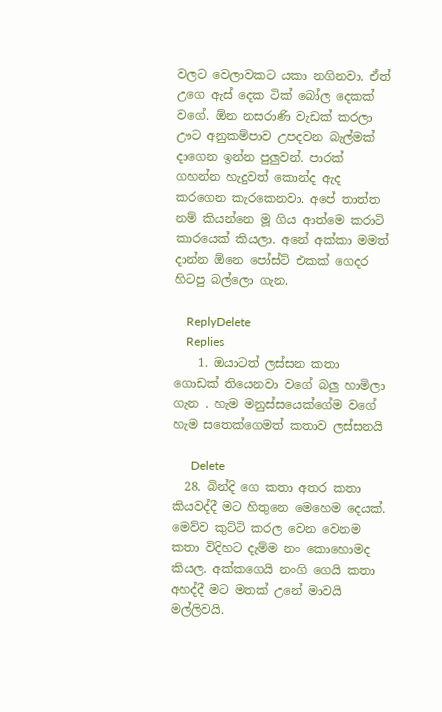වලට වෙලාවකට යකා නගිනවා. ඒත් උගෙ ඇස් දෙක ටික් බෝල දෙකක් වගේ. ඕන නසරාණි වැඩක් කරලා ඌට අනුකම්පාව උපදවන බැල්මක් දාගෙන ඉන්න පුලුවන්. පාරක් ගහන්න හැදුවත් කොන්ද ඇද කරගෙන කැරකෙනවා. අපේ තාත්ත නම් කියන්නෙ මූ ගිය ආත්මෙ කරාටි කාරයෙක් කියලා. අනේ අක්කා මමත් දාන්න ඕනෙ පෝස්ට් එකක් ගෙදර හිටපු බල්ලො ගැන.

    ReplyDelete
    Replies
    1. ඔයාටත් ලස්සන කතා ගොඩක් තියෙනවා වගේ බලු හාමිලා ගැන . හැම මනුස්සයෙක්ගේම වගේ හැම සතෙක්ගෙමත් කතාව ලස්සනයි

      Delete
  28. බින්දි ගෙ කතා අතර කතා කියවද්දී මට හිතුනෙ මෙහෙම දෙයක්. මෙව්ව කුට්ටි කරල වෙන වෙනම කතා විදිහට දැම්ම නං කොහොමද කියල. අක්කගෙයි නංගි ගෙයි කතා අහද්දී මට මතක් උනේ මාවයි මල්ලිවයි.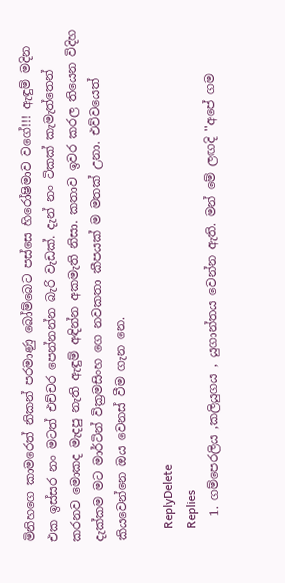මිනිහගෙ කාමරෙත් නිකන් පරමාණු බෝම්බෙට පස්සෙ හිරෝෂිමාව වගේ!!! ඇඳුම් මදින එක ඉස්සර නං මටත් එච්චර පෙන්නන්න බැරි වැඩක්. දැන් නං ටිකක් කැමැත්තෙන් කරනව මොකද මැදපු නැති ඇඳුම් අඳින්න අකමැති නිසා. කතාව ඉවර කරල තියෙන විදිහ දැක්කම මට මාර්ටින් වික්‍රමසිංහ ගෙ නවකතා කීපයක් ම මතක් උනා. එව්වයෙත් කියවෙන්නෙ ඔය වෙනස් වීම ගැන නෙ.

    ReplyDelete
    Replies
    1. ගම්පෙරලිය ,කලියුගය , යුගාන්තය වෙන්න ඇති. මන් මේ ලඟදි ''අපේ ගම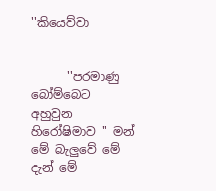''කියෙව්වා


      ''පරමාණු බෝම්බෙට අහුවුන හිරෝෂිමාව '' මන් මේ බැලුවේ මේ දැන් මේ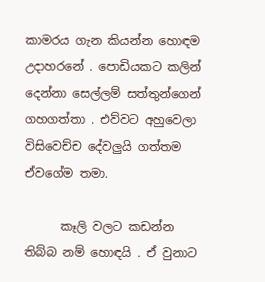කාමරය ගැන කියන්න හොඳම උදාහරනේ . පොඩියකට කලින් දෙන්නා සෙල්ලම් සත්තුන්ගෙන් ගහගත්තා . එව්වට අහුවෙලා විසිවෙච්ච දේවලුයි ගත්තම ඒවගේම තමා.

      කෑලි වලට කඩන්න තිබ්බ නම් හොඳයි . ඒ වුනාට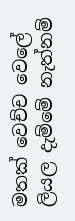මතක් වෙච්ච වෙලේ ලියල දැම්මේ නැත්නම්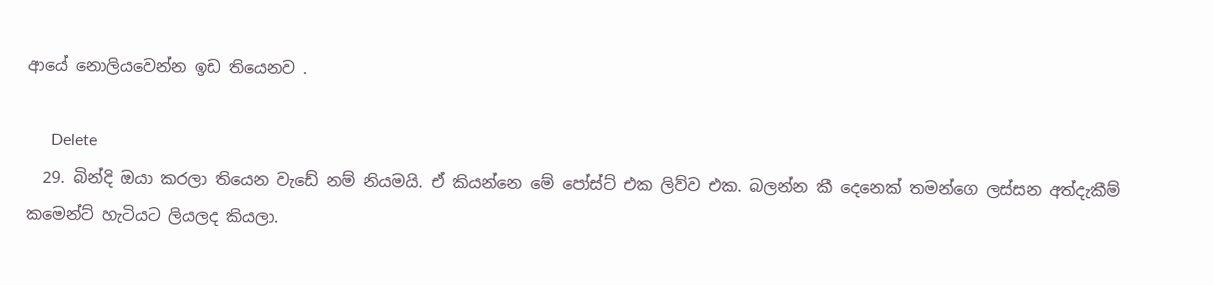ආයේ නොලියවෙන්න ඉඩ තියෙනව .

      Delete
  29. බින්දි ඔයා කරලා තියෙන වැඩේ නම් නියමයි. ඒ කියන්නෙ මේ පෝස්ට් එක ලිව්ව එක. බලන්න කී දෙනෙක් තමන්ගෙ ලස්සන අත්දැකීම් කමෙන්ට් හැටියට ලියලද කියලා.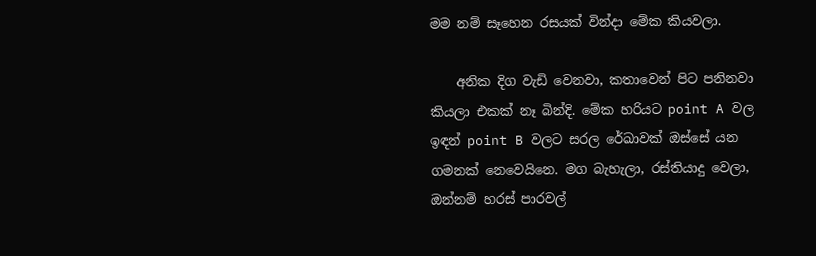මම නම් සෑහෙන රසයක් වින්දා මේක කියවලා.

    අනික දිග වැඩි වෙනවා, කතාවෙන් පිට පනිනවා කියලා එකක් නෑ බින්දි. මේක හරියට point A වල ඉඳන් point B වලට සරල රේඛාවක් ඔස්සේ යන ගමනක් නෙවෙයිනෙ. මග බැහැලා, රස්තියාදු වෙලා, ඔන්නම් හරස් පාරවල්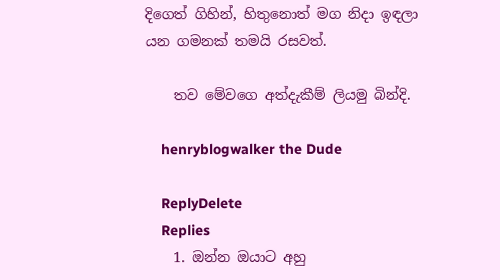දිගෙත් ගිහින්, හිතුනොත් මග නිදා ඉඳලා යන ගමනක් තමයි රසවත්.

    තව මේවගෙ අත්දැකීම් ලියමු බින්දි.

    henryblogwalker the Dude

    ReplyDelete
    Replies
    1. ඔන්න ඔයාට අහු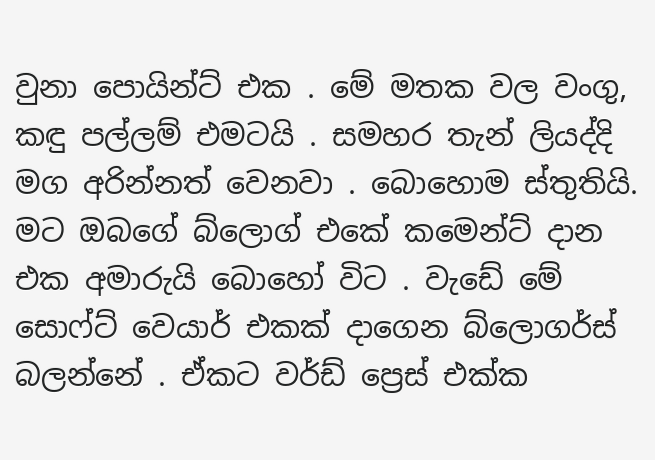වුනා පොයින්ට් එක . මේ මතක වල වංගු, කඳු පල්ලම් එමටයි . සමහර තැන් ලියද්දි මග අරින්නත් වෙනවා . බොහොම ස්තුතියි. මට ඔබගේ බ්ලොග් එකේ කමෙන්ට් දාන එක අමාරුයි බොහෝ විට . වැඩේ මේ සොෆ්ට් වෙයාර් එකක් දාගෙන බ්ලොගර්ස් බලන්නේ . ඒකට වර්ඩ් ප්‍රෙස් එක්ක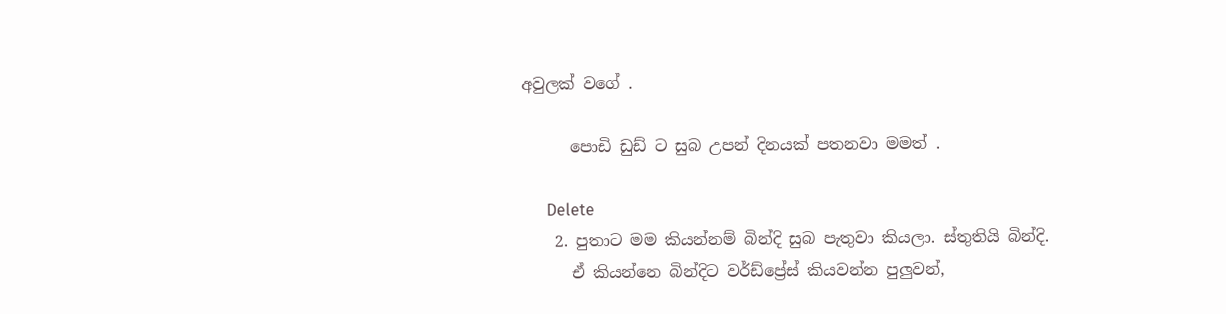අවුලක් වගේ .

      පොඩි ඩුඩ් ට සුබ උපන් දිනයක් පතනවා මමත් .

      Delete
    2. පුතාට මම කියන්නම් බින්දි සුබ පැතුවා කියලා. ස්තුතියි බින්දි.
      ඒ කියන්නෙ බින්දිට වර්ඩ්ප්‍රේස් කියවන්න පුලුවන්,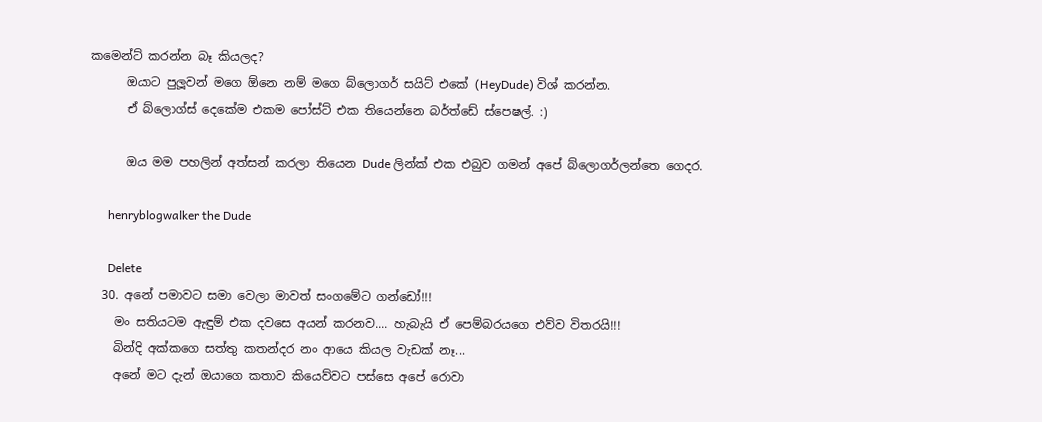කමෙන්ට් කරන්න බෑ කියලද?
      ඔයාට පුලූවන් මගෙ ඕනෙ නම් මගෙ බ්ලොගර් සයිට් එකේ (HeyDude) විශ් කරන්න.
      ඒ බ්ලොග්ස් දෙකේම එකම පෝස්ට් එක තියෙන්නෙ බර්ත්ඩේ ස්පෙෂල්. :)

      ඔය මම පහලින් අත්සන් කරලා තියෙන Dude ලින්ක් එක එබුව ගමන් අපේ බ්ලොගර්ලන්තෙ ගෙදර.

      henryblogwalker the Dude

      Delete
  30. අනේ පමාවට සමා වෙලා මාවත් සංගමේට ගන්ඩෝ!!!
    මං සතියටම ඇඳුම් එක දවසෙ අයන් කරනව.... හැබැයි ඒ පෙම්බරයගෙ එව්ව විතරයි!!!
    බින්දි අක්කගෙ සත්තු කතන්දර නං ආයෙ කියල වැඩක් නෑ...
    අනේ මට දැන් ඔයාගෙ කතාව කියෙව්වට පස්සෙ අපේ රොවා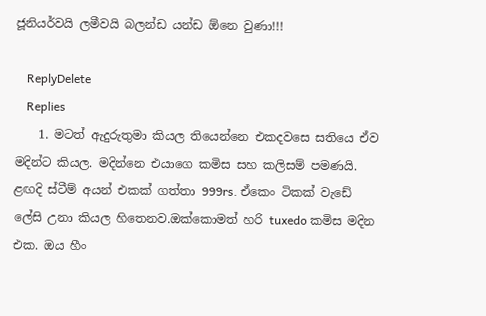ජූනියර්වයි ලමීවයි බලන්ඩ යන්ඩ ඕනෙ වුණා!!!

    ReplyDelete
    Replies
    1. මටත් ඇදුරුතුමා කියල තියෙන්නෙ එකදවසෙ සතියෙ ඒව මදින්ට කියල. මදින්නෙ එයාගෙ කමිස සහ කලිසම් පමණයි. ළඟදි ස්ටීම් අයන් එකක් ගත්තා 999rs. ඒකෙං ටිකක් වැඩේ ලේසි උනා කියල හිතෙනව.ඔක්කොමත් හරි tuxedo කමිස මදින එක. ඔය හීං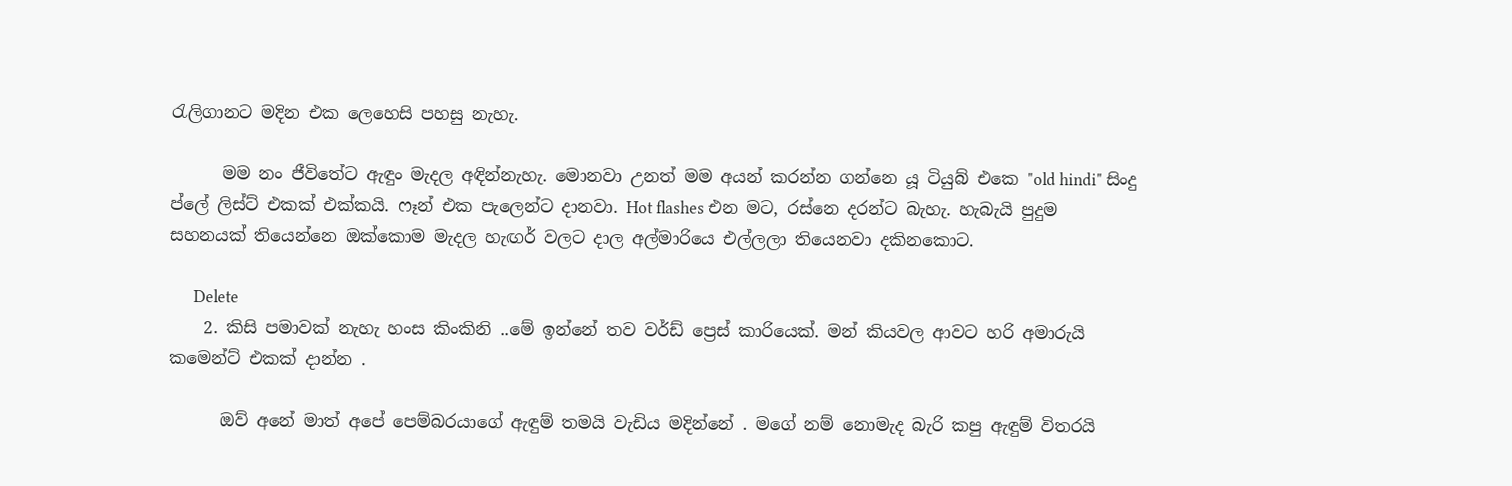රැලිගානට මදින එක ලෙහෙසි පහසු නැහැ.

      මම නං ජීවිතේට ඇඳුං මැදල අඳින්නැහැ. මොනවා උනත් මම අයන් කරන්න ගන්නෙ යූ ටියුබ් එකෙ "old hindi" සිංදු ප්ලේ ලිස්ට් එකක් එක්කයි. ෆෑන් එක පැලෙන්ට දානවා. Hot flashes එන මට, රස්නෙ දරන්ට බැහැ. හැබැයි පුදුම සහනයක් තියෙන්නෙ ඔක්කොම මැදල හැඟර් වලට දාල අල්මාරියෙ එල්ලලා තියෙනවා දකිනකොට.

      Delete
    2. කිසි පමාවක් නැහැ හංස කිංකිනි ..මේ ඉන්නේ තව වර්ඩ් ප්‍රෙස් කාරියෙක්. මන් කියවල ආවට හරි අමාරුයි කමෙන්ට් එකක් දාන්න .

      ඔව් අනේ මාත් අපේ පෙම්බරයාගේ ඇඳුම් තමයි වැඩිය මදින්නේ . මගේ නම් නොමැද බැරි කපු ඇඳුම් විතරයි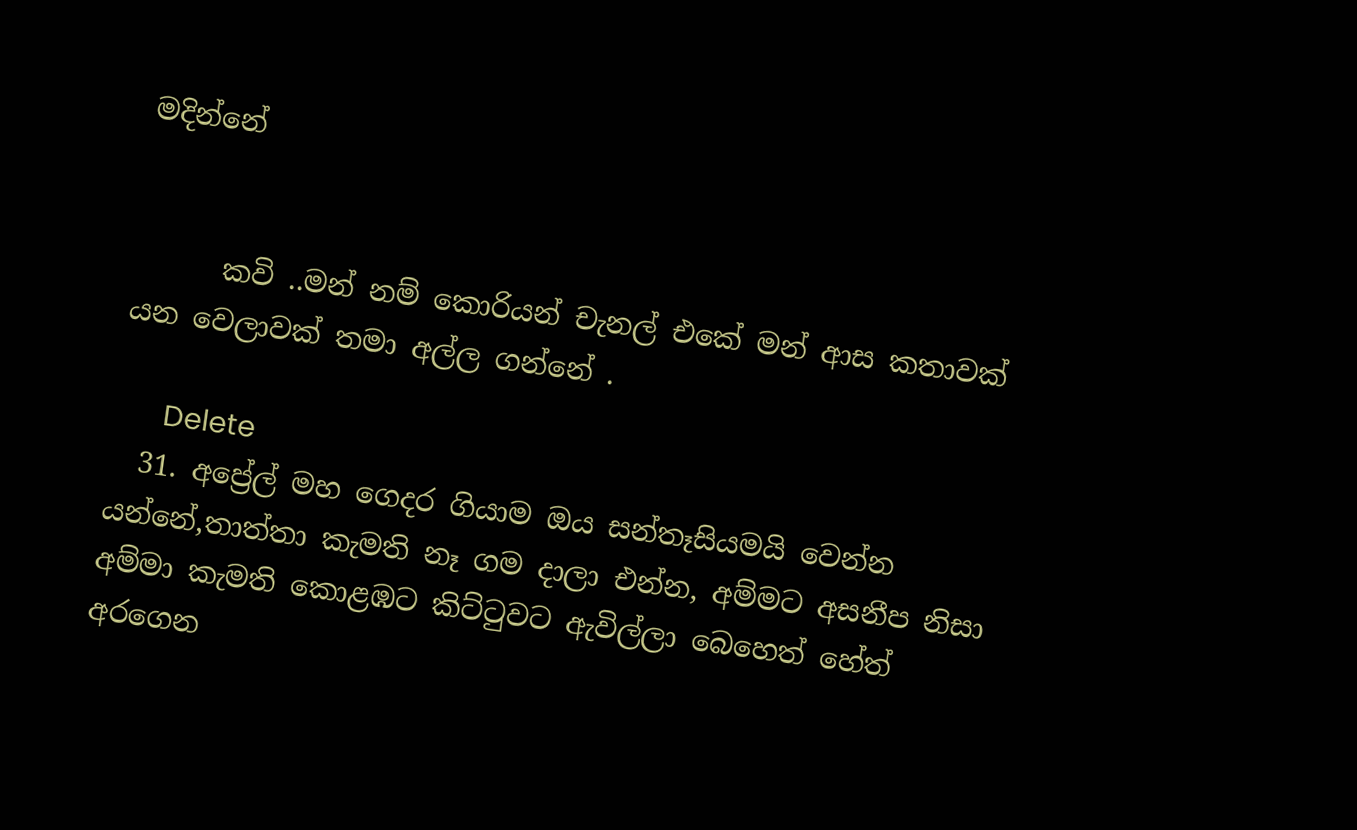මදින්නේ


      කවි ..මන් නම් කොරියන් චැනල් එකේ මන් ආස කතාවක් යන වෙලාවක් තමා අල්ල ගන්නේ .

      Delete
  31. අප්‍රේල් මහ ගෙදර ගියාම ඔය සන්තෑසියමයි වෙන්න යන්නේ,තාත්තා කැමති නෑ ගම දාලා එන්න, අම්මට අසනීප නිසා අම්මා කැමති කොළඹට කිට්‍ටුවට ඇවිල්ලා බෙහෙත් හේත් අරගෙන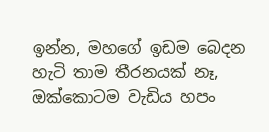ඉන්න, මහගේ ඉඩම බෙදන හැටි තාම තීරනයක් නෑ, ඔක්කොටම වැඩිය හපං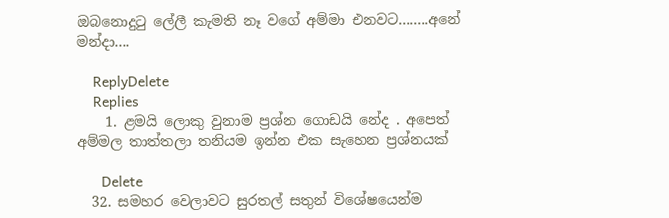ඔබනොදු‍ටු ලේලී කැමති නෑ වගේ අම්මා එනවට........අනේ මන්දා....

    ReplyDelete
    Replies
    1. ළමයි ලොකු වුනාම ප්‍රශ්න ගොඩයි නේද . අපෙත් අම්මල තාත්තලා තනියම ඉන්න එක සැහෙන ප්‍රශ්නයක්

      Delete
  32. සමහර වෙලාවට සුරතල් සතුන් විශේෂයෙන්ම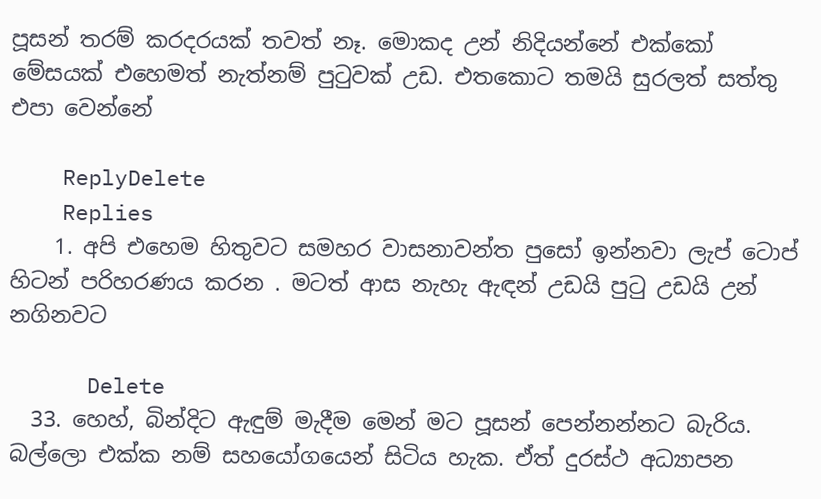පූසන් තරම් කරදරයක් තවත් නෑ. මොකද උන් නිදියන්නේ එක්කෝ මේසයක් එහෙමත් නැත්නම් පුටුවක් උඩ. එතකොට තමයි සුරලත් සත්තු එපා වෙන්නේ

    ReplyDelete
    Replies
    1. අපි එහෙම හිතුවට සමහර වාසනාවන්ත පුසෝ ඉන්නවා ලැප් ටොප් හිටන් පරිහරණය කරන . මටත් ආස නැහැ ඇඳන් උඩයි පුටු උඩයි උන් නගිනවට

      Delete
  33. හෙහ්, බින්දිට ඇඳුම් මැදීම මෙන් මට පූසන් පෙන්නන්නට බැරිය. බල්ලො එක්ක නම් සහයෝගයෙන් සිටිය හැක. ඒත් දුරස්ථ අධ්‍යාපන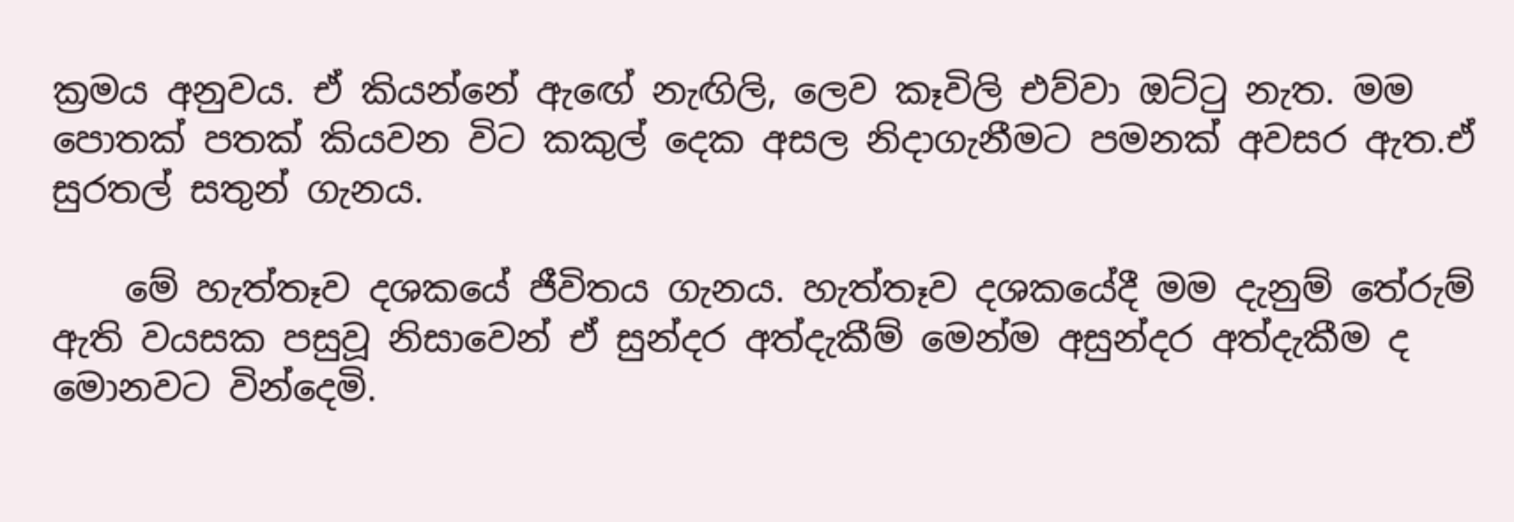ක්‍රමය අනුවය. ඒ කියන්නේ ඇඟේ නැඟිලි, ලෙව කෑවිලි එව්වා ඔට්ටු නැත. මම පොතක් පතක් කියවන විට කකුල් දෙක අසල නිදාගැනීමට පමනක් අවසර ඇත.ඒ සුරතල් සතුන් ගැනය.

    මේ හැත්තෑව දශකයේ ජීවිතය ගැනය. හැත්තෑව දශකයේදී මම දැනුම් තේරුම් ඇති වයසක පසුවූ නිසාවෙන් ඒ සුන්දර අත්දැකීම් මෙන්ම අසුන්දර අත්දැකීම ද මොනවට වින්දෙමි.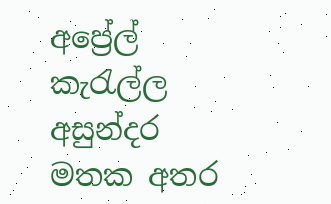අප්‍රේල් කැරැල්ල අසුන්දර මතක අතර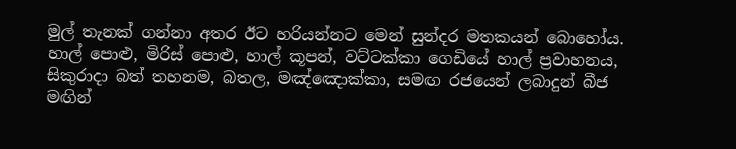මුල් තැනක් ගන්නා අතර ඊට හරියන්නට මෙන් සුන්දර මතකයන් බොහෝය. හාල් පොළු, මිරිස් පොළු, හාල් කූපන්, වට්ටක්කා ගෙඩියේ හාල් ප්‍රවාහනය, සිකුරාදා බත් තහනම, බතල, මඤ්ඤොක්කා, සමඟ රජයෙන් ලබාදුන් බීජ මඟින්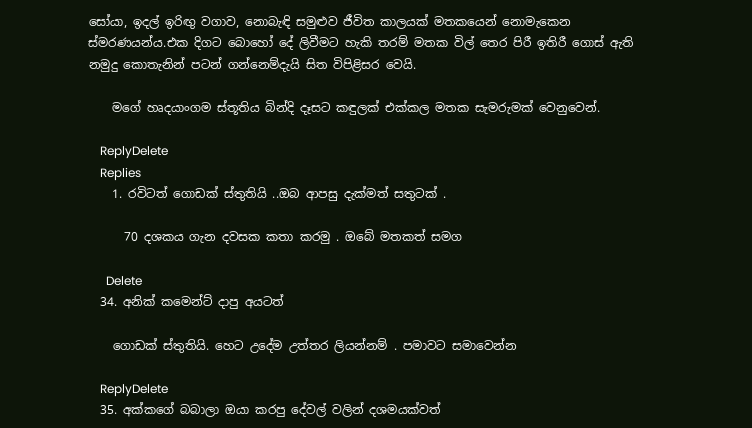සෝයා, ඉදල් ඉරිඟු වගාව, නොබැඳි සමුළුව ජීවිත කාලයක් මතකයෙන් නොමැකෙන ස්මරණයන්ය.එක දිගට බොහෝ දේ ලිවීමට හැකි තරම් මතක විල් තෙර පිරී ඉතිරී ගොස් ඇති නමුදු කොතැනින් පටන් ගන්නෙම්දැයි සිත විපිළිසර වෙයි.

    මගේ හෘදයාංගම ස්තූතිය බින්දි දෑසට කඳුලක් එක්කල මතක සැමරුමක් වෙනුවෙන්.

    ReplyDelete
    Replies
    1. රවිටත් ගොඩක් ස්තුතියි ..ඔබ ආපසු දැක්මත් සතුටක් .

      70 දශකය ගැන දවසක කතා කරමු . ඔබේ මතකත් සමග

      Delete
  34. අනික් කමෙන්ට් දාපු අයටත්

    ගොඩක් ස්තුතියි. හෙට උදේම උත්තර ලියන්නම් . පමාවට සමාවෙන්න

    ReplyDelete
  35. අක්කගේ බබාලා ඔයා කරපු දේවල් වලින් දශමයක්වත්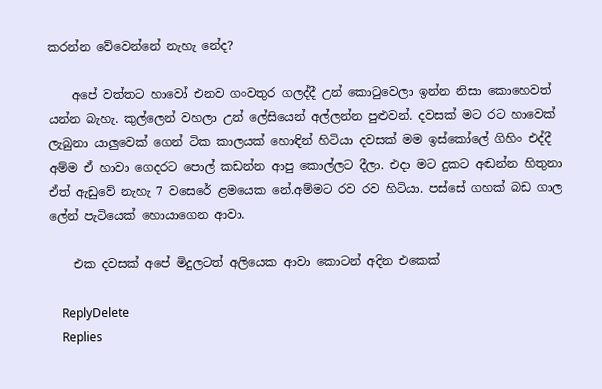කරන්න වේවෙන්නේ නැහැ නේද?

    අපේ වත්තට හාවෝ එනව ගංවතුර ගලද්දී උන් කොටුවෙලා ඉන්න නිසා කොහෙවත් යන්න බැහැ. කුල්ලෙන් වහලා උන් ලේසියෙන් අල්ලන්න පුළුවන්. දවසක් මට රට හාවෙක් ලැබුනා යාලුවෙක් ගෙන් ටික කාලයක් හොඳින් හිටියා දවසක් මම ඉස්කෝලේ ගිහිං එද්දී අම්ම ඒ හාවා ගෙදරට පොල් කඩන්න ආපු කොල්ලට දීලා. එදා මට දුකට අඬන්න හිතුනා ඒත් ඇඩුවේ නැහැ 7 වසෙරේ ළමයෙක නේ.අම්මට රව රව හිටියා. පස්සේ ගහක් බඩ ගාල ලේන් පැටියෙක් හොයාගෙන ආවා.

    එක දවසක් අපේ මිදුලටත් අලියෙක ආවා කොටන් අදින එකෙක්

    ReplyDelete
    Replies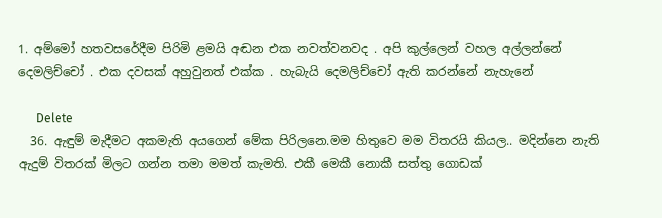1. අම්මෝ හතවසරේදීම පිරිමි ළමයි අඬන එක නවත්වනවද . අපි කුල්ලෙන් වහල අල්ලන්නේ දෙමලිච්චෝ . එක දවසක් අහුවුනත් එක්ක . හැබැයි දෙමලිච්චෝ ඇති කරන්නේ නැහැනේ

      Delete
  36. ඇඳුම් මැදීමට අකමැති අයගෙන් මේක පිරිලනෙ.මම හිතුවෙ මම විතරයි කියල.. මදින්නෙ නැති ඇදුම් විතරක් මිලට ගන්න තමා මමත් කැමති. එකී මෙකී නොකී සත්තු ගොඩක්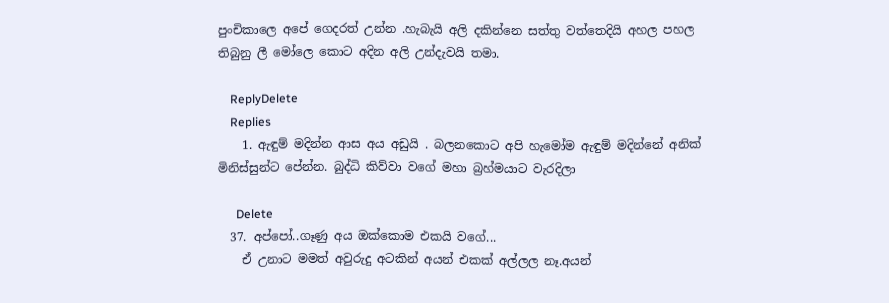පුංචිකාලෙ අපේ ගෙදරත් උන්න .හැබැයි අලි දකින්නෙ සත්තු වත්තෙදියි අහල පහල තිබුනු ලී මෝලෙ කොට අදින අලි උන්දැවයි තමා.

    ReplyDelete
    Replies
    1. ඇඳුම් මදින්න ආස අය අඩුයි . බලනකොට අපි හැමෝම ඇඳුම් මදින්නේ අනික් මිනිස්සුන්ට පේන්න. බුද්ධි කිව්වා වගේ මහා බ්‍රහ්මයාට වැරදිලා

      Delete
  37. අප්පෝ..ගෑණු අය ඔක්කොම එකයි වගේ...
    ඒ උනාට මමත් අවුරුදු අටකින් අයන් එකක් අල්ලල නෑ.අයන්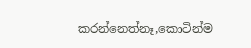කරන්නෙත්නෑ,කොටින්ම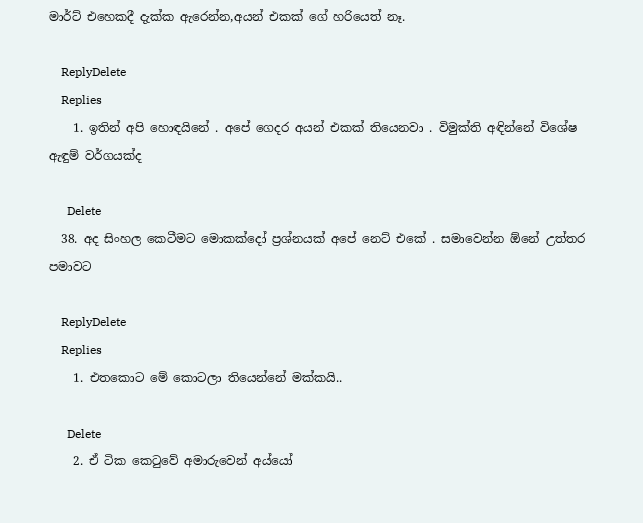මාර්ට් එහෙකදී දැක්ක ඇරෙන්න,අයන් එකක් ගේ හරියෙත් නෑ.

    ReplyDelete
    Replies
    1. ඉතින් අපි හොඳයිනේ . අපේ ගෙදර අයන් එකක් තියෙනවා . විමුක්ති අඳින්නේ විශේෂ ඇඳුම් වර්ගයක්ද

      Delete
  38. අද සිංහල කෙටීමට මොකක්දෝ ප්‍රශ්නයක් අපේ නෙට් එකේ . සමාවෙන්න ඕනේ උත්තර පමාවට

    ReplyDelete
    Replies
    1. එතකොට මේ කොටලා තියෙන්නේ මක්කයි..

      Delete
    2. ඒ ටික කෙටුවේ අමාරුවෙන් අය්යෝ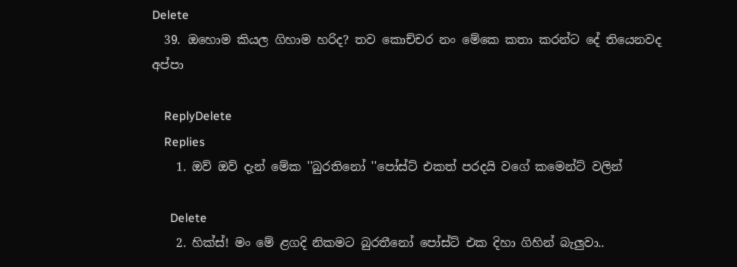Delete
  39. ඔහොම කියල ගිහාම හරිද? තව කොච්චර නං මේකෙ කතා කරන්ට දේ තියෙනවද අප්පා

    ReplyDelete
    Replies
    1. ඔව් ඔව් දැන් මේක ''බුරතිනෝ ''පෝස්ට් එකත් පරදයි වගේ කමෙන්ට් වලින්

      Delete
    2. හික්ස්! මං මේ ළගදි නිකමට බුරතීනෝ පෝස්ට් එක දිහා ගිහින් බැලුවා..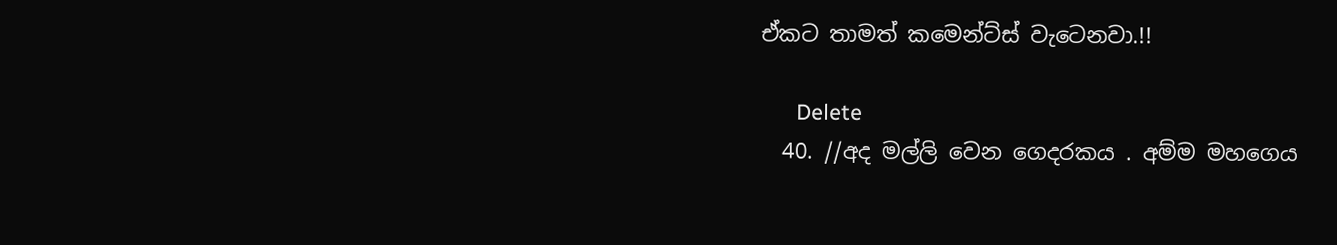ඒකට තාමත් කමෙන්ට්ස් වැටෙනවා.!!

      Delete
  40. //අද මල්ලි වෙන ගෙදරකය . අම්ම මහගෙය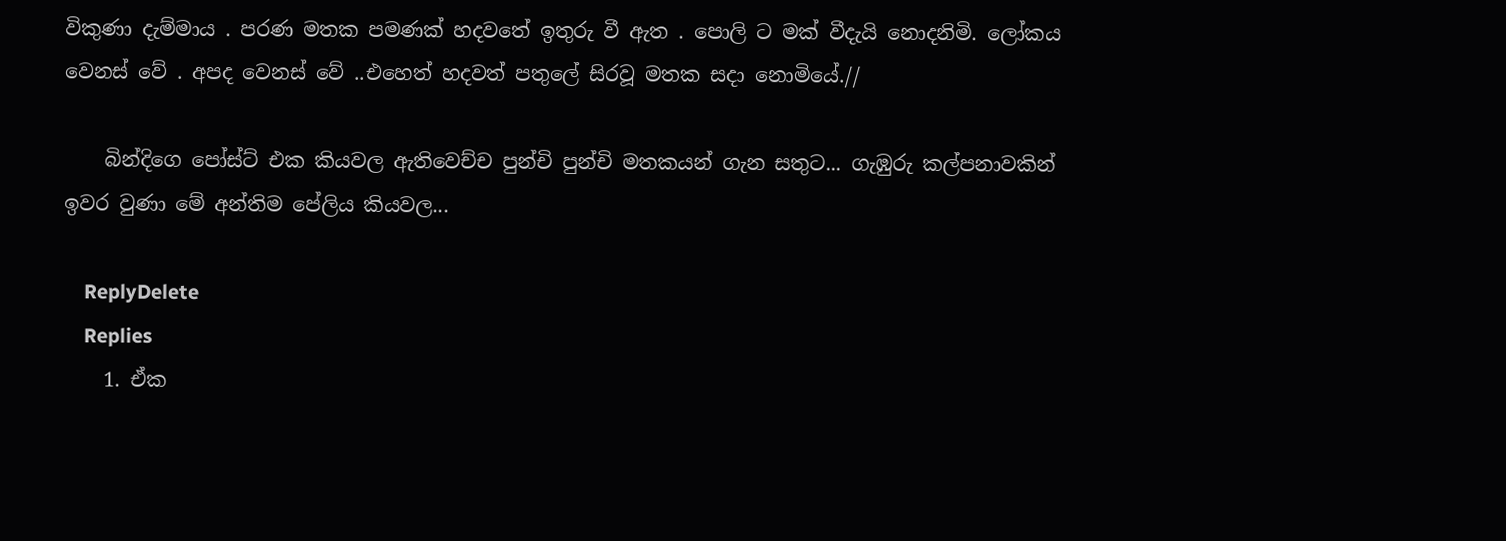විකුණා දැම්මාය . පරණ මතක පමණක් හදවතේ ඉතුරු වී ඇත . පොලි ට මක් වීදැයි නොදනිමි. ලෝකය වෙනස් වේ . අපද වෙනස් වේ ..එහෙත් හදවත් පතුලේ සිරවූ මතක සදා නොමියේ.//

    බින්දිගෙ පෝස්ට් එක කියවල ඇතිවෙච්ච පුන්චි පුන්චි මතකයන් ගැන සතුට... ගැඹුරු කල්පනාවකින් ඉවර වුණා මේ අන්තිම පේලිය කියවල...

    ReplyDelete
    Replies
    1. ඒක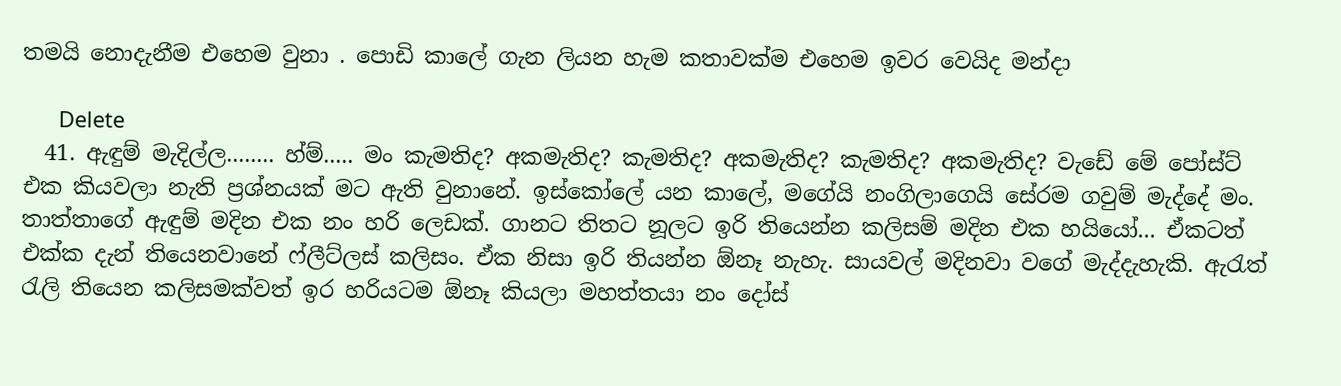තමයි නොදැනීම එහෙම වුනා . පොඩි කාලේ ගැන ලියන හැම කතාවක්ම එහෙම ඉවර වෙයිද මන්දා

      Delete
  41. ඇඳුම් මැදිල්ල........ හ්ම්..... මං කැමතිද? අකමැතිද? කැමතිද? අකමැතිද? කැමතිද? අකමැතිද? වැඩේ මේ පෝස්ට් එක කියවලා නැති ප්‍රශ්නයක් මට ඇති වුනානේ. ඉස්කෝලේ යන කාලේ, මගේයි නංගිලාගෙයි සේරම ගවුම් මැද්දේ මං. තාත්තාගේ ඇඳුම් මදින එක නං හරි ලෙඩක්. ගානට තිතට නූලට ඉරි තියෙන්න කලිසම් මදින එක හයියෝ... ඒකටත් එක්ක දැන් තියෙනවානේ ෆ්ලීට්ලස් කලිසං. ඒක නිසා ඉරි තියන්න ඕනෑ නැහැ. සායවල් මදිනවා වගේ මැද්දැහැකි. ඇරැත් රැලි තියෙන කලිසමක්වත් ඉර හරියටම ඕනෑ කියලා මහත්තයා නං දෝස්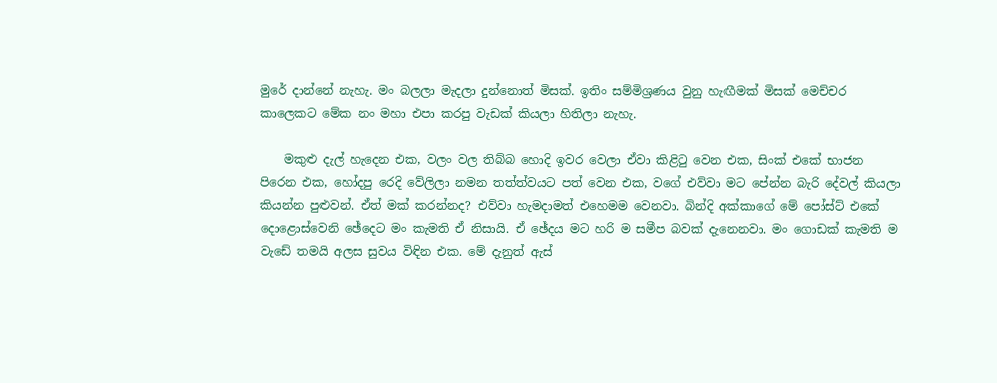මුරේ දාන්නේ නැහැ. මං බලලා මැදලා දුන්නොත් මිසක්. ඉතිං සම්මිශ්‍රණය වුනු හැඟීමක් මිසක් මෙච්චර කාලෙකට මේක නං මහා එපා කරපු වැඩක් කියලා හිතිලා නැහැ.

    මකුළු දැල් හැදෙන එක, වලං වල තිබ්බ හොදි ඉවර වෙලා ඒවා කිළිටු වෙන එක, සිංක් එකේ භාජන පිරෙන එක, හෝදපු රෙදි වේලිලා නමන තත්ත්වයට පත් වෙන එක, වගේ එව්වා මට පේන්න බැරි දේවල් කියලා කියන්න පුළුවන්. ඒත් මක් කරන්නද? එව්වා හැමදාමත් එහෙමම වෙනවා. බින්දි අක්කාගේ මේ පෝස්ට් එකේ දොළොස්වෙනි ඡේදෙට මං කැමති ඒ නිසායි. ඒ ඡේදය මට හරි ම සමීප බවක් දැනෙනවා. මං ගොඩක් කැමති ම වැඩේ තමයි අලස සුවය විඳින එක. මේ දැනුත් ඇස්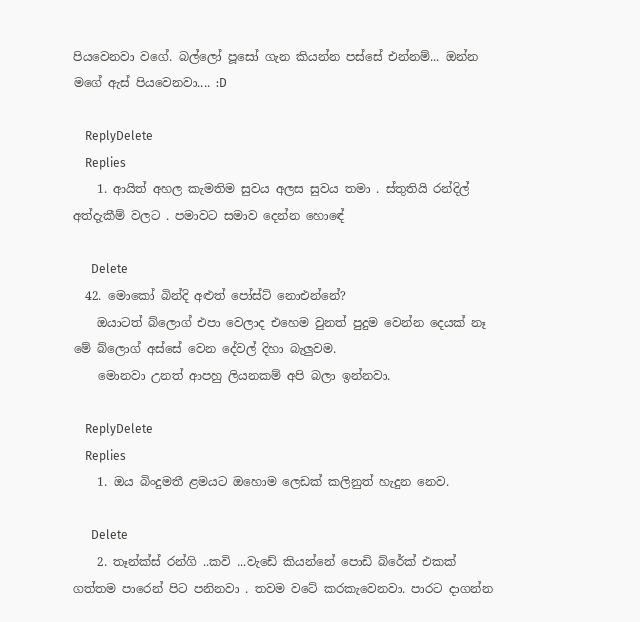පියවෙනවා වගේ. බල්ලෝ පූසෝ ගැන කියන්න පස්සේ එන්නම්... ඔන්න මගේ ඇස් පියවෙනවා.... :D

    ReplyDelete
    Replies
    1. ආයිත් අහල කැමතිම සුවය අලස සුවය තමා . ස්තුතියි රන්දිල් අත්දැකීම් වලට . පමාවට සමාව දෙන්න හොඳේ

      Delete
  42. මොකෝ බින්දි අළුත් පෝස්ට් නොඑන්නේ?
    ඔයාටත් බ්ලොග් එපා වෙලාද එහෙම වුනත් පුදුම වෙන්න දෙයක් නෑ මේ බ්ලොග් අස්සේ වෙන දේවල් දිහා බැලුවම.
    මොනවා උනත් ආපහු ලියනකම් අපි බලා ඉන්නවා.

    ReplyDelete
    Replies
    1. ඔය බිංදුමතී ළමයට ඔහොම ලෙඩක් කලිනුත් හැදුන නෙව.

      Delete
    2. තෑන්ක්ස් රන්ගි ..කවි ...වැඩේ කියන්නේ පොඩි බ්රේක් එකක් ගත්තම පාරෙන් පිට පනිනවා . තවම වටේ කරකැවෙනවා. පාරට දාගන්න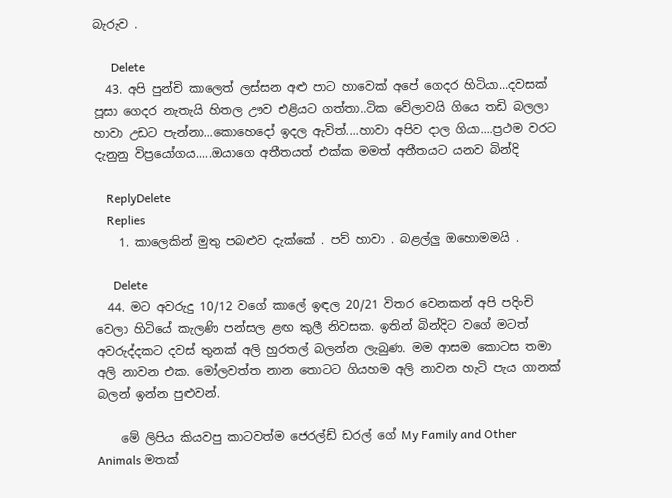බැරුව .

      Delete
  43. අපි පුන්චි කාලෙත් ලස්සන අළු පාට හාවෙක් අපේ ගෙදර හිටියා...දවසක් පූසා ගෙදර නැතැයි හිතල ඌව එළියට ගත්තා..ටික වේලාවයි ගියෙ තඩි බලලා හාවා උඩට පැන්නා...කොහෙදෝ ඉදල ඇවිත්....හාවා අපිව දාල ගියා....ප්‍රථම වරට දැනුනු විප්‍රයෝගය.....ඔයාගෙ අතීතයත් එක්ක මමත් අතීතයට යනව බින්දි

    ReplyDelete
    Replies
    1. කාලෙකින් මුතු පබළුව දැක්කේ . පව් හාවා . බළල්ලු ඔහොමමයි .

      Delete
  44. මට අවරුදු 10/12 වගේ කාලේ ඉඳල 20/21 විතර වෙනකන් අපි පදිංචි වෙලා හිටියේ කැලණි පන්සල ළඟ කුලී නිවසක. ඉතින් බින්දිට වගේ මටත් අවරුද්දකට දවස් තුනක් අලි හුරතල් බලන්න ලැබුණ. මම ආසම කොටස තමා අලි නාවන එක. මෝලවත්ත නාන තොටට ගියහම අලි නාවන හැටි පැය ගානක් බලන් ඉන්න පුළුවන්.

    මේ ලිපිය කියවපු කාටවත්ම ජෙරල්ඩ් ඩරල් ගේ My Family and Other Animals මතක්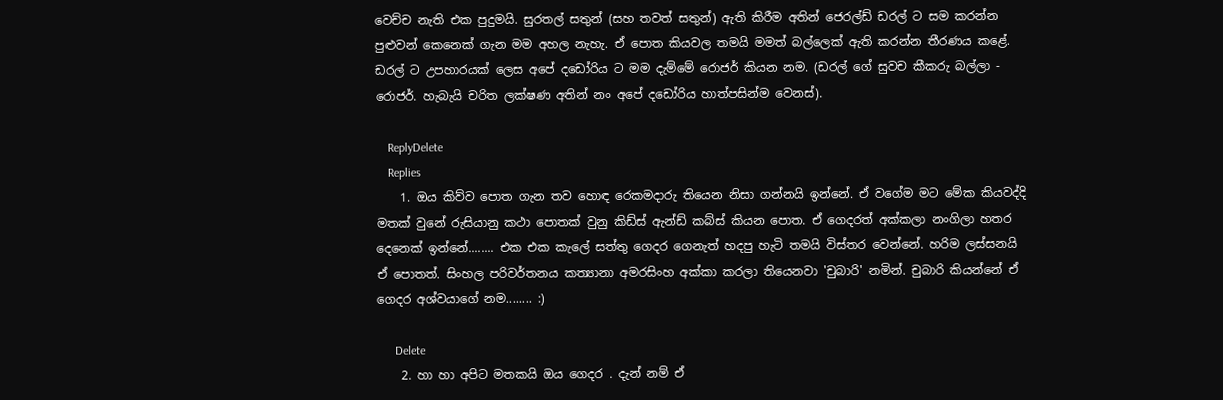වෙච්ච නැති එක පුදුමයි. සුරතල් සතුන් (සහ තවත් සතුන්) ඇති කිරීම අතින් ජෙරල්ඩ් ඩරල් ට සම කරන්න පුළුවන් කෙනෙක් ගැන මම අහල නැහැ. ඒ පොත කියවල තමයි මමත් බල්ලෙක් ඇති කරන්න තීරණය කළේ. ඩරල් ට උපහාරයක් ලෙස අපේ දඩෝරිය ට මම දැම්මේ රොජර් කියන නම. (ඩරල් ගේ සුවච කීකරු බල්ලා - රොජර්. හැබැයි චරිත ලක්ෂණ අතින් නං අපේ දඩෝරිය හාත්පසින්ම වෙනස්).

    ReplyDelete
    Replies
    1. ඔය කිව්ව පොත ගැන තව හොඳ රෙකමදාරු තියෙන නිසා ගන්නයි ඉන්නේ. ඒ වගේම මට මේක කියවද්දි මතක් වුනේ රුසියානු කථා පොතක් වුනු කිඩ්ස් ඇන්ඩ් කබ්ස් කියන පොත. ඒ ගෙදරත් අක්කලා නංගිලා හතර දෙනෙක් ඉන්නේ........ එක එක කැලේ සත්තු ගෙදර ගෙනැත් හදපු හැටි තමයි විස්තර වෙන්නේ. හරිම ලස්සනයි ඒ පොතත්. සිංහල පරිවර්තනය කත්‍යානා අමරසිංහ අක්කා කරලා තියෙනවා 'චුබාරි' නමින්. චුබාරි කියන්නේ ඒ ගෙදර අශ්වයාගේ නම........ :)

      Delete
    2. හා හා අපිට මතකයි ඔය ගෙදර . දැන් නම් ඒ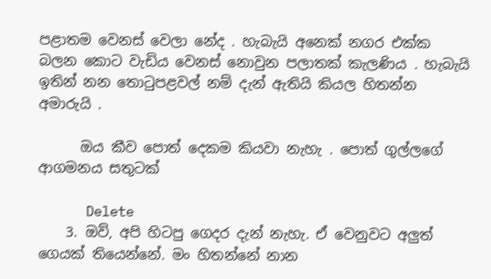පළාතම වෙනස් වෙලා නේද . හැබැයි අනෙක් නගර එක්ක බලන කොට වැඩිය වෙනස් නොවුන පලාතක් කැලණිය . හැබැයි ඉතින් නන තොටුපළවල් නම් දැන් ඇතියි කියල හිතන්න අමාරුයි .

      ඔය කීව පොත් දෙකම කියවා නැහැ . පොත් ගුල්ලගේ ආගමනය සතුටක්

      Delete
    3. ඔව්, අපි හිටපු ගෙදර දැන් නැහැ. ඒ වෙනුවට අලුත් ගෙයක් තියෙන්නේ. මං හිතන්නේ නාන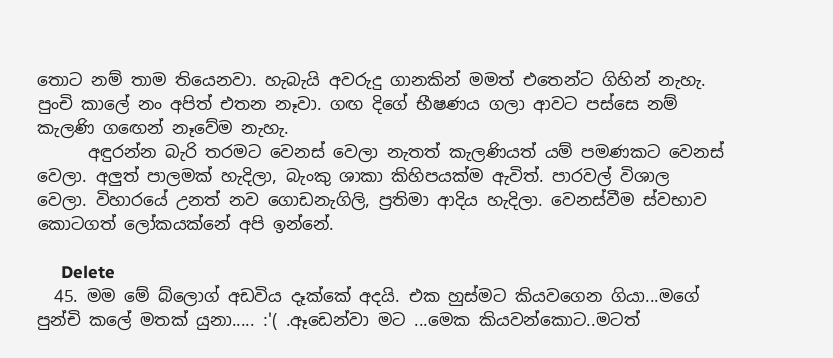තොට නම් තාම තියෙනවා. හැබැයි අවරුදු ගානකින් මමත් එතෙන්ට ගිහින් නැහැ. පුංචි කාලේ නං අපිත් එතන නෑවා. ගඟ දිගේ භීෂණය ගලා ආවට පස්සෙ නම් කැලණි ගඟෙන් නෑවේම නැහැ.
      අඳුරන්න බැරි තරමට වෙනස් වෙලා නැතත් කැලණියත් යම් පමණකට වෙනස් වෙලා. අලුත් පාලමක් හැදිලා, බැංකු ශාකා කිහිපයක්ම ඇවිත්. පාරවල් විශාල වෙලා. විහාරයේ උනත් නව ගොඩනැගිලි, ප්‍රතිමා ආදිය හැදිලා. වෙනස්වීම ස්වභාව කොටගත් ලෝකයක්නේ අපි ඉන්නේ.

      Delete
  45. මම මේ බ්ලොග් අඩවිය දෑක්කේ අදයි. එක හුස්මට කියවගෙන ගියා...මගේ පුන්චි කලේ මතක් ‍යුනා..... :'( .ඈඩෙන්වා මට ...මෙක කියවන්කොට..මටත්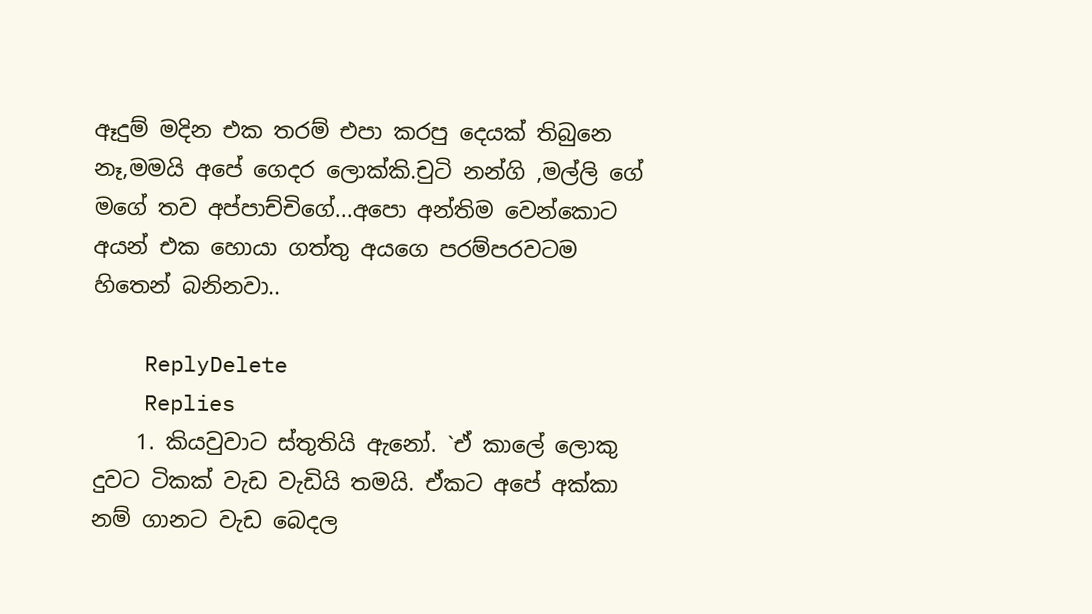ඈදුම් මදින එක තරම් එපා කරපු දෙයක් තිබුනෙ නෑ,මමයි අපේ ගෙදර ලොක්කි.චුටි නන්ගි ,මල්ලි ගේ මගේ තව අප්පාච්චිගේ...අපො අන්තිම වෙන්කොට අයන් එක හොයා ගත්තු අයගෙ පරම්පරවටම හිතෙන් බනිනවා..

    ReplyDelete
    Replies
    1. කියවුවාට ස්තුතියි ඇනෝ. `ඒ කාලේ ලොකු දුවට ටිකක් වැඩ වැඩියි තමයි. ඒකට අපේ අක්කා නම් ගානට වැඩ බෙදල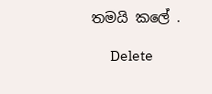තමයි කලේ .

      Delete